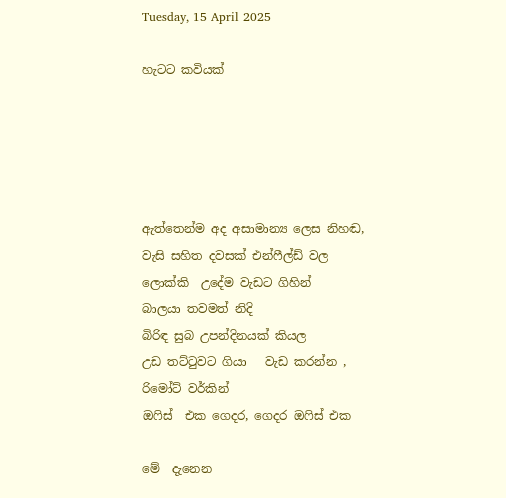Tuesday, 15 April 2025

හැටට කවියක්





ඇත්තෙන්ම අද අසාමාන්‍ය ලෙස නිහඬ,
වැසි සහිත දවසක් එන්ෆීල්ඩ් වල
ලොක්කි  උදේම වැඩට ගිහින්
බාලයා තවමත් නිදි
බිරිඳ සුබ උපන්දිනයක් කියල
උඩ තට්ටුවට ගියා   වැඩ කරන්න ,
රිමෝට් වර්කින්
ඔෆිස්  එක ගෙදර, ගෙදර ඔෆිස් එක

මේ  දැනෙන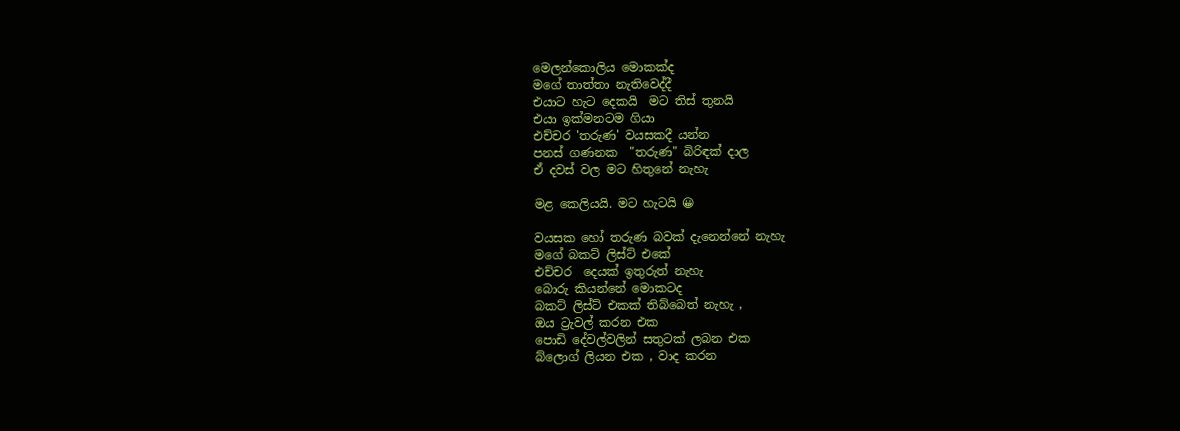මෙලන්කොලිය මොකක්ද
මගේ තාත්තා නැතිවෙද්දී
එයාට හැට දෙකයි  මට තිස් තුනයි
එයා ඉක්මනටම ගියා
එච්චර 'තරුණ' වයසකදී යන්න
පනස් ගණනක  "තරුණ" බිරිඳක් දාල
ඒ දවස් වල මට හිතුනේ නැහැ

මළ කෙලියයි. මට හැටයි 😀

වයසක හෝ තරුණ බවක් දැනෙන්නේ නැහැ
මගේ බකට් ලිස්ට් එකේ
එච්චර  දෙයක් ඉතුරුත් නැහැ
බොරු කියන්නේ මොකටද
බකට් ලිස්ට් එකක් තිබ්බෙත් නැහැ ,
ඔය ට්‍රැවල් කරන එක
පොඩි දේවල්වලින් සතුටක් ලබන එක
බ්ලොග් ලියන එක , වාද කරන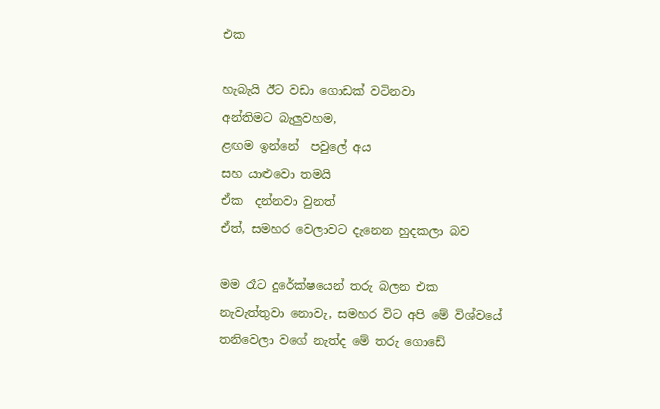එක

හැබැයි ඊට වඩා ගොඩක් වටිනවා
අන්තිමට බැලුවහම,
ළඟම ඉන්නේ  පවුලේ අය
සහ යාළුවො තමයි
ඒක  දන්නවා වුනත්
ඒත්, සමහර වෙලාවට දැනෙන හුදකලා බව

මම රෑට දුරේක්ෂයෙන් තරු බලන එක
නැවැත්තුවා නොවැ, සමහර විට අපි මේ විශ්වයේ
තනිවෙලා වගේ නැත්ද මේ තරු ගොඩේ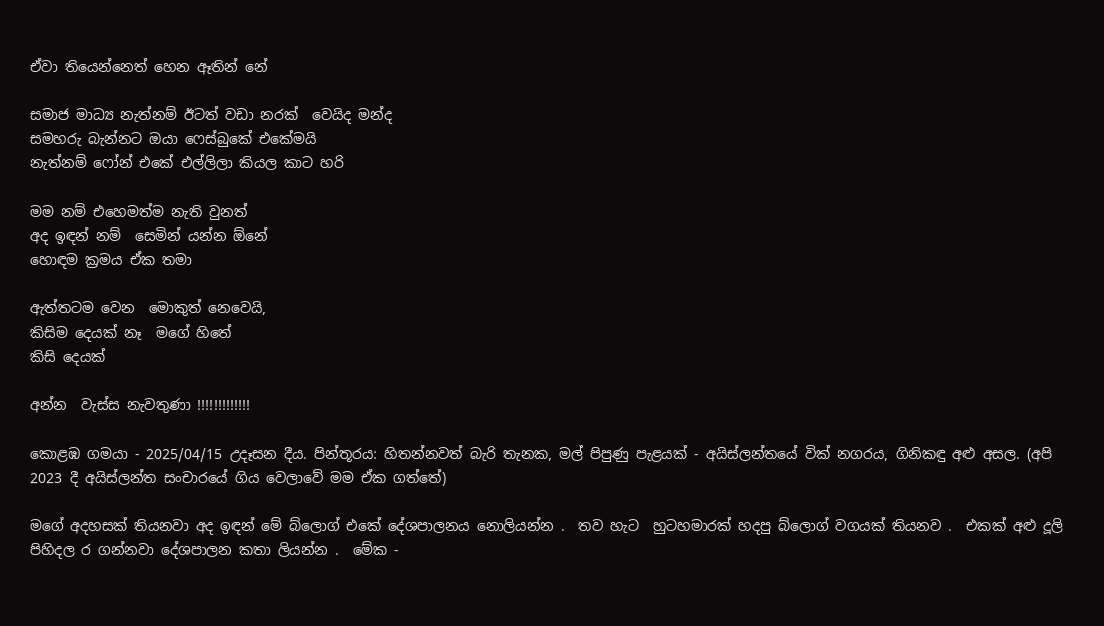ඒවා තියෙන්නෙත් හෙන ඈතින් නේ

සමාජ මාධ්‍ය නැත්නම් ඊටත් වඩා නරක්  වෙයිද මන්ද
සමහරු බැන්නට ඔයා ෆෙස්බුකේ එකේමයි
නැත්නම් ෆෝන් එකේ එල්ලිලා කියල කාට හරි

මම නම් එහෙමත්ම නැති වුනත්
අද ඉඳන් නම්  සෙමින් යන්න ඕනේ
හොඳම ක්‍රමය ඒක තමා

ඇත්තටම වෙන  මොකුත් නෙවෙයි,
කිසිම දෙයක් නෑ  මගේ හිතේ
කිසි දෙයක්

අන්න  වැස්ස නැවතුණා !!!!!!!!!!!!!

කොළඹ ගමයා - 2025/04/15 උදෑසන දීය. පින්තූරය: හිතන්නවත් බැරි තැනක, මල් පිපුණු පැළයක් - අයිස්ලන්තයේ වික් නගරය, ගිනිකඳු අළු අසල. (අපි 2023 දී අයිස්ලන්ත සංචාරයේ ගිය වෙලාවේ මම ඒක ගත්තේ)

මගේ අදහසක් තියනවා අද ඉඳන් මේ බ්ලොග් එකේ දේශපාලනය නොලියන්න .  තව හැට  හුටහමාරක් හදපු බ්ලොග් වගයක් තියනව .  එකක් අළු දූලි පිහිදල ර ගන්නවා දේශපාලන කතා ලියන්න .  මේක -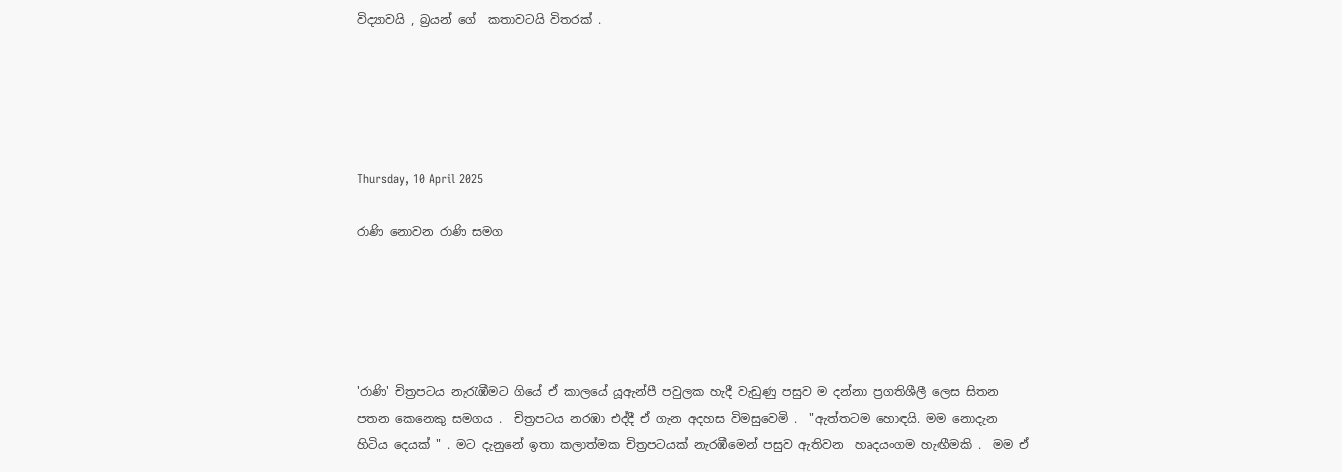විද්‍යාවයි , බ්‍රයන් ගේ  කතාවටයි විතරක් .





Thursday, 10 April 2025

රාණි නොවන රාණි සමග





'රාණි' චිත්‍රපටය නැරැඹීමට ගියේ ඒ කාලයේ යූඇන්පී පවුලක හැදී වැඩුණු පසුව ම දන්නා ප්‍රගතිශීලී ලෙස සිතන පතන කෙනෙකු සමගය .  චිත්‍රපටය නරඹා එද්දී ඒ ගැන අදහස විමසුවෙමි .  "ඇත්තටම හොඳයි. මම නොදැන හිටිය දෙයක් " . මට දැනුනේ ඉතා කලාත්මක චිත්‍රපටයක් නැරඹීමෙන් පසුව ඇතිවන  හෘදයංගම හැඟීමකි .  මම ඒ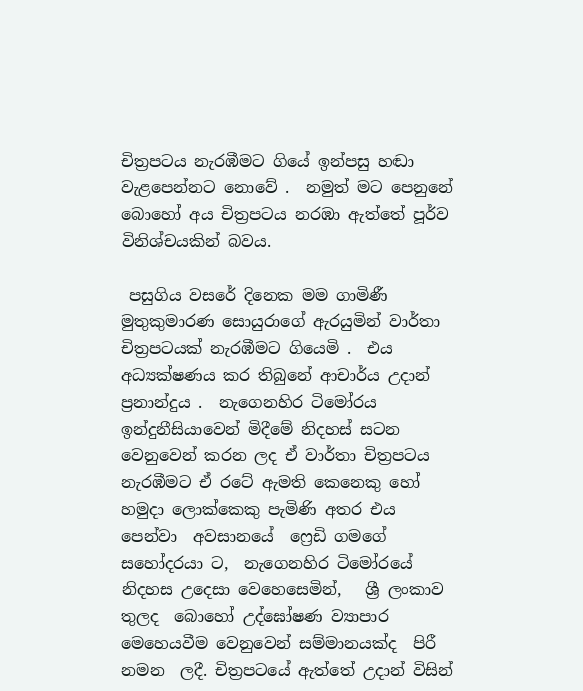චිත්‍රපටය නැරඹීමට ගියේ ඉන්පසු හඬා වැළපෙන්නට නොවේ .  නමුත් මට පෙනුනේ බොහෝ අය චිත්‍රපටය නරඹා ඇත්තේ පූර්ව විනිශ්චයකින් බවය.

 පසුගිය වසරේ දිනෙක මම ගාමිණී මුතුකුමාරණ සොයුරාගේ ඇරයුමින් වාර්තා චිත්‍රපටයක් නැරඹීමට ගියෙමි .  එය අධ්‍යක්ෂණය කර තිබුනේ ආචාර්ය උදාන් ප්‍රනාන්දුය .  නැගෙනහිර ටිමෝරය ඉන්දුනීසියාවෙන් මිදීමේ නිදහස් සටන වෙනුවෙන් කරන ලද ඒ වාර්තා චිත්‍රපටය නැරඹීමට ඒ රටේ ඇමති කෙනෙකු හෝ  හමුදා ලොක්කෙකු පැමිණි අතර එය පෙන්වා  අවසානයේ  ෆ්‍රෙඩි ගමගේ සහෝදරයා ට,  නැගෙනහිර ටිමෝරයේ නිදහස උදෙසා වෙහෙසෙමින්,   ශ්‍රී ලංකාව තුලද  බොහෝ උද්ඝෝෂණ ව්‍යාපාර  මෙහෙයවීම වෙනුවෙන් සම්මානයක්ද  පිරී නමන  ලදී. චිත්‍රපටයේ ඇත්තේ උදාන් විසින්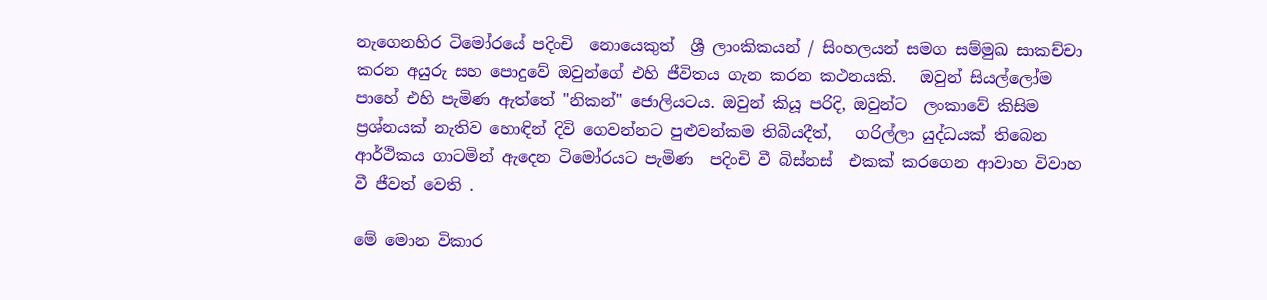නැගෙනහිර ටිමෝරයේ පදිංචි  නොයෙකුත්  ශ්‍රී ලාංකිකයන් / සිංහලයන් සමග සම්මුඛ සාකච්චා කරන අයුරු සහ පොදුවේ ඔවුන්ගේ එහි ජීවිතය ගැන කරන කථනයකි.   ඔවුන් සියල්ලෝම පාහේ එහි පැමිණ ඇත්තේ "නිකන්" ජොලියටය. ඔවුන් කියූ පරිදි, ඔවුන්ට  ලංකාවේ කිසිම  ප්‍රශ්නයක් නැතිව හොඳින් දිවි ගෙවන්නට පුළුවන්කම තිබියදීත්,   ගරිල්ලා යුද්ධයක් තිබෙන ආර්ථිකය ගාටමින් ඇදෙන ටිමෝරයට පැමිණ  පදිංචි වී බිස්නස්  එකක් කරගෙන ආවාහ විවාහ  වී ජීවත් වෙති .

මේ මොන විකාර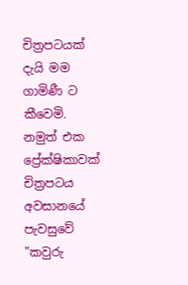චිත්‍රපටයක් දැයි මම ගාමිණී ට කීවෙමි.  නමුත් එක ප්‍රේක්ෂිකාවක් චිත්‍රපටය අවසානයේ පැවසුවේ "කවුරු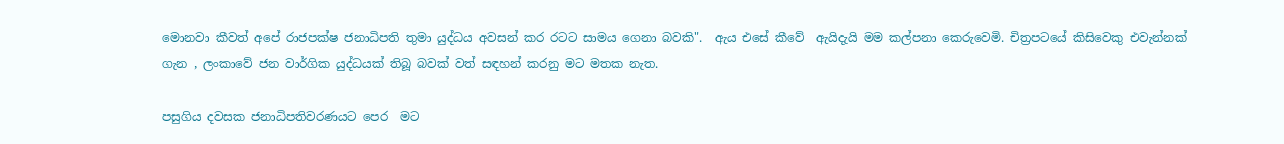මොනවා කීවත් අපේ රාජපක්ෂ ජනාධිපති තුමා යුද්ධය අවසන් කර රටට සාමය ගෙනා බවකි".  ඇය එසේ කීවේ  ඇයිදැයි මම කල්පනා කෙරුවෙමි. චිත්‍රපටයේ කිසිවෙකු එවැන්නක් ගැන , ලංකාවේ ජන වාර්ගික යුද්ධයක් තිබූ බවක් වත් සඳහන් කරනු මට මතක නැත.

පසුගිය දවසක ජනාධිපතිවරණයට පෙර  මට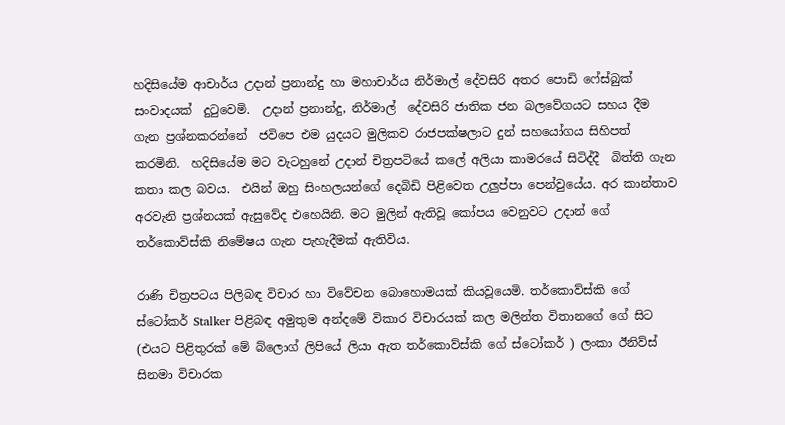හදිසියේම ආචාර්ය උදාන් ප්‍රනාන්දු හා මහාචාර්ය නිර්මාල් දේවසිරි අතර පොඩි ෆේස්බුක් සංවාදයක්  දුටුවෙමි.  උදාන් ප්‍රනාන්දු, නිර්මාල්  දේවසිරි ජාතික ජන බලවේගයට සහය දීම ගැන ප්‍රශ්නකරන්නේ  ජවිපෙ එම යුදයට මුලිකව රාජපක්ෂලාට දුන් සහයෝගය සිහිපත්  කරමිනි.  හදිසියේම මට වැටහුනේ උදාන් චිත්‍රපටියේ කලේ අලියා කාමරයේ සිටිද්දී  බිත්ති ගැන කතා කල බවය.  එයින් ඔහු සිංහලයන්ගේ දෙබිඩි පිළිවෙත උලුප්පා පෙන්වුයේය. අර කාන්තාව අරවැනි ප්‍රශ්නයක් ඇසුවේද එහෙයිනි. මට මුලින් ඇතිවූ කෝපය වෙනුවට උදාන් ගේ තර්කොව්ස්කි නිමේෂය ගැන පැහැදීමක් ඇතිවිය.

රාණි චිත්‍රපටය පිලිබඳ විචාර හා විවේචන බොහොමයක් කියවූයෙමි. තර්කොව්ස්කි ගේ ස්ටෝකර් Stalker පිළිබඳ අමුතුම අන්දමේ විකාර විචාරයක් කල මලින්ත විතානගේ ගේ සිට (එයට පිළිතුරක් මේ බ්ලොග් ලිපියේ ලියා ඇත තර්කොව්ස්කි ගේ ස්ටෝකර් ) ලංකා ඊනිව්ස් සිනමා විචාරක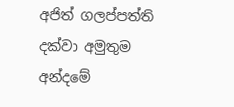අජිත් ගලප්පත්ති දක්වා අමුතුම අන්දමේ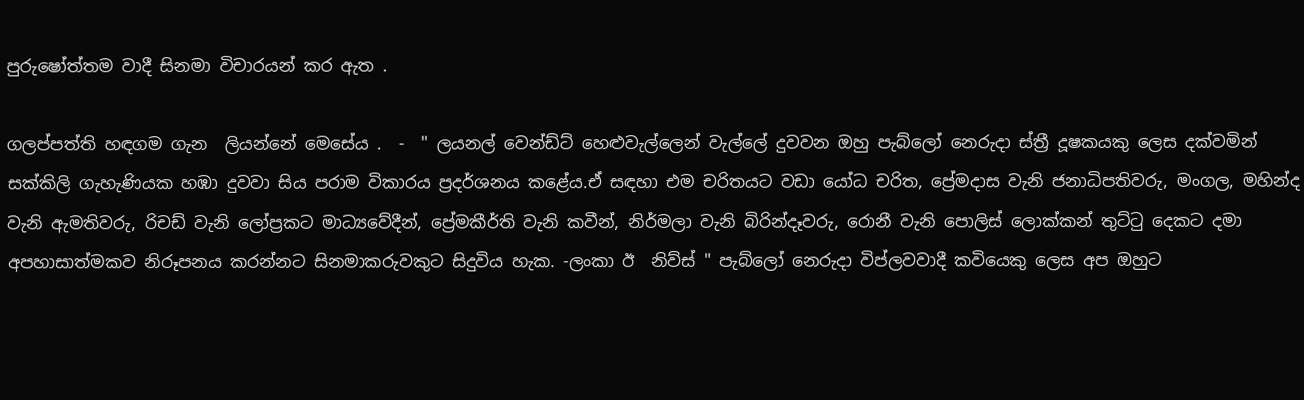පුරුෂෝත්තම වාදී සිනමා විචාරයන් කර ඇත .

ගලප්පත්ති හඳගම ගැන  ලියන්නේ මෙසේය .  -  " ලයනල් වෙන්ඩ්ට් හෙළුවැල්ලෙන් වැල්ලේ දුවවන ඔහු පැබ්ලෝ නෙරුදා ස්ත්‍රී දූෂකයකු ලෙස දක්වමින් සක්කිලි ගැහැණියක හඹා දුවවා සිය පරාම විකාරය ප්‍රදර්ශනය කළේය.ඒ සඳහා එම චරිතයට වඩා යෝධ චරිත, ප්‍රේමදාස වැනි ජනාධිපතිවරු, මංගල, මහින්ද වැනි ඇමතිවරු, රිචඩ් වැනි ලෝප්‍රකට මාධ්‍යවේදීන්, ප්‍රේමකීර්ති වැනි කවීන්, නිර්මලා වැනි බිරින්දෑවරු, රොනී වැනි පොලිස් ලොක්කන් තුට්ටු දෙකට දමා අපහාසාත්මකව නිරූපනය කරන්නට සිනමාකරුවකුට සිදුවිය හැක. -ලංකා ඊ  නිව්ස් " පැබ්ලෝ නෙරුදා විප්ලවවාදී කවියෙකු ලෙස අප ඔහුට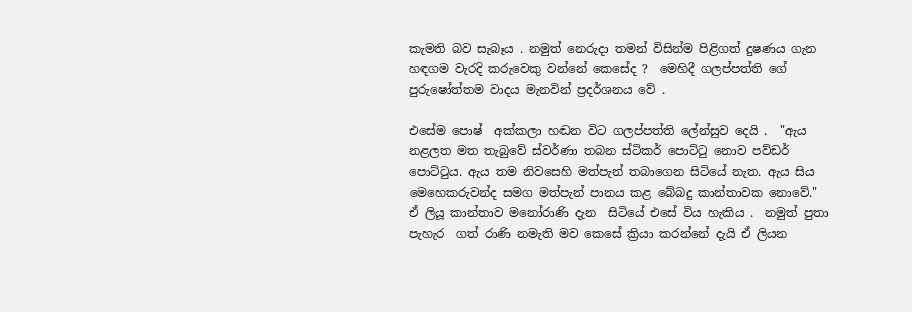කැමති බව සැබෑය . නමුත් නෙරුදා තමන් විසින්ම පිළිගත් දුෂණය ගැන හඳගම වැරදි කරුවෙකු වන්නේ කෙසේද ?  මෙහිදී ගලප්පත්ති ගේ පුරුෂෝත්තම වාදය මැනවින් ප්‍රදර්ශනය වේ .

එසේම පොෂ්  අක්කලා හඬන විට ගලප්පත්ති ලේන්සුව දෙයි .  "ඇය නළලත මත තැබුවේ ස්වර්ණා තබන ස්ටිකර් පොට්ටු නොව පව්ඩර් පොට්ටුය. ඇය තම නිවසෙහි මත්පැන් තබාගෙන සිටියේ නැත. ඇය සිය මෙහෙකරුවන්ද සමග මත්පැන් පානය කළ බේබදු කාන්තාවක නොවේ."  ඒ ලියූ කාන්තාව මනෝරාණි දැන  සිටියේ එසේ විය හැකිය .  නමුත් පුතා පැහැර  ගත් රාණි නමැති මව කෙසේ ක්‍රියා කරන්නේ දැයි ඒ ලියන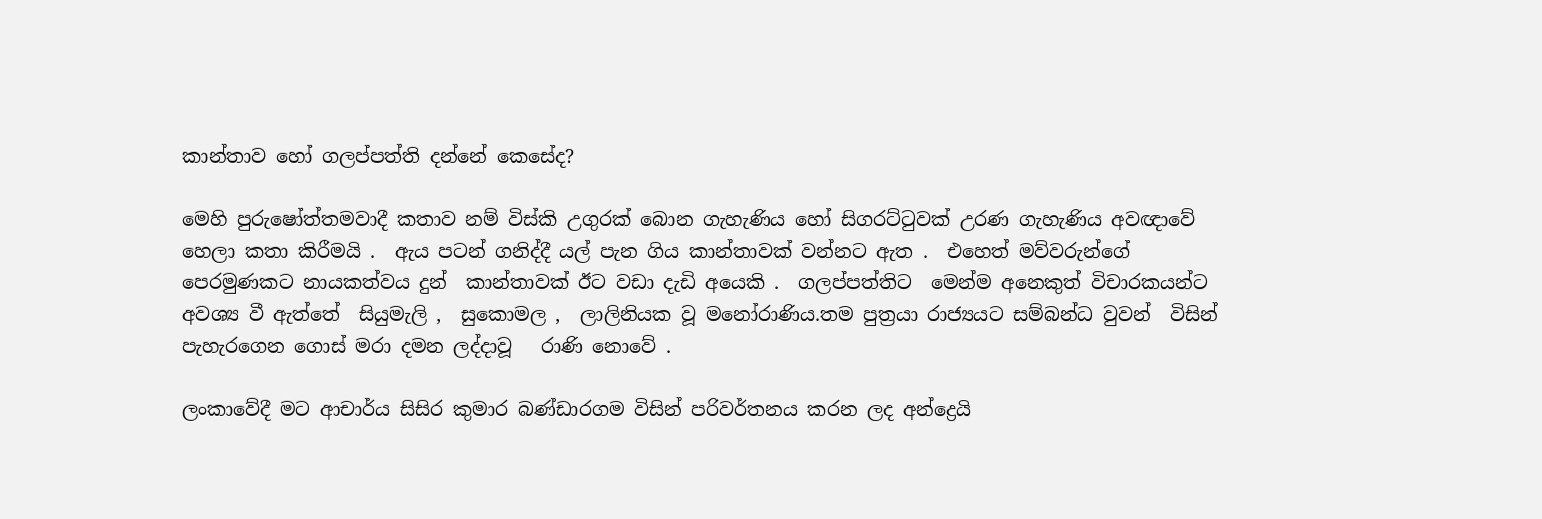කාන්තාව හෝ ගලප්පත්ති දන්නේ කෙසේද?

මෙහි පුරුෂෝත්තමවාදී කතාව නම් විස්කි උගුරක් බොන ගැහැණිය හෝ සිගරට්ටුවක් උරණ ගැහැණිය අවඥාවේ හෙලා කතා කිරීමයි .  ඇය පටන් ගනිද්දී යල් පැන ගිය කාන්තාවක් වන්නට ඇත .  එහෙත් මව්වරුන්ගේ පෙරමුණකට නායකත්වය දුන්  කාන්තාවක් ඊට වඩා දැඩි අයෙකි .  ගලප්පත්තිට  මෙන්ම අනෙකුත් විචාරකයන්ට අවශ්‍ය වී ඇත්තේ  සියුමැලි ,  සුකොමල ,  ලාලිනියක වූ මනෝරාණිය.තම පුත්‍රයා රාජ්‍යයට සම්බන්ධ වුවන්  විසින් පැහැරගෙන ගොස් මරා දමන ලද්දාවූ   රාණි නොවේ .

ලංකාවේදී මට ආචාර්ය සිසිර කුමාර බණ්ඩාරගම විසින් පරිවර්තනය කරන ලද අන්ද්‍රෙයි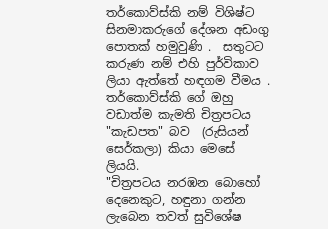තර්කොව්ස්කි නම් විශිෂ්ට සිනමාකරුගේ දේශන අඩංගු පොතක් හමුවුණි .  සතුටට කරුණ නම් එහි පුර්විකාව ලියා ඇත්තේ හඳගම වීමය .  තර්කොව්ස්කි ගේ ඔහු වඩාත්ම කැමති චිත්‍රපටය "කැඩපත" බව  (රුසියන්  සෙර්කලා) කියා මෙසේ ලියයි.
"චිත්‍රපටය නරඹන බොහෝ දෙනෙකුට, හඳුනා ගන්න ලැබෙන තවත් සුවිශේෂ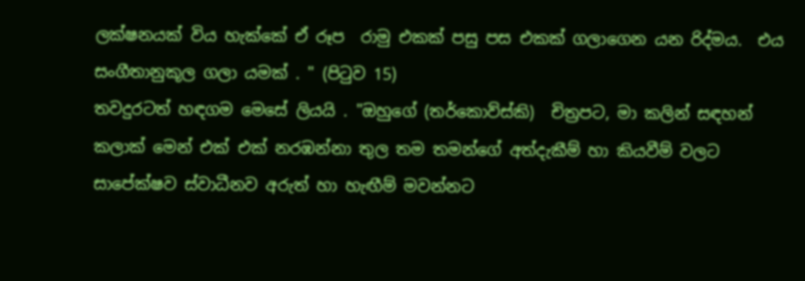ලක්ෂනයක් විය හැක්කේ ඒ රූප  රාමු එකක් පසු පස එකක් ගලාගෙන යන රිද්මය.  එය සංගීතානුකූල ගලා යමක් . " (පිටුව 15)
තවදුරටත් හඳගම මෙසේ ලියයි . "ඔහුගේ (තර්කොව්ස්කි)  චිත්‍රපට, මා කලින් සඳහන් කලාක් මෙන් එක් එක් නරඹන්නා තුල තම තමන්ගේ අත්දැකීම් හා කියවීම් වලට සාපේක්ෂව ස්වාධීනව අරුත් හා හැඟීම් මවන්නට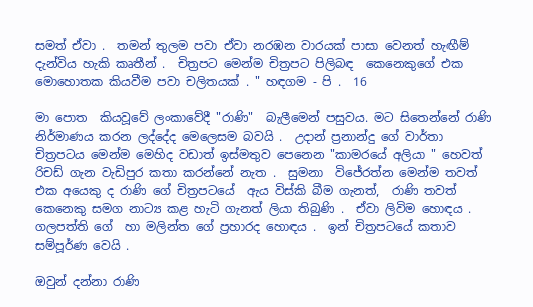සමත් ඒවා .  තමන් තුලම පවා ඒවා නරඹන වාරයක් පාසා වෙනත් හැඟීම් දැන්විය හැකි කෘතීන් .  චිත්‍රපට මෙන්ම චිත්‍රපට පිලිබඳ  කෙනෙකුගේ එක මොහොතක කියවීම පවා චලිතයක් . " හඳගම - පි .  16

මා පොත  කියවූවේ ලංකාවේදී "රාණි"  බැලීමෙන් පසුවය. මට සිතෙන්නේ රාණි නිර්මාණය කරන ලද්දේද මෙලෙසම බවයි .  උදාන් ප්‍රනාන්දු ගේ වාර්තා චිත්‍රපටය මෙන්ම මෙහිද වඩාත් ඉස්මතුව පෙනෙන "කාමරයේ අලියා " හෙවත් රිචඩ් ගැන වැඩිපුර කතා කරන්නේ නැත .  සුමනා  විජේරත්න මෙන්ම තවත් එක අයෙකු ද රාණි ගේ චිත්‍රපටයේ  ඇය විස්කි බීම ගැනත්,  රාණි තවත්  කෙනෙකු සමග නාට්‍ය කළ හැටි ගැනත් ලියා තිබුණි .  ඒවා ලිවිම හොඳය .  ගලපත්ති ගේ  හා මලින්ත ගේ ප්‍රහාරද හොඳය .  ඉන් චිත්‍රපටයේ කතාව සම්පූර්ණ වෙයි .

ඔවුන් දන්නා රාණි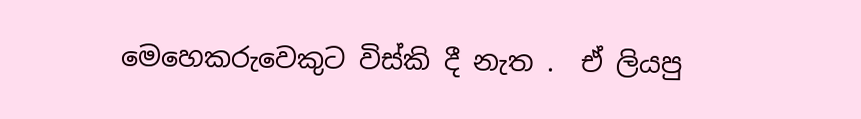මෙහෙකරුවෙකුට විස්කි දී නැත .  ඒ ලියපු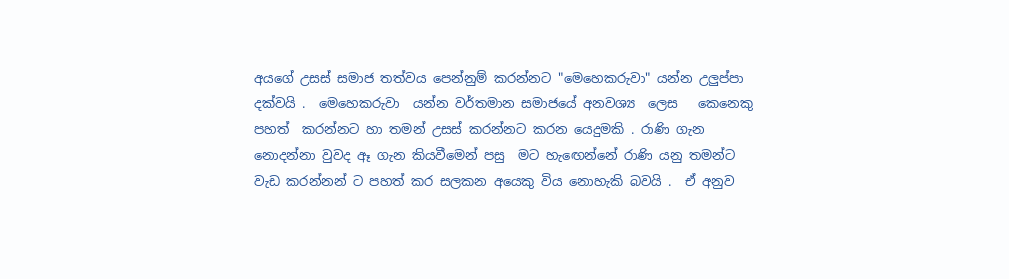අයගේ උසස් සමාජ තත්වය පෙන්නුම් කරන්නට "මෙහෙකරුවා" යන්න උලුප්පා දක්වයි .  මෙහෙකරුවා  යන්න වර්තමාන සමාජයේ අනවශ්‍ය  ලෙස   කෙනෙකු පහත්  කරන්නට හා තමන් උසස් කරන්නට කරන යෙදුමකි . රාණි ගැන නොදන්නා වුවද ඈ ගැන කියවීමෙන් පසු  මට හැඟෙන්නේ රාණි යනු තමන්ට වැඩ කරන්නන් ට පහත් කර සලකන අයෙකු විය නොහැකි බවයි .  ඒ අනුව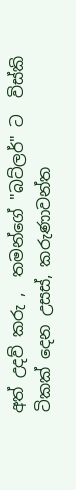අත් උදව් කරු ,  තමන්ගේ "බට්ලර්" ට  විස්කි ටිකක් දෙන උසස්, කරුණාවන්ත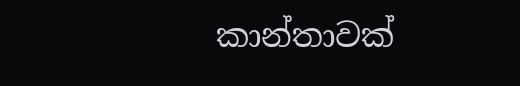කාන්තාවක්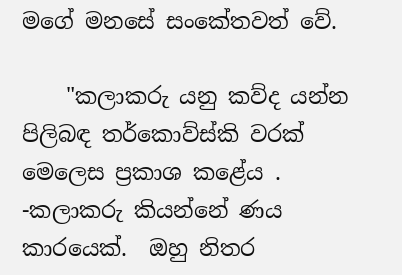මගේ මනසේ සංකේතවත් වේ.

    "කලාකරු යනු කව්ද යන්න පිලිබඳ තර්කොව්ස්කි වරක් මෙලෙස ප්‍රකාශ කළේය .
-කලාකරු කියන්නේ ණය කාරයෙක්.  ඔහු නිතර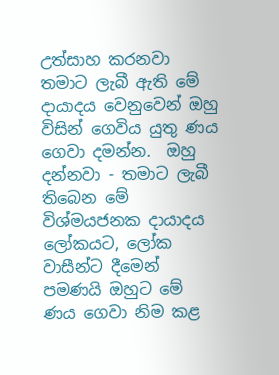උත්සාහ කරනවා තමාට ලැබී ඇති මේ දායාදය වෙනුවෙන් ඔහු විසින් ගෙවිය යුතු ණය ගෙවා දමන්න.  ඔහු දන්නවා - තමාට ලැබී තිබෙන මේ විශ්මයජනක දායාදය ලෝකයට, ලෝක වාසීන්ට දීමෙන් පමණයි ඔහුට මේ ණය ගෙවා නිම කළ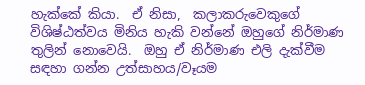හැක්කේ කියා.  ඒ නිසා,  කලාකරුවෙකුගේ විශිෂ්ඨත්වය මිනිය හැකි වන්නේ ඔහුගේ නිර්මාණ තුලින් නොවෙයි.  ඔහු ඒ නිර්මාණ එලි දැක්වීම සඳහා ගන්න උත්සාහය/වෑයම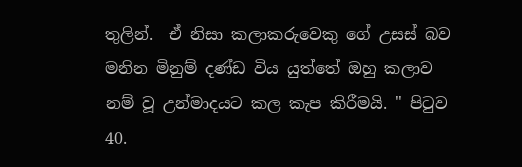තුලින්.  ඒ නිසා කලාකරුවෙකු ගේ උසස් බව මනින මිනුම් දණ්ඩ විය යුත්තේ ඔහු කලාව නම් වූ උන්මාදයට කල කැප කිරීමයි. " පිටුව 40.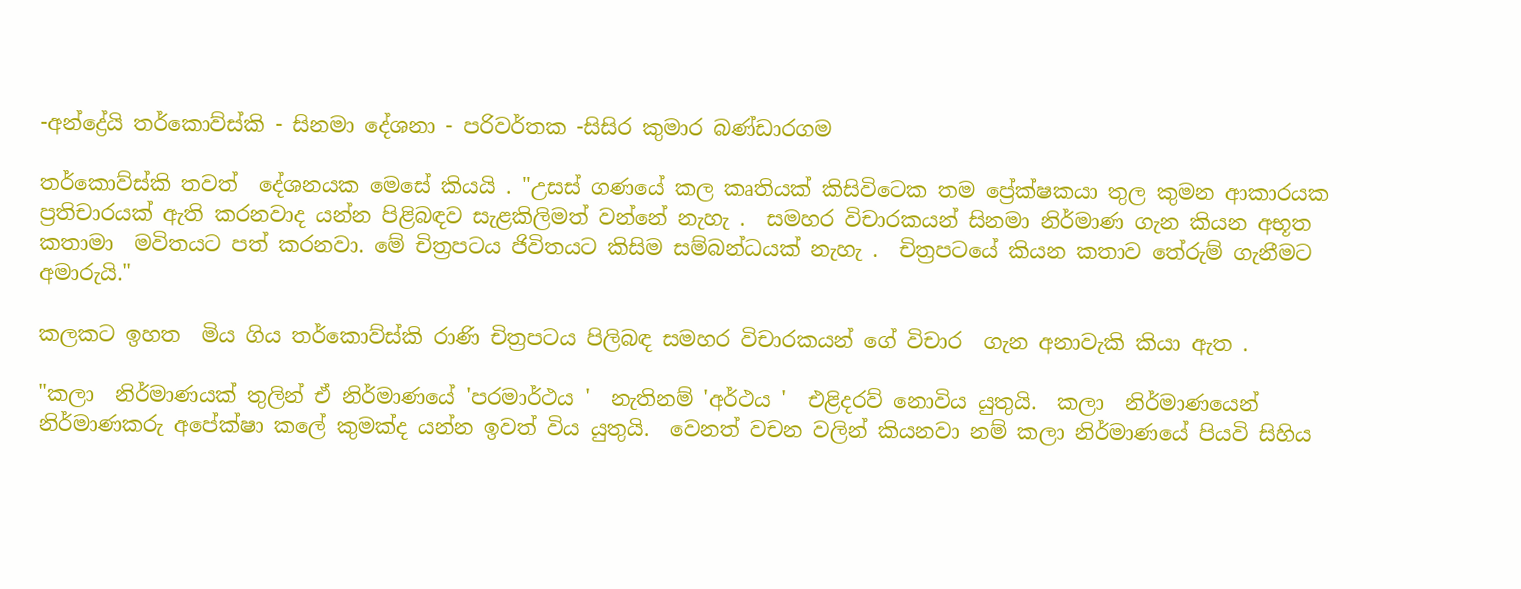-අන්ද්‍රේයි තර්කොව්ස්කි - සිනමා දේශනා - පරිවර්තක -සිසිර කුමාර බණ්ඩාරගම

තර්කොව්ස්කි තවත්  දේශනයක මෙසේ කියයි . "උසස් ගණයේ කල කෘතියක් කිසිවිටෙක තම ප්‍රේක්ෂකයා තුල කුමන ආකාරයක  ප්‍රතිචාරයක් ඇති කරනවාද යන්න පිළිබඳව සැළකිලිමත් වන්නේ නැහැ .  සමහර විචාරකයන් සිනමා නිර්මාණ ගැන කියන අභූත කතාමා  මවිතයට පත් කරනවා. මේ චිත්‍රපටය ජිවිතයට කිසිම සම්බන්ධයක් නැහැ .  චිත්‍රපටයේ කියන කතාව තේරුම් ගැනීමට අමාරුයි."

කලකට ඉහත  මිය ගිය තර්කොව්ස්කි රාණි චිත්‍රපටය පිලිබඳ සමහර විචාරකයන් ගේ විචාර  ගැන අනාවැකි කියා ඇත .

"කලා  නිර්මාණයක් තුලින් ඒ නිර්මාණයේ 'පරමාර්ථය '  නැතිනම් 'අර්ථය '  එළිදරව් නොවිය යුතුයි.  කලා  නිර්මාණයෙන්  නිර්මාණකරු අපේක්ෂා කලේ කුමක්ද යන්න ඉවත් විය යුතුයි.  වෙනත් වචන වලින් කියනවා නම් කලා නිර්මාණයේ පියවි සිහිය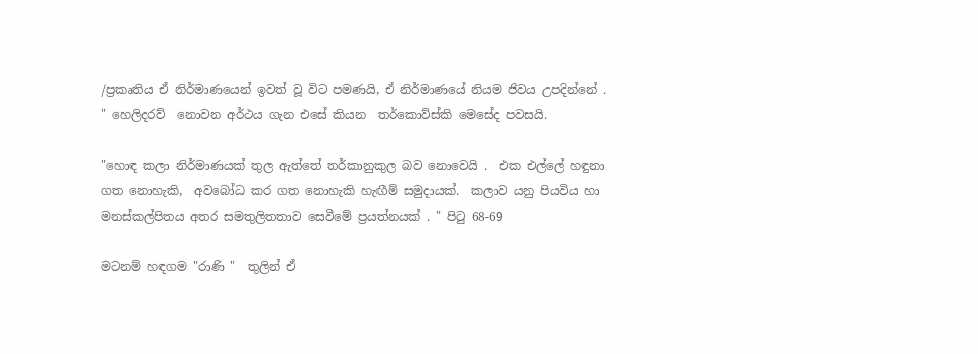/ප්‍රකෘතිය ඒ නිර්මාණයෙන් ඉවත් වූ විට පමණයි, ඒ නිර්මාණයේ නියම ජිවය උපදින්නේ . " හෙලිදරව්  නොවන අර්ථය ගැන එසේ කියන  තර්කොව්ස්කි මෙසේද පවසයි.

"හොඳ කලා නිර්මාණයක් තුල ඇත්තේ තර්කානුකුල බව නොවෙයි .  එක එල්ලේ හඳුනා ගත නොහැකි,  අවබෝධ කර ගත නොහැකි හැඟීම් සමුදායක්.  කලාව යනු පියවිය හා මනස්කල්පිතය අතර සමතුලිතතාව සෙවීමේ ප්‍රයත්නයක් . " පිටු 68-69

මටනම් හඳගම "රාණි "  තුලින් ඒ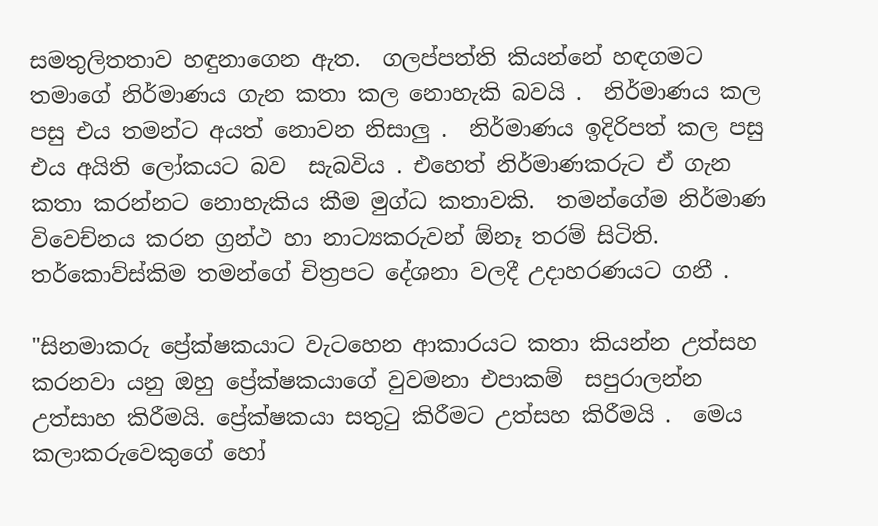සමතුලිතතාව හඳුනාගෙන ඇත.  ගලප්පත්ති කියන්නේ හඳගමට තමාගේ නිර්මාණය ගැන කතා කල නොහැකි බවයි .  නිර්මාණය කල පසු එය තමන්ට අයත් නොවන නිසාලු .  නිර්මාණය ඉදිරිපත් කල පසු එය අයිති ලෝකයට බව  සැබවිය . එහෙත් නිර්මාණකරුට ඒ ගැන කතා කරන්නට නොහැකිය කීම මුග්ධ කතාවකි.  තමන්ගේම නිර්මාණ විවෙච්නය කරන ග්‍රන්ථ හා නාට්‍යකරුවන් ඕනෑ තරම් සිටිති.  තර්කොව්ස්කිම තමන්ගේ චිත්‍රපට දේශනා වලදී උදාහරණයට ගනී .

"සිනමාකරු ප්‍රේක්ෂකයාට වැටහෙන ආකාරයට කතා කියන්න උත්සහ කරනවා යනු ඔහු ප්‍රේක්ෂකයාගේ වුවමනා එපාකම්  සපුරාලන්න උත්සාහ කිරීමයි. ප්‍රේක්ෂකයා සතුටු කිරීමට උත්සහ කිරීමයි .  මෙය කලාකරුවෙකුගේ හෝ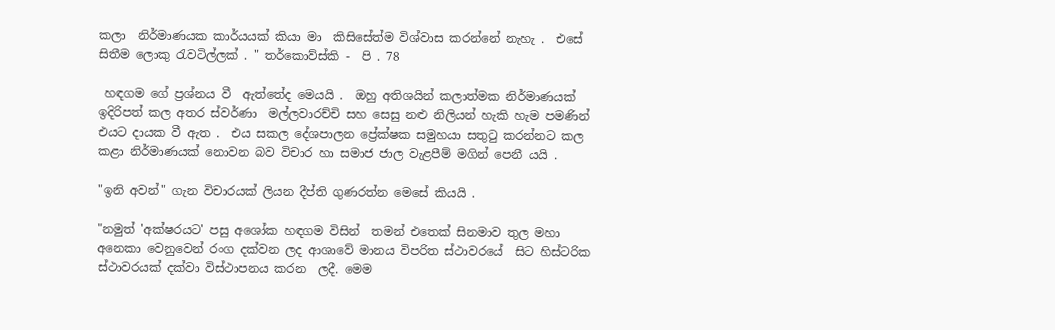කලා  නිර්මාණයක කාර්යයක් කියා මා  කිසිසේත්ම විශ්වාස කරන්නේ නැහැ .  එසේ සිතීම ලොකු රැවටිල්ලක් . " තර්කොව්ස්කි -  පි . 78

 හඳගම ගේ ප්‍රශ්නය වී  ඇත්තේද මෙයයි .  ඔහු අතිශයින් කලාත්මක නිර්මාණයක් ඉදිරිපත් කල අතර ස්වර්ණා  මල්ලවාරච්චි සහ සෙසු නළු නිලියන් හැකි හැම පමණින් එයට දායක වී ඇත .  එය සකල දේශපාලන ප්‍රේක්ෂක සමුහයා සතුටු කරන්නට කල කළා නිර්මාණයක් නොවන බව විචාර හා සමාජ ජාල වැළපීම් මගින් පෙනී යයි .

"ඉනි අවන්" ගැන විචාරයක් ලියන දීප්ති ගුණරත්න මෙසේ කියයි .

"නමුත් 'අක්ෂරයට' පසු අශෝක හඳගම විසින්  තමන් එතෙක් සිනමාව තුල මහා අනෙකා වෙනුවෙන් රංග දක්වන ලද ආශාවේ මානය විපරිත ස්ථාවරයේ  සිට හිස්ටරික  ස්ථාවරයක් දක්වා විස්ථාපනය කරන  ලදී. මෙම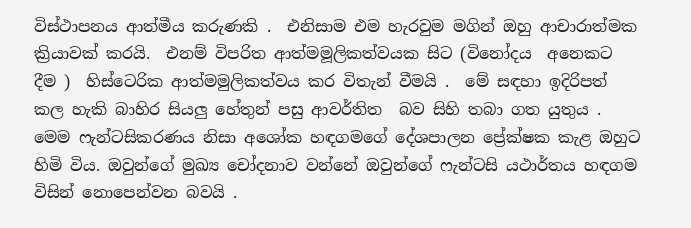විස්ථාපනය ආත්මීය කරුණකි .  එනිසාම එම හැරවුම මගින් ඔහු ආචාරාත්මක ක්‍රියාවක් කරයි.  එනම් විපරිත ආත්මමූලිකත්වයක සිට (විනෝදය  අනෙකට දීම )  හිස්ටෙරික ආත්මමුලිකත්වය කර විතැන් වීමයි .  මේ සඳහා ඉදිරිපත් කල හැකි බාහිර සියලු හේතුන් පසු ආවර්තිත  බව සිහි තබා ගත යුතුය .  මෙම ෆැන්ටසිකරණය නිසා අශෝක හඳගමගේ දේශපාලන ප්‍රේක්ෂක කැළ ඔහුට හිමි විය. ඔවුන්ගේ මුඛ්‍ය චෝදනාව වන්නේ ඔවුන්ගේ ෆැන්ටසි යථාර්තය හඳගම විසින් නොපෙන්වන බවයි .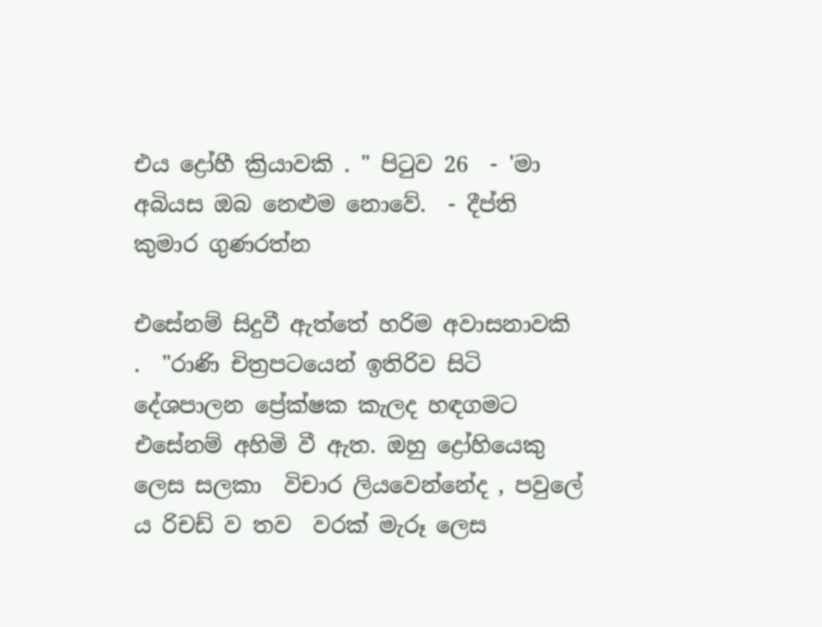එය ද්‍රෝහී ක්‍රියාවකි . " පිටුව 26  - 'මා  අබියස ඔබ නෙළුම නොවේ.  - දීප්ති කුමාර ගුණරත්න

එසේනම් සිදුවී ඇත්තේ හරිම අවාසනාවකි .  "රාණි චිත්‍රපටයෙන් ඉතිරිව සිටි දේශපාලන ප්‍රේක්ෂක කැලද හඳගමට එසේනම් අහිමි වී ඇත. ඔහු ද්‍රෝහියෙකු ලෙස සලකා  විචාර ලියවෙන්නේද , පවුලේ ය රිචඩ් ව තව  වරක් මැරූ ලෙස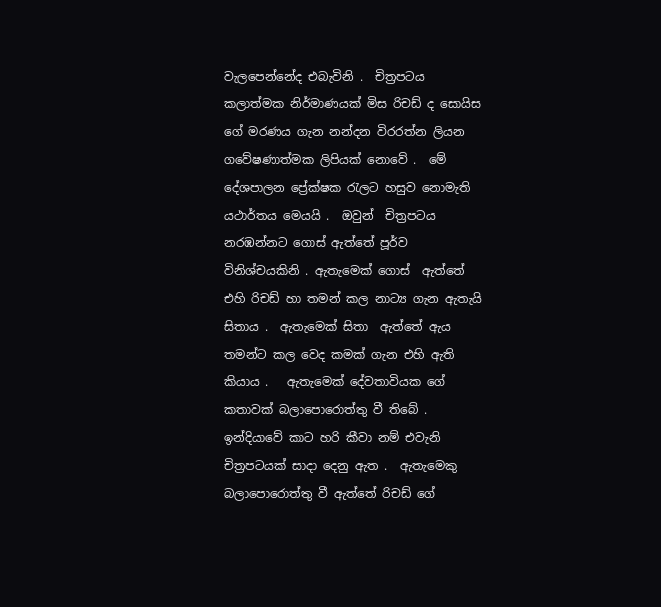වැලපෙන්නේද එබැවිනි .  චිත්‍රපටය කලාත්මක නිර්මාණයක් මිස රිචඩ් ද සොයිස ගේ මරණය ගැන නන්දන විරරත්න ලියන ගවේෂණාත්මක ලිපියක් නොවේ .  මේ දේශපාලන ප්‍රේක්ෂක රැලට හසුව නොමැති යථාර්තය මෙයයි .  ඔවුන්  චිත්‍රපටය නරඹන්නට ගොස් ඇත්තේ පූර්ව  විනිශ්චයකිනි . ඇතැමෙක් ගොස්  ඇත්තේ එහි රිචඩ් හා තමන් කල නාට්‍ය ගැන ඇතැයි සිතාය .  ඇතැමෙක් සිතා  ඇත්තේ ඇය තමන්ට කල වෙද කමක් ගැන එහි ඇති කියාය .   ඇතැමෙක් දේවතාවියක ගේ කතාවක් බලාපොරොත්තු වී තිබේ .  ඉන්දියාවේ කාට හරි කීවා නම් එවැනි චිත්‍රපටයක් සාදා දෙනු ඇත .  ඇතැමෙකු බලාපොරොත්තු වී ඇත්තේ රිචඩ් ගේ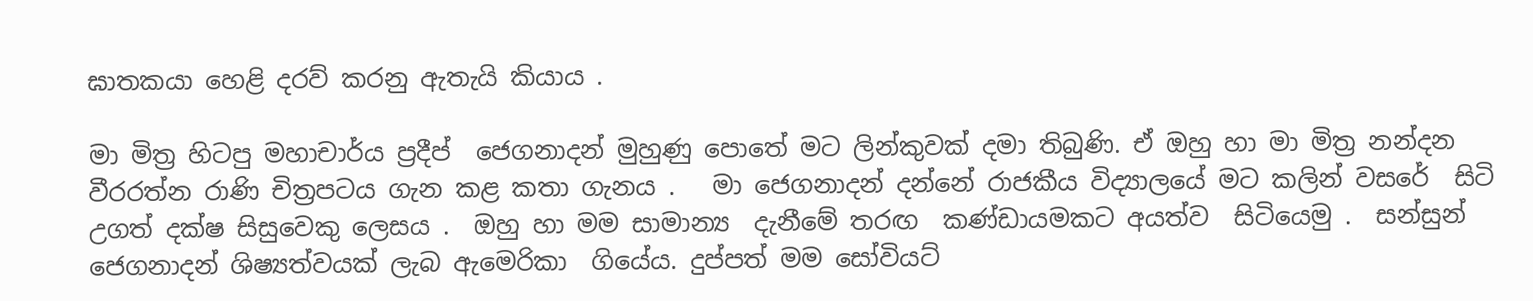ඝාතකයා හෙළි දරව් කරනු ඇතැයි කියාය .

මා මිත්‍ර හිටපු මහාචාර්ය ප්‍රදීප්  ජෙගනාදන් මුහුණු පොතේ මට ලින්කුවක් දමා තිබුණි. ඒ ඔහු හා මා මිත්‍ර නන්දන වීරරත්න රාණි චිත්‍රපටය ගැන කළ කතා ගැනය .   මා ජෙගනාදන් දන්නේ රාජකීය විද්‍යාලයේ මට කලින් වසරේ  සිටි උගත් දක්ෂ සිසුවෙකු ලෙසය .  ඔහු හා මම සාමාන්‍ය  දැනීමේ තරඟ  කණ්ඩායමකට අයත්ව  සිටියෙමු .  සන්සුන් ජෙගනාදන් ශිෂ්‍යත්වයක් ලැබ ඇමෙරිකා  ගියේය. දුප්පත් මම සෝවියට්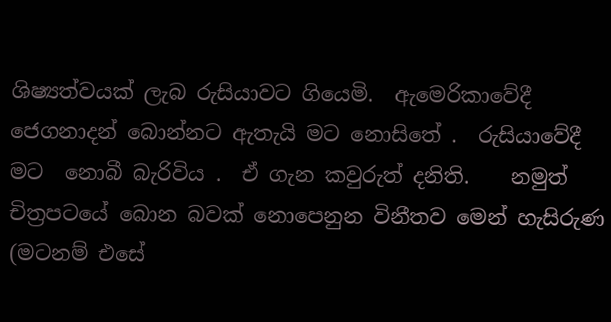ශිෂ්‍යත්වයක් ලැබ රුසියාවට ගියෙමි.  ඇමෙරිකාවේදී ජෙගනාදන් බොන්නට ඇතැයි මට නොසිතේ .  රුසියාවේදී මට  නොබී බැරිවිය .  ඒ ගැන කවුරුත් දනිති.    නමුත් චිත්‍රපටයේ බොන බවක් නොපෙනුන විනීතව මෙන් හැසිරුණ (මටනම් එසේ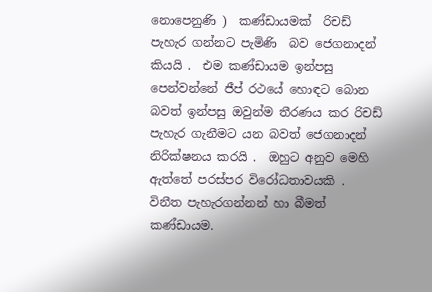නොපෙනුණි )  කණ්ඩායමක්  රිචඩ් පැහැර ගන්නට පැමිණි  බව ජෙගනාදන් කියයි .  එම කණ්ඩායම ඉන්පසු පෙන්වන්නේ ජීප් රථයේ හොඳට බොන බවත් ඉන්පසු ඔවුන්ම තීරණය කර රිචඩ් පැහැර ගැනීමට යන බවත් ජෙගනාදන් නිරික්ෂනය කරයි .  ඔහුට අනුව මෙහි ඇත්තේ පරස්පර විරෝධතාවයකි .  විනීත පැහැරගන්නන් හා බීමත් කණ්ඩායම.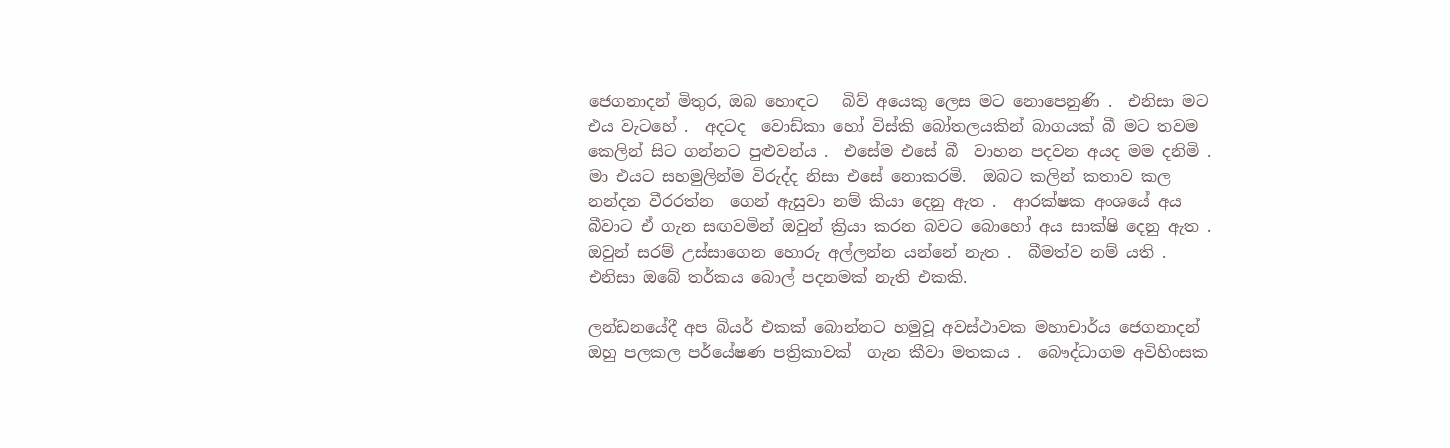ජෙගනාදන් මිතුර, ඔබ හොඳට   බිව් අයෙකු ලෙස මට නොපෙනුණි .  එනිසා මට එය වැටහේ .  අදටද  වොඩ්කා හෝ විස්කි බෝතලයකින් බාගයක් බී මට තවම කෙලින් සිට ගන්නට පුළුවන්ය .  එසේම එසේ බී  වාහන පදවන අයද මම දනිමි .  මා එයට සහමුලින්ම විරුද්ද නිසා එසේ නොකරමි.  ඔබට කලින් කතාව කල නන්දන වීරරත්න  ගෙන් ඇසුවා නම් කියා දෙනු ඇත .  ආරක්ෂක අංශයේ අය බීවාට ඒ ගැන සඟවමින් ඔවුන් ක්‍රියා කරන බවට බොහෝ අය සාක්ෂි දෙනු ඇත .  ඔවුන් සරම් උස්සාගෙන හොරු අල්ලන්න යන්නේ නැත .  බීමත්ව නම් යති .  එනිසා ඔබේ තර්කය බොල් පදනමක් නැති එකකි.

ලන්ඩනයේදී අප බියර් එකක් බොන්නට හමුවූ අවස්ථාවක මහාචාර්ය ජෙගනාදන් ඔහු පලකල පර්යේෂණ පත්‍රිකාවක්  ගැන කීවා මතකය .  බෞද්ධාගම අවිහිංසක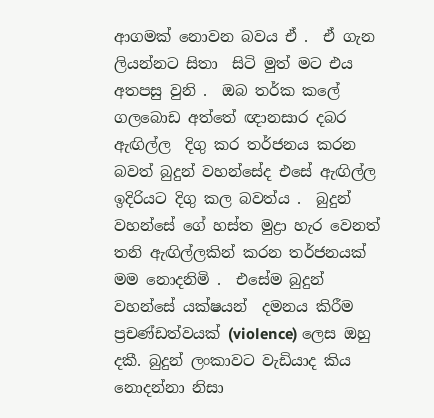ආගමක් නොවන බවය ඒ .  ඒ ගැන ලියන්නට සිතා  සිටි මුත් මට එය අතපසු වුනි .  ඔබ තර්ක කලේ ගලබොඩ අත්තේ ඥානසාර දබර ඇඟිල්ල  දිගු කර තර්ජනය කරන බවත් බුදුන් වහන්සේද එසේ ඇඟිල්ල ඉදිරියට දිගු කල බවත්ය .  බුදුන් වහන්සේ ගේ හස්ත මුද්‍රා හැර වෙනත් තනි ඇඟිල්ලකින් කරන තර්ජනයක් මම නොදනිමි .  එසේම බුදුන් වහන්සේ යක්ෂයන්  දමනය කිරීම ප්‍රචණ්ඩත්වයක් (violence) ලෙස ඔහු දකී. බුදුන් ලංකාවට වැඩියාද කිය  නොදන්නා නිසා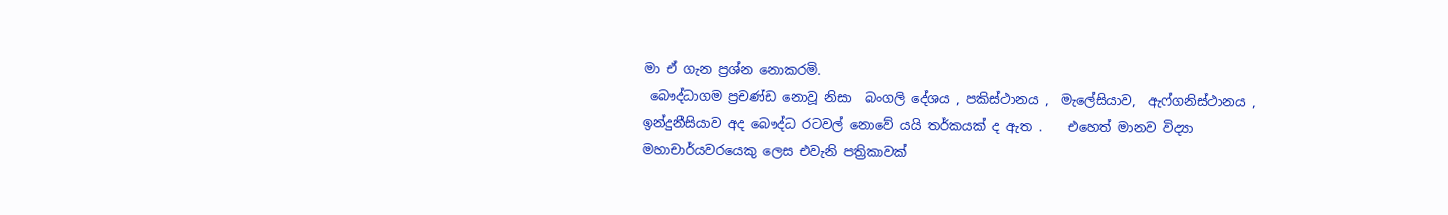මා ඒ ගැන ප්‍රශ්න නොකරමි.
 බෞද්ධාගම ප්‍රචණ්ඩ නොවූ නිසා  බංගලි දේශය , පකිස්ථානය ,  මැලේසියාව,  ඇෆ්ගනිස්ථානය ,  ඉන්දුනීසියාව අද බෞද්ධ රටවල් නොවේ යයි තර්කයක් ද ඇත .    එහෙත් මානව විද්‍යා මහාචාර්යවරයෙකු ලෙස එවැනි පත්‍රිකාවක්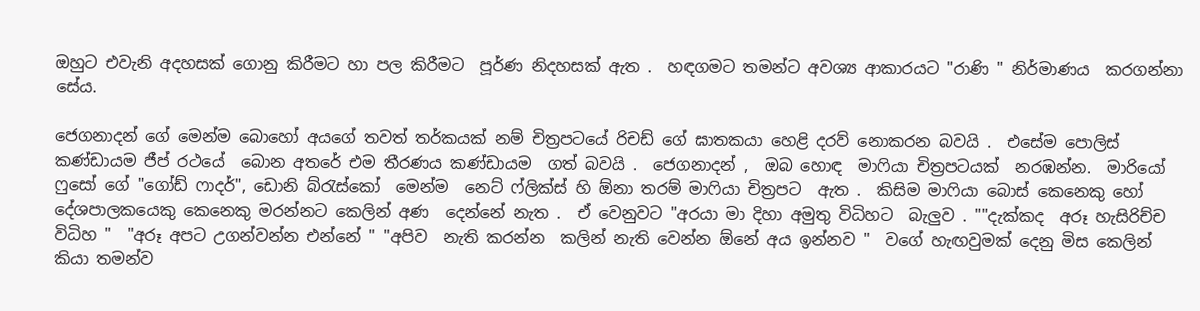ඔහුට එවැනි අදහසක් ගොනු කිරීමට හා පල කිරීමට  පූර්ණ නිදහසක් ඇත .  හඳගමට තමන්ට අවශ්‍ය ආකාරයට "රාණි " නිර්මාණය  කරගන්නා සේය.

ජෙගනාදන් ගේ මෙන්ම බොහෝ අයගේ තවත් තර්කයක් නම් චිත්‍රපටයේ රිචඩ් ගේ ඝාතකයා හෙළි දරව් නොකරන බවයි .  එසේම පොලිස් කණ්ඩායම ජීප් රථයේ  බොන අතරේ එම තීරණය කණ්ඩායම  ගත් බවයි .  ජෙගනාදන් ,  ඔබ හොඳ  මාෆියා චිත්‍රපටයක්  නරඹන්න.  මාරියෝ ෆුසෝ ගේ "ගෝඩ් ෆාදර්", ඩොනි බ්රැස්කෝ  මෙන්ම  නෙට් ෆ්ලික්ස් හි ඕනා තරම් මාෆියා චිත්‍රපට  ඇත .  කිසිම මාෆියා බොස් කෙනෙකු හෝ දේශපාලකයෙකු කෙනෙකු මරන්නට කෙලින් අණ  දෙන්නේ නැත .  ඒ වෙනුවට "අරයා මා දිහා අමුතු විධිහට  බැලුව . ""දැක්කද  අරූ හැසිරිච්ච විධිහ "  "අරූ අපට උගන්වන්න එන්නේ " "අපිව  නැති කරන්න  කලින් නැති වෙන්න ඕනේ අය ඉන්නව "  වගේ හැඟවුමක් දෙනු මිස කෙලින් කියා තමන්ව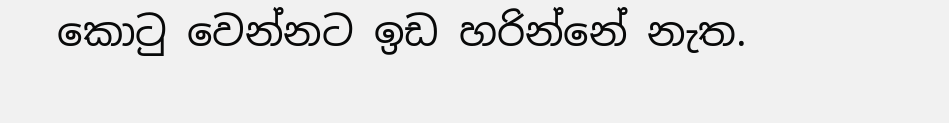කොටු වෙන්නට ඉඩ හරින්නේ නැත.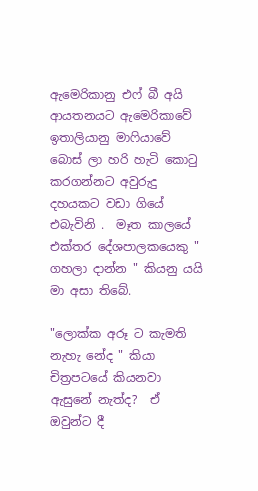ඇමෙරිකානු එෆ් බී අයි ආයතනයට ඇමෙරිකාවේ ඉතාලියානු මාෆියාවේ බොස් ලා හරි හැටි කොටු කරගන්නට අවුරුදු දහයකට වඩා ගියේ එබැවිනි .  මෑත කාලයේ එක්තර දේශපාලකයෙකු " ගහලා දාන්න " කියනු යයි මා අසා තිබේ.

"ලොක්ක අරූ ට කැමති නැහැ නේද " කියා චිත්‍රපටයේ කියනවා  ඇසුනේ නැත්ද?  ඒ ඔවුන්ට දී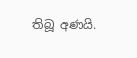තිබූ අණයි.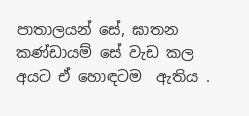පාතාලයන් සේ, ඝාතන  කණ්ඩායම් සේ වැඩ කල අයට ඒ හොඳටම  ඇතිය .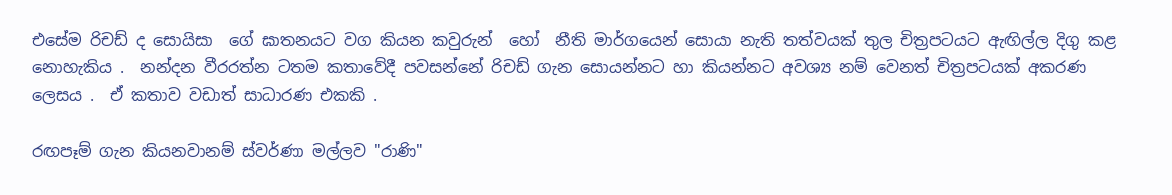එසේම රිචඩ් ද සොයිසා  ගේ ඝාතනයට වග කියන කවුරුන්  හෝ  නීති මාර්ගයෙන් සොයා නැති තත්වයක් තුල චිත්‍රපටයට ඇඟිල්ල දිගු කළ නොහැකිය .  නන්දන වීරරත්න ටතම කතාවේදී පවසන්නේ රිචඩ් ගැන සොයන්නට හා කියන්නට අවශ්‍ය නම් වෙනත් චිත්‍රපටයක් අකරණ ලෙසය .  ඒ කතාව වඩාත් සාධාරණ එකකි .

රඟපෑම් ගැන කියනවානම් ස්වර්ණා මල්ලව "රාණි"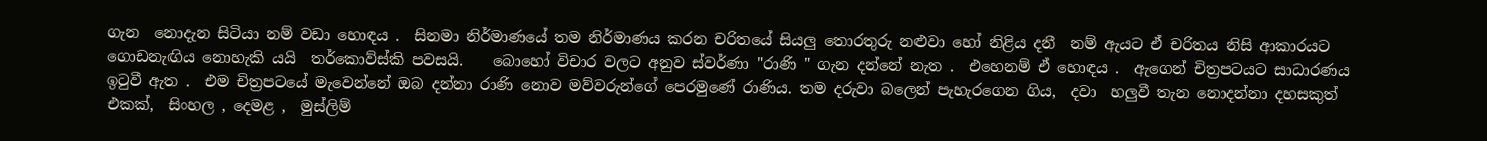ගැන  නොදැන සිටියා නම් වඩා හොඳය .  සිනමා නිර්මාණයේ තම නිර්මාණය කරන චරිතයේ සියලු තොරතුරු නළුවා හෝ නිළිය දනී  නම් ඇයට ඒ චරිතය නිසි ආකාරයට ගොඩනැඟිය නොහැකි යයි  තර්කොව්ස්කි පවසයි.    බොහෝ විචාර වලට අනුව ස්වර්ණා "රාණි " ගැන දන්නේ නැත .  එහෙනම් ඒ හොඳය .  ඇගෙන් චිත්‍රපටයට සාධාරණය ඉටුවී ඇත .  එම චිත්‍රපටයේ මැවෙන්නේ ඔබ දන්නා රාණි නොව මව්වරුන්ගේ පෙරමුණේ රාණිය. තම දරුවා බලෙන් පැහැරගෙන ගිය,  දවා  හලුවී තැන නොදන්නා දහසකුත් එකක්,  සිංහල , දෙමළ ,  මුස්ලිම්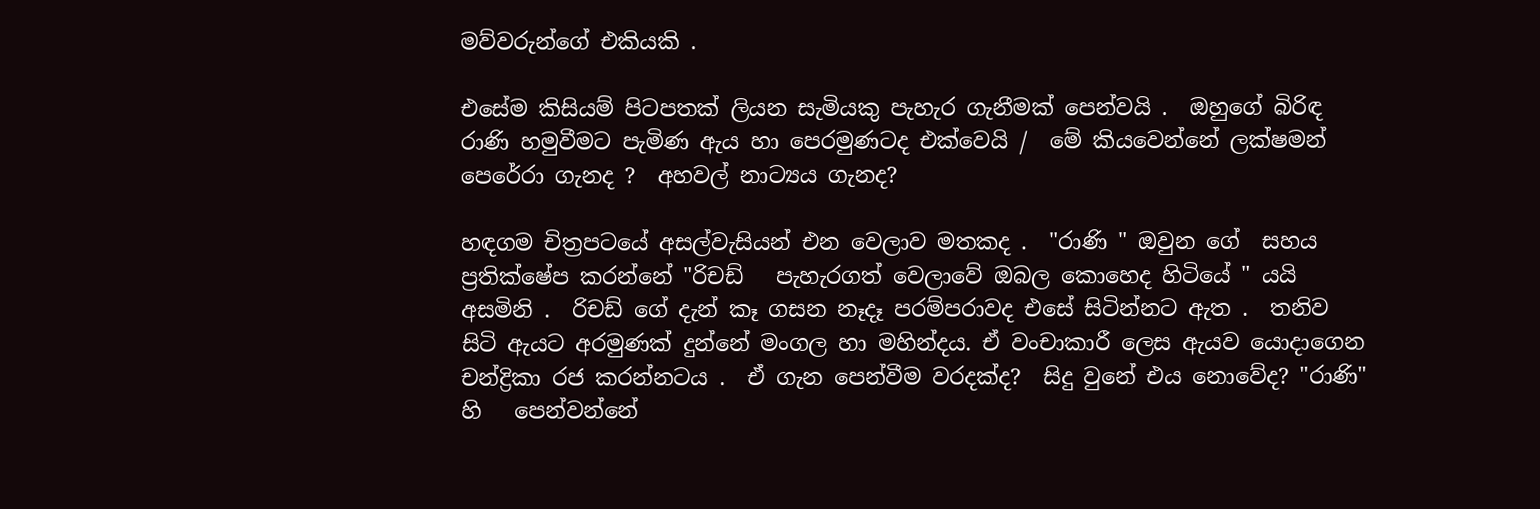මව්වරුන්ගේ එකියකි .

එසේම කිසියම් පිටපතක් ලියන සැමියකු පැහැර ගැනීමක් පෙන්වයි .  ඔහුගේ බිරිඳ රාණි හමුවීමට පැමිණ ඇය හා පෙරමුණටද එක්වෙයි /  මේ කියවෙන්නේ ලක්ෂමන් පෙරේරා ගැනද ?  අහවල් නාට්‍යය ගැනද?

හඳගම චිත්‍රපටයේ අසල්වැසියන් එන වෙලාව මතකද .  "රාණි " ඔවුන ගේ  සහය ප්‍රතික්ෂේප කරන්නේ "රිචඩ්   පැහැරගත් වෙලාවේ ඔබල කොහෙද හිටියේ " යයි අසමිනි .  රිචඩ් ගේ දැන් කෑ ගසන නෑදෑ පරම්පරාවද එසේ සිටින්නට ඇත .  තනිව සිටි ඇයට අරමුණක් දුන්නේ මංගල හා මහින්දය. ඒ වංචාකාරී ලෙස ඇයව යොදාගෙන චන්ද්‍රිකා රජ කරන්නටය .  ඒ ගැන පෙන්වීම වරදක්ද?  සිදු වුනේ එය නොවේද? "රාණි" හි   පෙන්වන්නේ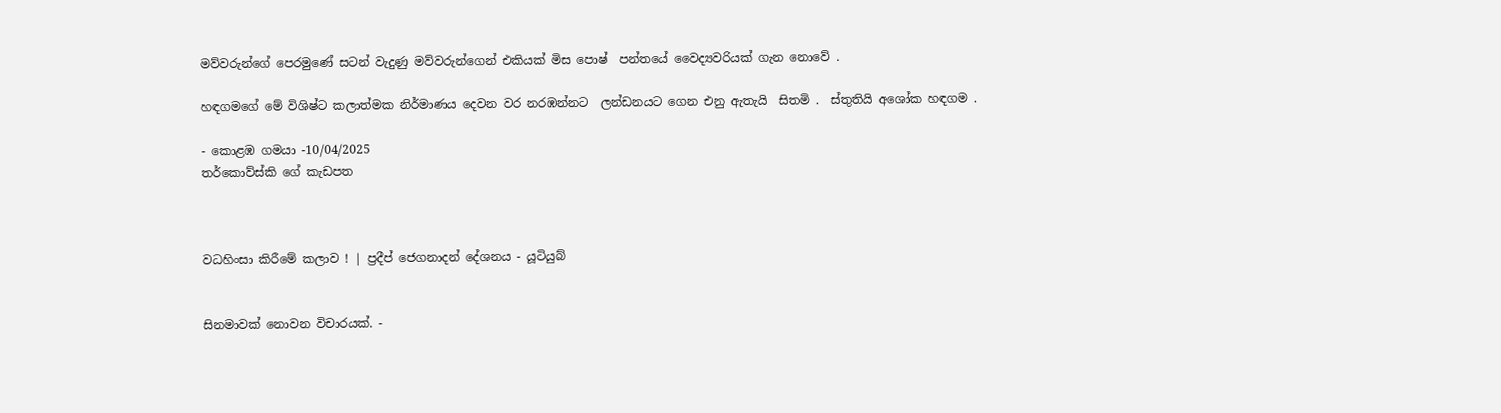මව්වරුන්ගේ පෙරමුණේ සටන් වැදුණු මව්වරුන්ගෙන් එකියක් මිස පොෂ්  පන්තයේ වෛද්‍යවරියක් ගැන නොවේ .

හඳගමගේ මේ විශිෂ්ට කලාත්මක නිර්මාණය දෙවන වර නරඹන්නට  ලන්ඩනයට ගෙන එනු ඇතැයි  සිතමි .  ස්තුතියි අශෝක හඳගම .

- කොළඹ ගමයා -10/04/2025
තර්කොව්ස්කි ගේ කැඩපත



වධහිංසා කිරීමේ කලාව ! | ප්‍රදීප් ජෙගනාදන් දේශනය - යූටියුබ්


සිනමාවක් නොවන විචාරයක්. -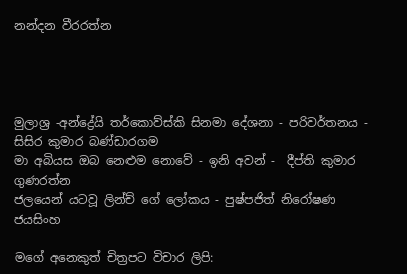නන්දන වීරරත්න




මුලාශ්‍ර -අන්ද්‍රේයි තර්කොව්ස්කි සිනමා දේශනා - පරිවර්තනය - සිසිර කුමාර බණ්ඩාරගම
මා අබියස ඔබ නෙළුම නොවේ - ඉනි අවන් -  දීප්ති කුමාර ගුණරත්න
ජලයෙන් යටවූ ලින්ච් ගේ ලෝකය - පුෂ්පජිත් නිරෝෂණ ජයසිංහ

මගේ අනෙකුත් චිත්‍රපට විචාර ලිපි: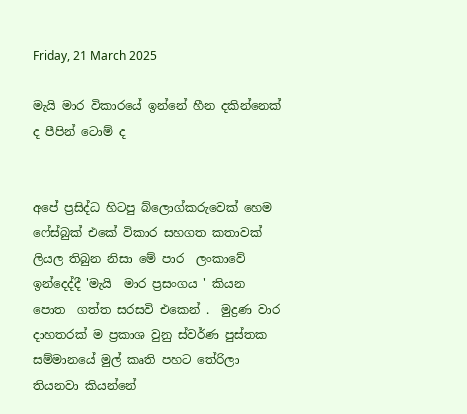Friday, 21 March 2025

මැයි මාර විකාරයේ ඉන්නේ හීන දකින්නෙක් ද පීපින් ටොම් ද


අපේ ප්‍රසිද්ධ හිටපු බ්ලොග්කරුවෙක් හෙම ෆේස්බුක් එකේ විකාර සහගත කතාවක් ලියල තිබුන නිසා මේ පාර  ලංකාවේ ඉන්දෙද්දී 'මැයි  මාර ප්‍රසංගය ' කියන පොත  ගත්ත සරසවි එකෙන් .  මුද්‍රණ වාර දාහතරක් ම ප්‍රකාශ වුනු ස්වර්ණ පුස්තක සම්මානයේ මුල් කෘති පහට තේරිලා තියනවා කියන්නේ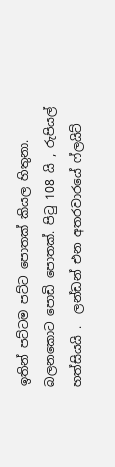ඉතින් පට්ටම පට්ට පොතක් කියල හිතුනා.  බලනකොට පොඩි පොතක්. පිටු 108 යි , රුපියල් හත්සියයි .  ලන්ඩන් එන අතරවාරයේ ෆ්ලයිට්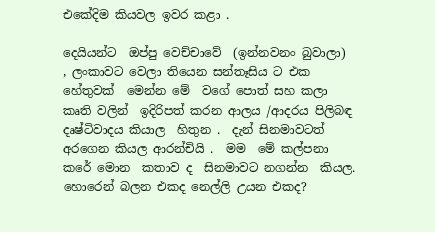එකේදිම කියවල ඉවර කළා .

දෙයියන්ට  ඔප්පු වෙච්චාවේ  (ඉන්නවනං බුවාලා)   , ලංකාවට වෙලා තියෙන සන්තෑසිය ට එක හේතුවක්  මෙන්න මේ  වගේ පොත් සහ කලා  කෘති වලින්  ඉදිරිපත් කරන ආලය /ආදරය පිලිබඳ දෘෂ්ටිවාදය කියාල  හිතුන .  දැන් සිනමාවටත් අරගෙන කියල ආරන්චියි .  මම  මේ කල්පනා කරේ මොන  කතාව ද  සිනමාවට නගන්න  කියල. හොරෙන් බලන එකද නෙල්ලි උයන එකද?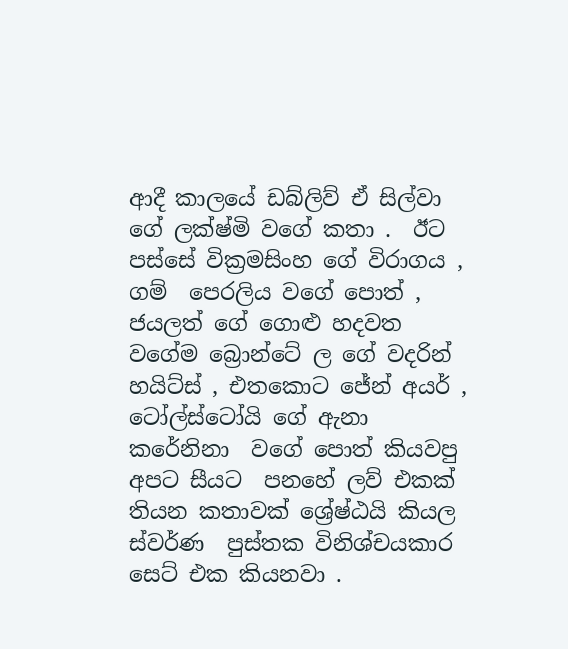ආදී කාලයේ ඩබ්ලිව් ඒ සිල්වා ගේ ලක්ෂ්මි වගේ කතා .  ඊට පස්සේ වික්‍රමසිංහ ගේ විරාගය , ගම්  පෙරලිය වගේ පොත් ,  ජයලත් ගේ ගොළු හදවත වගේම බ්‍රොන්ටේ ල ගේ වදරින් හයිට්ස් , එතකොට ජේන් අයර් , ටෝල්ස්ටෝයි ගේ ඇනා  කරේනිනා  වගේ පොත් කියවපු අපට සීයට  පනහේ ලව් එකක් තියන කතාවක් ශ්‍රේෂ්ඨයි කියල ස්වර්ණ  පුස්තක විනිශ්චයකාර සෙට් එක කියනවා .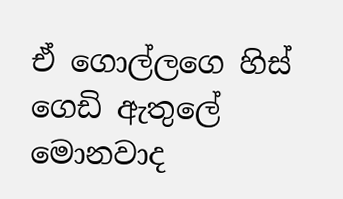ඒ ගොල්ලගෙ හිස් ගෙඩි ඇතුලේ මොනවාද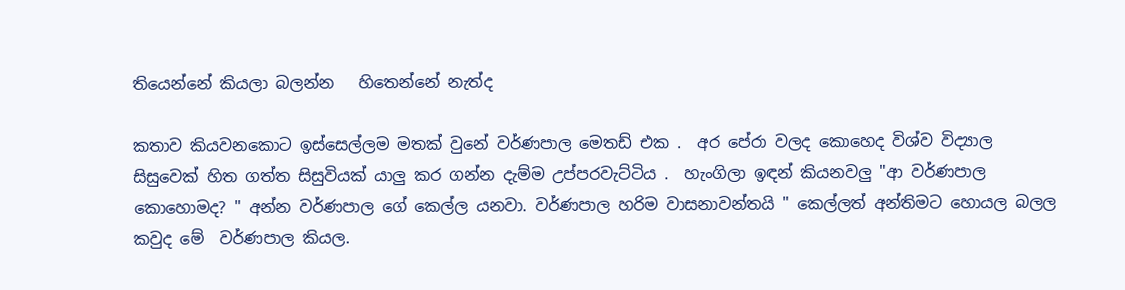තියෙන්නේ කියලා බලන්න   හිතෙන්නේ නැත්ද

කතාව කියවනකොට ඉස්සෙල්ලම මතක් වුනේ වර්ණපාල මෙතඩ් එක .  අර පේරා වලද කොහෙද විශ්ව විද්‍යාල සිසුවෙක් හිත ගත්ත සිසුවියක් යාලු කර ගන්න දැම්ම උප්පරවැට්ටිය .  හැංගිලා ඉඳන් කියනවලු "ආ වර්ණපාල කොහොමද? " අන්න වර්ණපාල ගේ කෙල්ල යනවා. වර්ණපාල හරිම වාසනාවන්තයි " කෙල්ලත් අන්තිමට හොයල බලල කවුද මේ  වර්ණපාල කියල.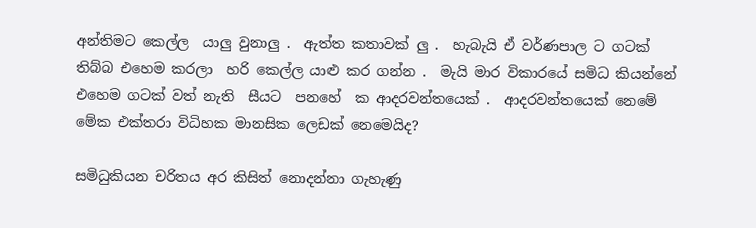අන්තිමට කෙල්ල  යාලු වුනාලු .  ඇත්ත කතාවක් ලු .  හැබැයි ඒ වර්ණපාල ට ගටක් තිබ්බ එහෙම කරලා  හරි කෙල්ල යාළු කර ගන්න .  මැයි මාර විකාරයේ සමිධ කියන්නේ එහෙම ගටක් වත් නැති  සීයට  පනහේ  ක ආදරවන්තයෙක් .  ආදරවන්තයෙක් නෙමේ මේක එක්තරා විධිහක මානසික ලෙඩක් නෙමෙයිද?

සමිධුකියන චරිතය අර කිසිත් නොදන්නා ගැහැණු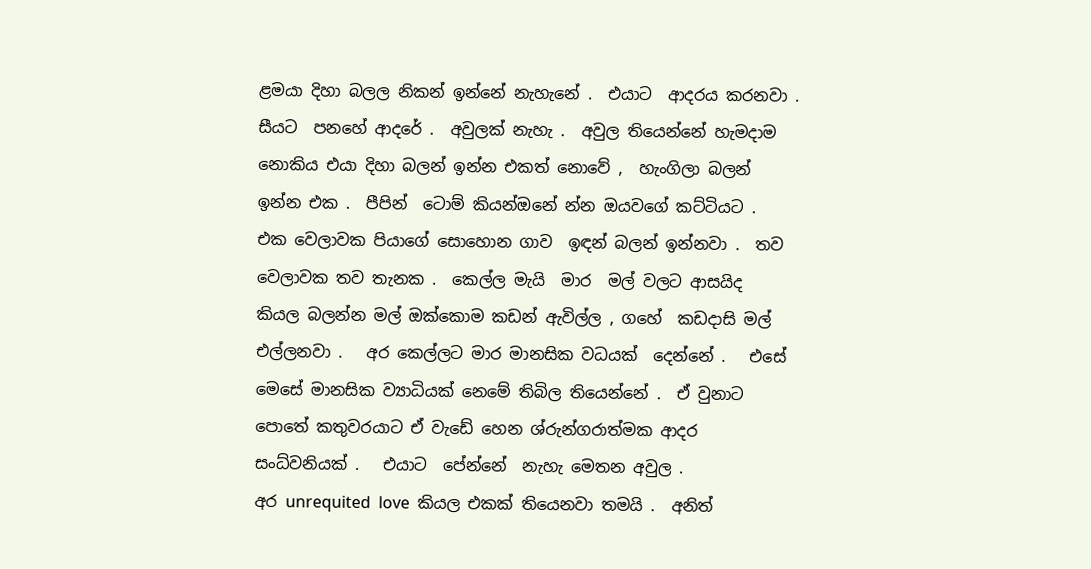ළමයා දිහා බලල නිකන් ඉන්නේ නැහැනේ .  එයාට  ආදරය කරනවා .   සීයට  පනහේ ආදරේ .  අවුලක් නැහැ .  අවුල තියෙන්නේ හැමදාම නොකිය එයා දිහා බලන් ඉන්න එකත් නොවේ ,  හැංගිලා බලන් ඉන්න එක .  පීපින්  ටොම් කියන්ඔනේ න්න ඔයවගේ කට්ටියට .  එක වෙලාවක පියාගේ සොහොන ගාව  ඉඳන් බලන් ඉන්නවා .  තව වෙලාවක තව තැනක .  කෙල්ල මැයි  මාර  මල් වලට ආසයිද  කියල බලන්න මල් ඔක්කොම කඩන් ඇවිල්ල , ගහේ  කඩදාසි මල් එල්ලනවා .   අර කෙල්ලට මාර මානසික වධයක්  දෙන්නේ .   එසේ මෙසේ මානසික ව්‍යාධියක් නෙමේ තිබිල තියෙන්නේ .  ඒ වුනාට පොතේ කතුවරයාට ඒ වැඩේ හෙන ශ්රුන්ගරාත්මක ආදර  සංධ්වනියක් .   එයාට  පේන්නේ  නැහැ මෙතන අවුල .
අර unrequited  love  කියල එකක් තියෙනවා තමයි .  අනිත්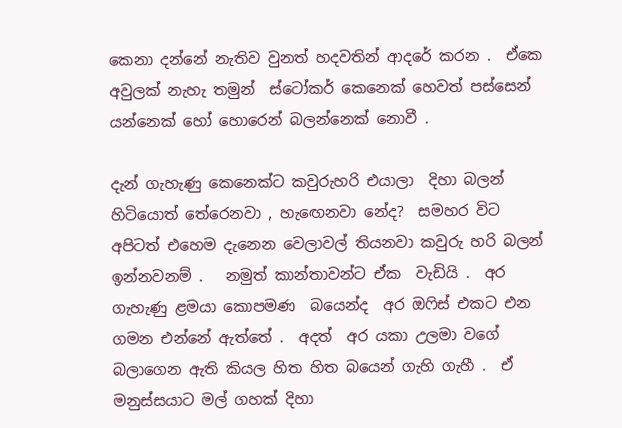කෙනා දන්නේ නැතිව වුනත් හදවතින් ආදරේ කරන .  ඒකෙ  අවුලක් නැහැ තමුන්  ස්ටෝකර් කෙනෙක් හෙවත් පස්සෙන් යන්නෙක් හෝ හොරෙන් බලන්නෙක් නොවී .

දැන් ගැහැණු කෙනෙක්ට කවුරුහරි එයාලා  දිහා බලන් හිටියොත් තේරෙනවා , හැඟෙනවා නේද?  සමහර විට අපිටත් එහෙම දැනෙන වෙලාවල් තියනවා කවුරු හරි බලන් ඉන්නවනම් .   නමුත් කාන්තාවන්ට ඒක  වැඩියි .  අර ගැහැණු ළමයා කොපමණ  බයෙන්ද  අර ඔෆිස් එකට එන ගමන එන්නේ ඇත්තේ .  අදත්  අර යකා උලමා වගේ බලාගෙන ඇති කියල හිත හිත බයෙන් ගැහි ගැහී .  ඒ මනුස්සයාට මල් ගහක් දිහා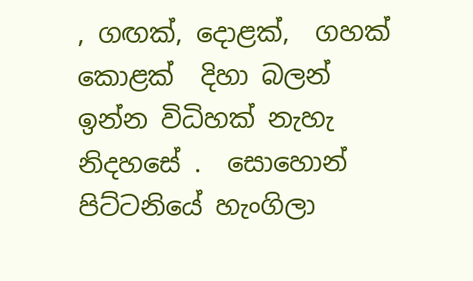, ගඟක්, දොළක්,  ගහක් කොළක්  දිහා බලන් ඉන්න විධිහක් නැහැ නිදහසේ .  සොහොන් පිට්ටනියේ හැංගිලා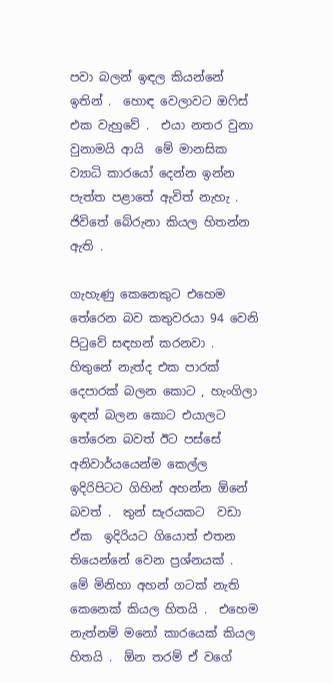පවා බලන් ඉඳල කියන්නේ ඉතින් .  හොඳ වෙලාවට ඔෆිස් එක වැහුවේ .  එයා නතර වුනා වුනාමයි ආයි  මේ මානසික ව්‍යාධි කාරයෝ දෙන්න ඉන්න පැත්ත පළාතේ ඇවිත් නැහැ .  ජිවිතේ බේරුනා කියල හිතන්න ඇති .

ගැහැණු කෙනෙකුට එහෙම තේරෙන බව කතුවරයා 94 වෙනි පිටුවේ සඳහන් කරනවා .  හිතුනේ නැත්ද එක පාරක් දෙපාරක් බලන කොට , හැංගිලා ඉඳන් බලන කොට එයාලට තේරෙන බවත් ඊට පස්සේ අනිවාර්යයෙන්ම කෙල්ල ඉදිරිපිටට ගිහින් අහන්න ඕනේ බවත් .  තුන් සැරයකට  වඩා ඒක  ඉදිරියට ගියොත් එතන තියෙන්නේ වෙන ප්‍රශ්නයක් .  මේ මිනිහා අහන් ගටක් නැති කෙනෙක් කියල හිතයි .  එහෙම නැත්නම් මනෝ කාරයෙක් කියල හිතයි .  ඕන තරම් ඒ වගේ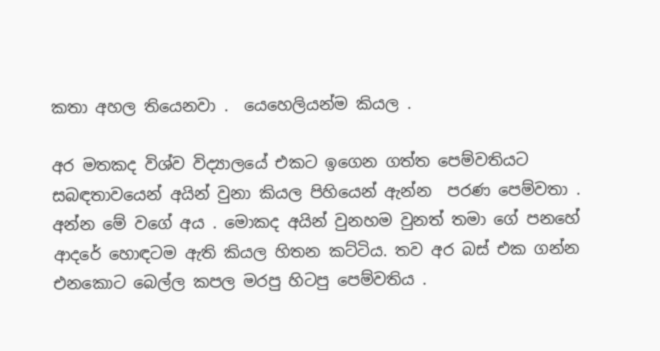කතා අහල තියෙනවා .  යෙහෙලියන්ම කියල .

අර මතකද විශ්ව විද්‍යාලයේ එකට ඉගෙන ගත්ත පෙම්වතියට සබඳතාවයෙන් අයින් වුනා කියල පිහියෙන් ඇන්න  පරණ පෙම්වතා .  අන්න මේ වගේ අය . මොකද අයින් වුනහම වුනත් තමා ගේ පනහේ  ආදරේ හොඳටම ඇති කියල හිතන කට්ටිය. තව අර බස් එක ගන්න එනකොට බෙල්ල කපල මරපු හිටපු පෙම්වතිය .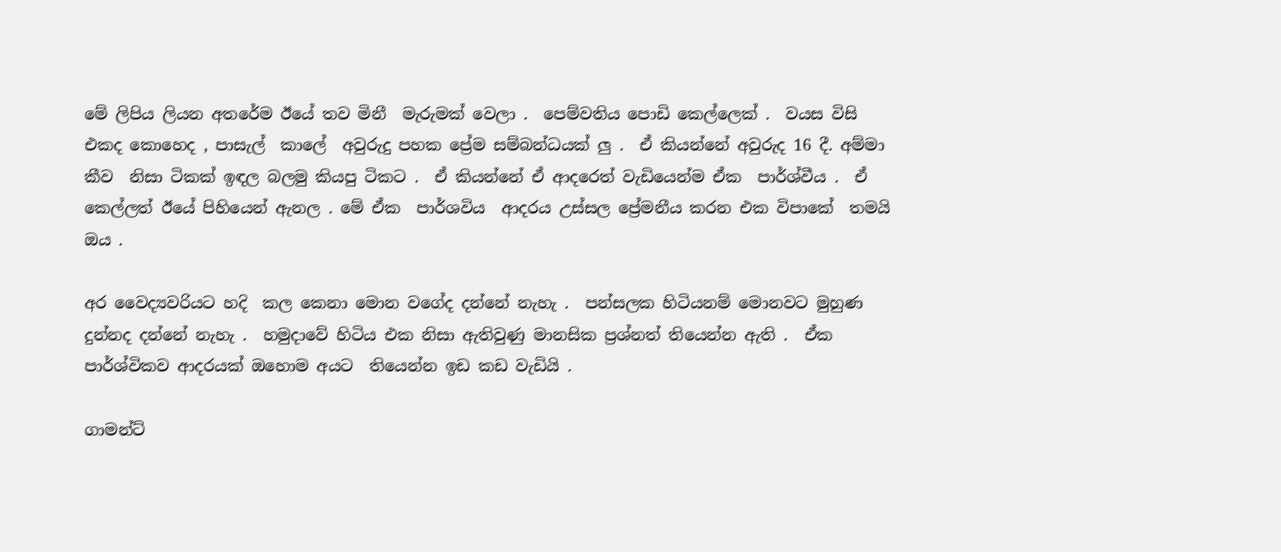මේ ලිපිය ලියන අතරේම ඊයේ තව මිනී  මැරුමක් වෙලා .  පෙම්වතිය පොඩි කෙල්ලෙක් .  වයස විසි එකද කොහෙද , පාසැල්  කාලේ  අවුරුදු පහක ප්‍රේම සම්බන්ධයක් ලු .  ඒ කියන්නේ අවුරුද 16 දී. අම්මා  කීව  නිසා ටිකක් ඉඳල බලමු කියපු ටිකට .  ඒ කියන්නේ ඒ ආදරෙත් වැඩියෙන්ම ඒක  පාර්ශ්වීය .  ඒ කෙල්ලත් ඊයේ පිහියෙන් ඇනල . මේ ඒක  පාර්ශවිය  ආදරය උස්සල ප්‍රේමනීය කරන එක විපාකේ  තමයි ඔය .

අර වෛද්‍යවරියට හදි  කල කෙනා මොන වගේද දන්නේ නැහැ .  පන්සලක හිටියනම් මොනවට මුහුණ දුන්නද දන්නේ නැහැ .  හමුදාවේ හිටිය එක නිසා ඇතිවුණු මානසික ප්‍රශ්නත් තියෙන්න ඇති .  ඒක  පාර්ශ්විකව ආදරයක් ඔහොම අයට  තියෙන්න ඉඩ කඩ වැඩියි .

ගාමන්ට්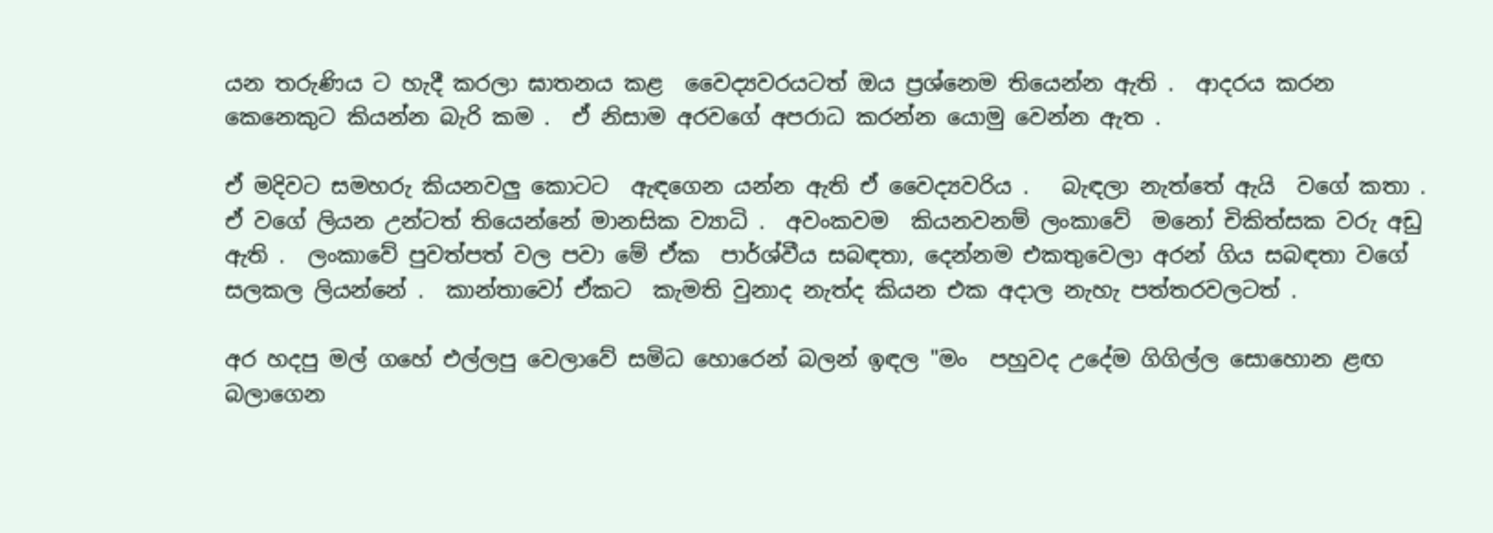යන තරුණිය ට හැදී කරලා ඝාතනය කළ  වෛද්‍යවරයටත් ඔය ප්‍රශ්නෙම තියෙන්න ඇති .  ආදරය කරන කෙනෙකුට කියන්න බැරි කම .  ඒ නිසාම අරවගේ අපරාධ කරන්න යොමු වෙන්න ඇත .

ඒ මදිවට සමහරු කියනවලු කොටට  ඇඳගෙන යන්න ඇති ඒ වෛද්‍යවරිය .   බැඳලා නැත්තේ ඇයි  වගේ කතා .  ඒ වගේ ලියන උන්ටත් තියෙන්නේ මානසික ව්‍යාධි .  අවංකවම  කියනවනම් ලංකාවේ  මනෝ චිකිත්සක වරු අඩු ඇති .  ලංකාවේ පුවත්පත් වල පවා මේ ඒක  පාර්ශ්වීය සබඳතා, දෙන්නම එකතුවෙලා අරන් ගිය සබඳතා වගේ සලකල ලියන්නේ .  කාන්තාවෝ ඒකට  කැමති වුනාද නැත්ද කියන එක අදාල නැහැ පත්තරවලටත් .

අර හදපු මල් ගහේ එල්ලපු වෙලාවේ සමිධ හොරෙන් බලන් ඉඳල "මං  පහුවද උදේම ගිගිල්ල සොහොන ළඟ බලාගෙන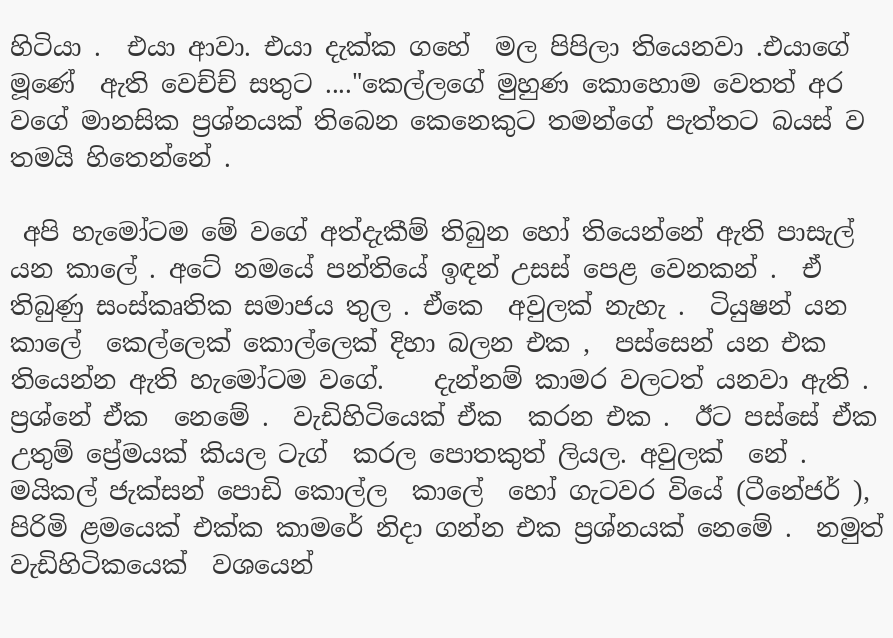හිටියා .  එයා ආවා. එයා දැක්ක ගහේ  මල පිපිලා තියෙනවා .එයාගේ මූණේ  ඇති වෙච්ච් සතුට ...."කෙල්ලගේ මුහුණ කොහොම වෙතත් අර වගේ මානසික ප්‍රශ්නයක් තිබෙන කෙනෙකුට තමන්ගේ පැත්තට බයස් ව තමයි හිතෙන්නේ .

 අපි හැමෝටම මේ වගේ අත්දැකීම් තිබුන හෝ තියෙන්නේ ඇති පාසැල්  යන කාලේ . අටේ නමයේ පන්තියේ ඉඳන් උසස් පෙළ වෙනකන් .  ඒ තිබුණු සංස්කෘතික සමාජය තුල . ඒකෙ  අවුලක් නැහැ .  ටියුෂන් යන කාලේ  කෙල්ලෙක් කොල්ලෙක් දිහා බලන එක ,  පස්සෙන් යන එක තියෙන්න ඇති හැමෝටම වගේ.    දැන්නම් කාමර වලටත් යනවා ඇති .  ප්‍රශ්නේ ඒක  නෙමේ .  වැඩිහිටියෙක් ඒක  කරන එක .  ඊට පස්සේ ඒක  උතුම් ප්‍රේමයක් කියල ටැග්  කරල පොතකුත් ලියල. අවුලක්  නේ .  මයිකල් ජැක්සන් පොඩි කොල්ල  කාලේ  හෝ ගැටවර වියේ (ටීනේජර් ), පිරිමි ළමයෙක් එක්ක කාමරේ නිදා ගන්න එක ප්‍රශ්නයක් නෙමේ .  නමුත් වැඩිහිටිකයෙක්  වශයෙන්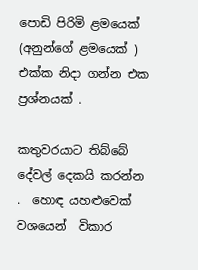පොඩි පිරිමි ළමයෙක් (අනුන්ගේ ළමයෙක් )  එක්ක නිදා ගන්න එක ප්‍රශ්නයක් .

කතුවරයාට තිබ්බේ දේවල් දෙකයි කරන්න .  හොඳ යහළුවෙක් වශයෙන්  විකාර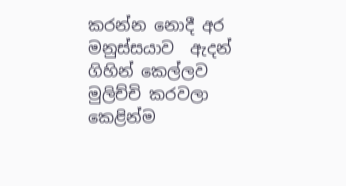කරන්න නොදී අර මනුස්සයාව  ඇදන්  ගිහින් කෙල්ලව මුලිච්චි කරවලා කෙළින්ම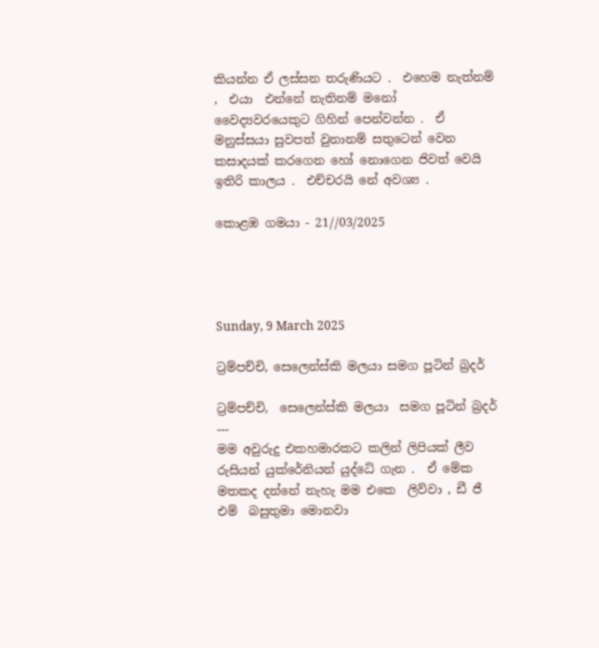කියන්න ඒ ලස්සන තරුණියට .  එහෙම නැත්නම් ,  එයා  එන්නේ නැතිනම් මනෝ වෛද්‍යවරයෙකුට ගිහින් පෙන්වන්න .  ඒ මනුස්සයා සුවපත් වුනානම් සතුටෙන් වෙන කසාදයක් කරගෙන හෝ නොගෙන ජිවත් වෙයි ඉතිරි කාලය .  එච්චරයි නේ අවශ්‍ය .

කොළඹ ගමයා - 21//03/2025




Sunday, 9 March 2025

ට්‍රම්පච්චි, සෙලෙන්ස්කි මලයා සමග පූටින් බ්‍රදර්

ට්‍රම්පච්චි,  සෙලෙන්ස්කි මලයා  සමග පූටින් බ්‍රදර්  ---
මම අවුරුදු එකහමාරකට කලින් ලිපියක් ලීව  රුසියන් යුක්රේනියන් යුද්ධේ ගැන .  ඒ මේක
මතකද දන්නේ නැහැ මම එකෙ  ලිව්වා , ඩී ජී එම්  බසුතුමා මොනවා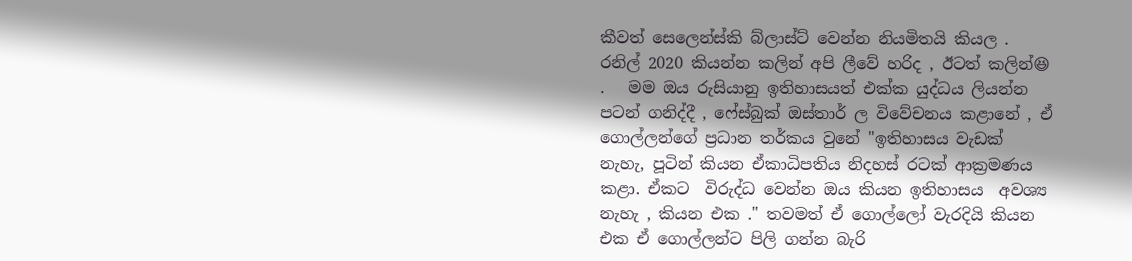කීවත් සෙලෙන්ස්කි බ්ලාස්ට් වෙන්න නියමිතයි කියල .  රනිල් 2020 කියන්න කලින් අපි ලීවේ හරිද , ඊටත් කලින්😆 .   මම ඔය රුසියානු ඉතිහාසයත් එක්ක යුද්ධය ලියන්න පටන් ගනිද්දී , ෆේස්බුක් ඔස්තාර් ල විවේචනය කළානේ , ඒ ගොල්ලන්ගේ ප්‍රධාන තර්කය වුනේ "ඉතිහාසය වැඩක් නැහැ, පූටින් කියන ඒකාධිපතිය නිදහස් රටක් ආක්‍රමණය කළා. ඒකට  විරුද්ධ වෙන්න ඔය කියන ඉතිහාසය  අවශ්‍ය නැහැ , කියන එක ." තවමත් ඒ ගොල්ලෝ වැරදියි කියන එක ඒ ගොල්ලන්ට පිලි ගන්න බැරි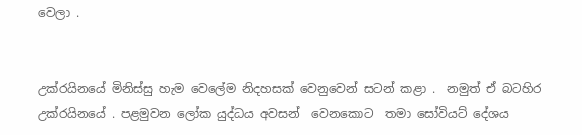වෙලා .


උක්රයිනයේ මිනිස්සු හැම වෙලේම නිදහසක් වෙනුවෙන් සටන් කළා .  නමුත් ඒ බටහිර උක්රයිනයේ . පළමුවන ලෝක යුද්ධය අවසන්  වෙනකොට  තමා සෝවියට් දේශය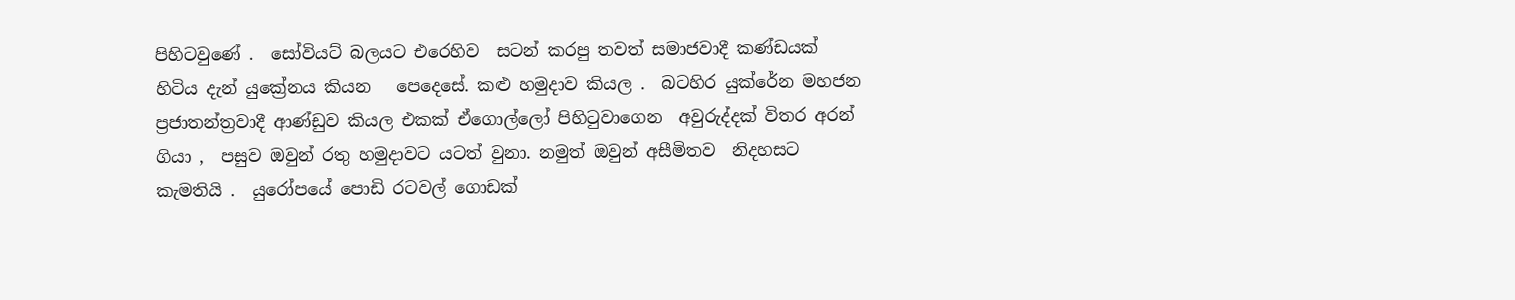පිහිටවුණේ .  සෝවියට් බලයට එරෙහිව  සටන් කරපු තවත් සමාජවාදී කණ්ඩයක් හිටිය දැන් යුක්‍රේනය කියන   පෙදෙසේ. කළු හමුදාව කියල .  බටහිර යුක්රේන මහජන ප්‍රජාතන්ත්‍රවාදී ආණ්ඩුව කියල එකක් ඒගොල්ලෝ පිහිටුවාගෙන  අවුරුද්දක් විතර අරන් ගියා ,  පසුව ඔවුන් රතු හමුදාවට යටත් වුනා. නමුත් ඔවුන් අසීමිතව  නිදහසට කැමතියි .  යුරෝපයේ පොඩි රටවල් ගොඩක්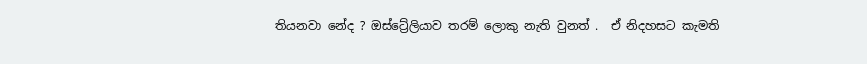තියනවා නේද ? ඔස්ට්‍රේලියාව තරම් ලොකු නැති වුනත් .  ඒ නිදහසට කැමති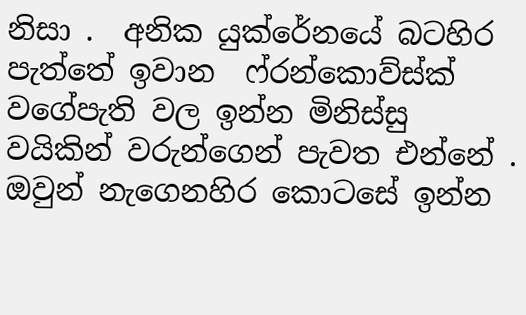නිසා .  අනික යුක්රේනයේ බටහිර පැත්තේ ඉවාන  ෆ්රන්කොව්ස්ක් වගේපැති වල ඉන්න මිනිස්සු වයිකින් වරුන්ගෙන් පැවත එන්නේ .  ඔවුන් නැගෙනහිර කොටසේ ඉන්න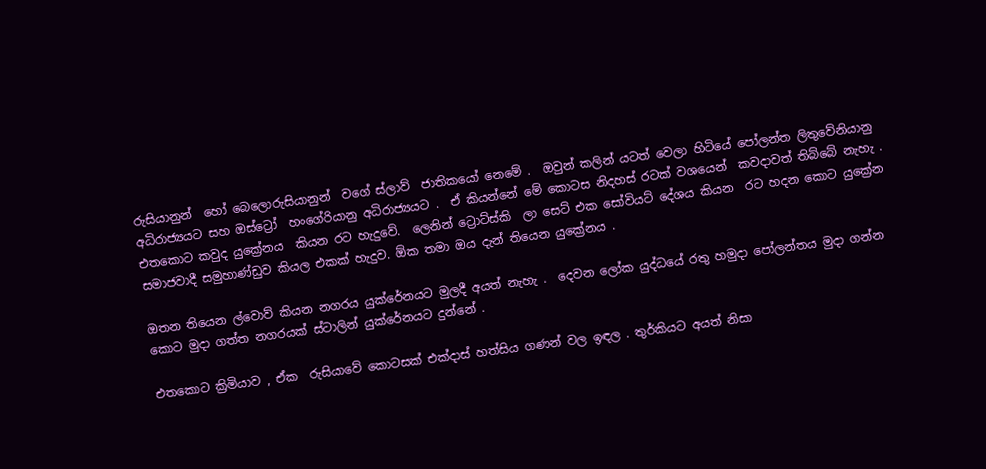රුසියානුන්  හෝ බෙලොරුසියානුන්  වගේ ස්ලාව්  ජාතිකයෝ නෙමේ .  ඔවුන් කලින් යටත් වෙලා හිටියේ පෝලන්ත ලිතුවේනියානු අධිරාජ්‍යයට සහ ඔස්ට්‍රෝ  හංගේරියානු අධිරාජ්‍යයට .  ඒ කියන්නේ මේ කොටස නිදහස් රටක් වශයෙන්  කවදාවත් තිබ්බේ නැහැ .   එතකොට කවුද යුක්‍රේනය  කියන රට හැදුවේ.  ලෙනින් ට්‍රොට්ස්කි  ලා සෙට් එක සෝවියට් දේශය කියන  රට හදන කොට යුක්‍රේන  සමාජවාදී සමුහාණ්ඩුව කියල එකක් හැදුව. ඕක තමා ඔය දැන් තියෙන යුක්‍රේනය .

ඔතන තියෙන ල්වොව් කියන නගරය යුක්රේනයට මුලදී අයත් නැහැ .  දෙවන ලෝක යුද්ධයේ රතු හමුදා පෝලන්තය මුදා ගන්න කොට මුදා ගත්ත නගරයක් ස්ටාලින් යුක්රේනයට දුන්නේ .

එතකොට ක්‍රිමියාව , ඒක  රුසියාවේ කොටසක් එක්දාස් හත්සිය ගණන් වල ඉඳල . තුර්කියට අයත් නිසා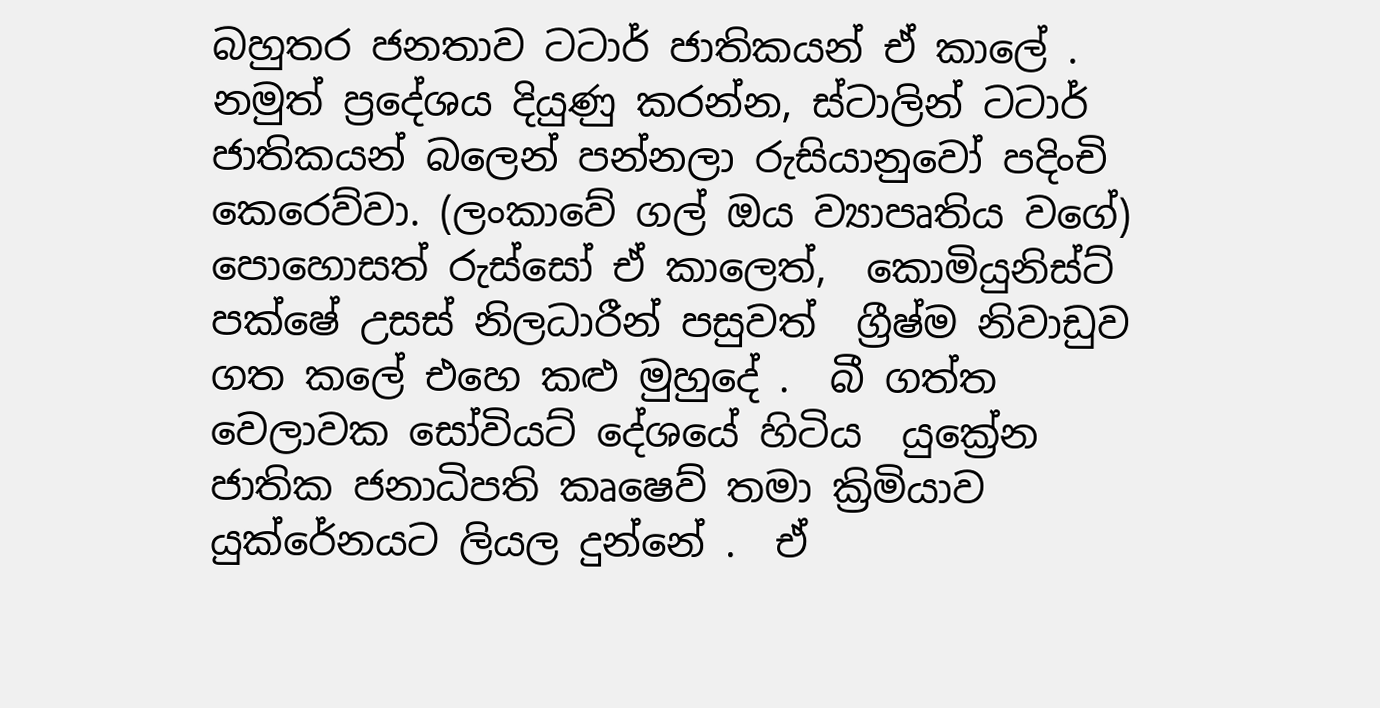බහුතර ජනතාව ටටාර් ජාතිකයන් ඒ කාලේ . නමුත් ප්‍රදේශය දියුණු කරන්න, ස්ටාලින් ටටාර් ජාතිකයන් බලෙන් පන්නලා රුසියානුවෝ පදිංචි කෙරෙව්වා. (ලංකාවේ ගල් ඔය ව්‍යාපෘතිය වගේ)   පොහොසත් රුස්සෝ ඒ කාලෙත්,  කොමියුනිස්ට් පක්ෂේ උසස් නිලධාරීන් පසුවත්  ග්‍රීෂ්ම නිවාඩුව ගත කලේ එහෙ කළු මුහුදේ .  බී ගත්ත වෙලාවක සෝවියට් දේශයේ හිටිය  යුක්‍රේන  ජාතික ජනාධිපති කෘෂෙව් තමා ක්‍රිමියාව යුක්රේනයට ලියල දුන්නේ .  ඒ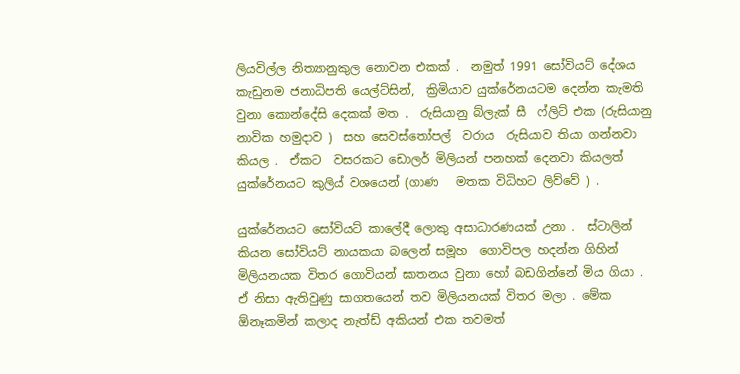ලියවිල්ල නිත්‍යානුකුල නොවන එකක් .  නමුත් 1991 සෝවියට් දේශය කැඩුනම ජනාධිපති යෙල්ට්සින්,  ක්‍රිමියාව යුක්රේනයටම දෙන්න කැමති වුනා කොන්දේසි දෙකක් මත .  රුසියානු බ්ලැක් සී  ෆ්ලිට් එක (රුසියානු නාවික හමුදාව )  සහ සෙවස්තෝපල්  වරාය  රුසියාව තියා ගන්නවා කියල .  ඒකට  වසරකට ඩොලර් මිලියන් පනහක් දෙනවා කියලත් යුක්රේනයට කුලිය් වශයෙන් (ගාණ   මතක විධිහට ලිව්වේ ) .

යුක්රේනයට සෝවියට් කාලේදී ලොකු අසාධාරණයක් උනා .  ස්ටාලින් කියන සෝවියට් නායකයා බලෙන් සමූහ  ගොවිපල හදන්න ගිහින් මිලියනයක විතර ගොවියන් ඝාතනය වුනා හෝ බඩගින්නේ මිය ගියා .  ඒ නිසා ඇතිවුණු සාගතයෙන් තව මිලියනයක් විතර මලා . මේක ඕනෑකමින් කලාද නැත්ඩ් අකියන් එක තවමත්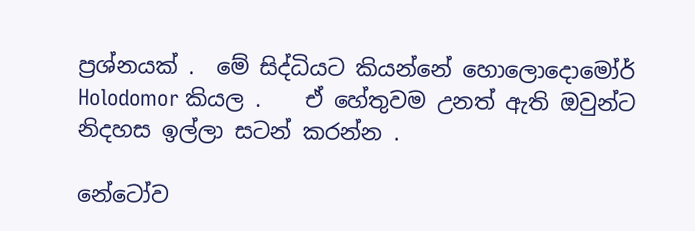ප්‍රශ්නයක් .  මේ සිද්ධියට කියන්නේ හොලොදොමෝර් Holodomor කියල .    ඒ හේතුවම උනත් ඇති ඔවුන්ට  නිදහස ඉල්ලා සටන් කරන්න .

නේටෝව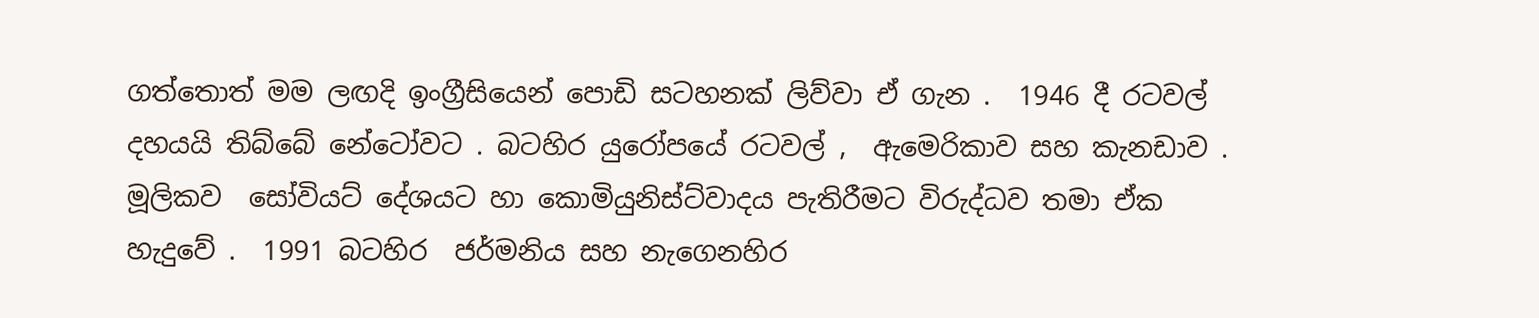ගත්තොත් මම ලඟදි ඉංග්‍රීසියෙන් පොඩි සටහනක් ලිව්වා ඒ ගැන .  1946 දී රටවල් දහයයි තිබ්බේ නේටෝවට . බටහිර යුරෝපයේ රටවල් ,  ඇමෙරිකාව සහ කැනඩාව .  මූලිකව  සෝවියට් දේශයට හා කොමියුනිස්ට්වාදය පැතිරීමට විරුද්ධව තමා ඒක  හැදුවේ .  1991 බටහිර  ජර්මනිය සහ නැගෙනහිර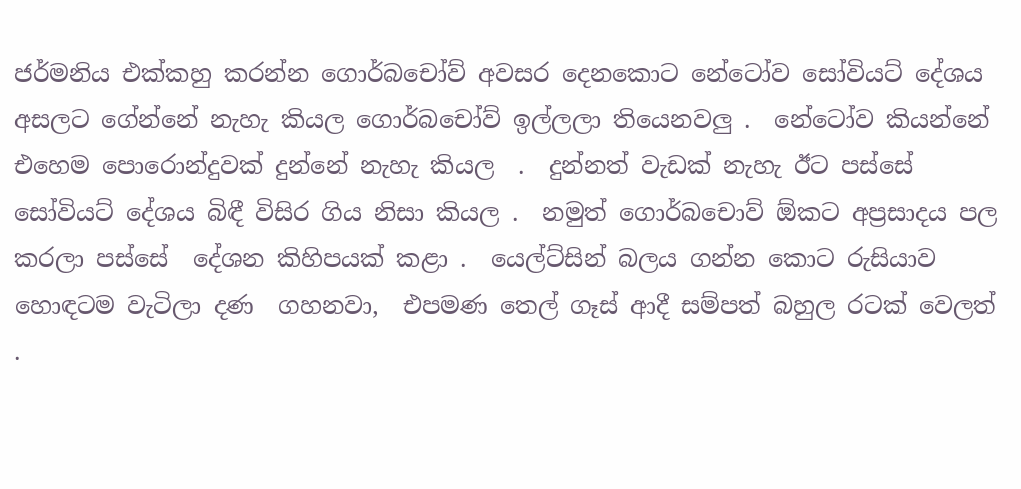ජර්මනිය එක්කහු කරන්න ගොර්බචෝව් අවසර දෙනකොට නේටෝව සෝවියට් දේශය අසලට ගේන්නේ නැහැ කියල ගොර්බචෝව් ඉල්ලලා තියෙනවලු .  නේටෝව කියන්නේ එහෙම පොරොන්දුවක් දුන්නේ නැහැ කියල  .  දුන්නත් වැඩක් නැහැ ඊට පස්සේ සෝවියට් දේශය බිඳී විසිර ගිය නිසා කියල .  නමුත් ගොර්බචොව් ඕකට අප්‍රසාදය පල කරලා පස්සේ  දේශන කිහිපයක් කළා .  යෙල්ට්සින් බලය ගන්න කොට රුසියාව හොඳටම වැටිලා දණ  ගහනවා,  එපමණ තෙල් ගෑස් ආදී සම්පත් බහුල රටක් වෙලත් .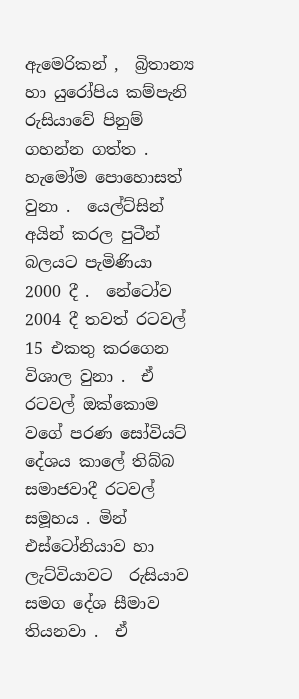ඇමෙරිකන් ,  බ්‍රිතාන්‍ය හා යුරෝපිය කම්පැනි රුසියාවේ පිනුම් ගහන්න ගත්ත .  හැමෝම පොහොසත් වුනා .  යෙල්ට්සින් අයින් කරල පුටීන්  බලයට පැමිණියා  2000 දී .  නේටෝව 2004 දී තවත් රටවල් 15 එකතු කරගෙන විශාල වුනා .  ඒ රටවල් ඔක්කොම වගේ පරණ සෝවියට් දේශය කාලේ තිබ්බ සමාජවාදී රටවල් සමූහය . මින් එස්ටෝනියාව හා ලැට්වියාවට  රුසියාව සමග දේශ සීමාව තියනවා .  ඒ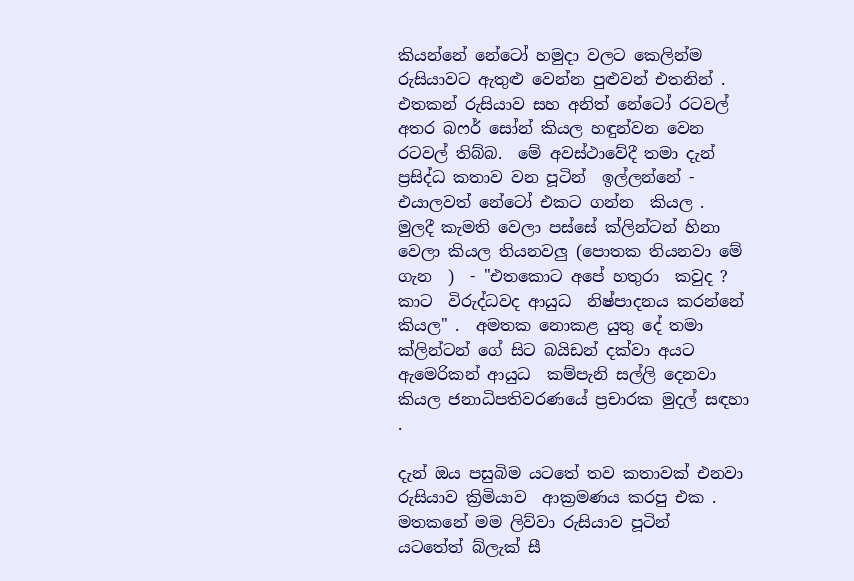කියන්නේ නේටෝ හමුදා වලට කෙලින්ම රුසියාවට ඇතුළු වෙන්න පුළුවන් එතනින් .  එතකන් රුසියාව සහ අනිත් නේටෝ රටවල් අතර බෆර් සෝන් කියල හඳුන්වන වෙන රටවල් තිබ්බ.  මේ අවස්ථාවේදී තමා දැන් ප්‍රසිද්ධ කතාව වන පූටින්  ඉල්ලන්නේ - එයාලවත් නේටෝ එකට ගන්න  කියල .  මුලදී කැමති වෙලා පස්සේ ක්ලින්ටන් හිනා වෙලා කියල තියනවලු (පොතක තියනවා මේ ගැන  )  - "එතකොට අපේ හතුරා  කවුද ? කාට  විරුද්ධවද ආයුධ  නිෂ්පාදනය කරන්නේ කියල" .  අමතක නොකළ යුතු දේ තමා ක්ලින්ටන් ගේ සිට බයිඩන් දක්වා අයට  ඇමෙරිකන් ආයුධ  කම්පැනි සල්ලි දෙනවා කියල ජනාධිපතිවරණයේ ප්‍රචාරක මුදල් සඳහා .

දැන් ඔය පසුබිම යටතේ තව කතාවක් එනවා රුසියාව ක්‍රිමියාව  ආක්‍රමණය කරපු එක .  මතකනේ මම ලිව්වා රුසියාව පූටින්  යටතේත් බ්ලැක් සී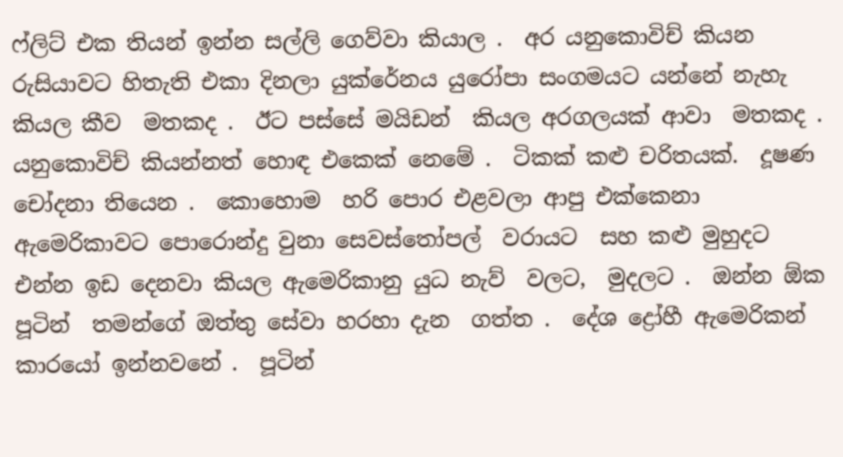ෆ්ලිට් එක තියන් ඉන්න සල්ලි ගෙව්වා කියාල .  අර යනුකොවිච් කියන රුසියාවට හිතැති එකා දිනලා යුක්රේනය යුරෝපා සංගමයට යන්නේ නැහැ කියල කීව  මතකද .  ඊට පස්සේ මයිඩන්  කියල අරගලයක් ආවා  මතකද .  යනුකොවිච් කියන්නත් හොඳ එකෙක් නෙමේ .  ටිකක් කළු චරිතයක්.  දූෂණ  චෝදනා තියෙන .  කොහොම  හරි පොර එළවලා ආපු එක්කෙනා ඇමෙරිකාවට පොරොන්දු වුනා සෙවස්තෝපල්  වරායට  සහ කළු මුහුදට එන්න ඉඩ දෙනවා කියල ඇමෙරිකානු යුධ නැව්  වලට,  මුදලට .  ඔන්න ඕක පූටින්  තමන්ගේ ඔත්තු සේවා හරහා දැන  ගත්ත .  දේශ ද්‍රෝහී ඇමෙරිකන් කාරයෝ ඉන්නවනේ .  පූටින්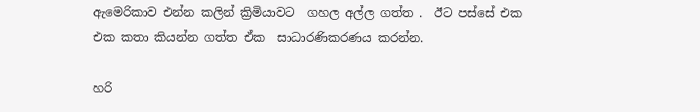ඇමෙරිකාව එන්න කලින් ක්‍රිමියාවට  ගහල අල්ල ගත්ත .  ඊට පස්සේ එක එක කතා කියන්න ගත්ත ඒක  සාධාරණිකරණය කරන්න.

හරි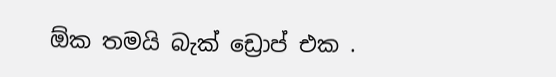ඕක තමයි බැක් ඩ්‍රොප් එක .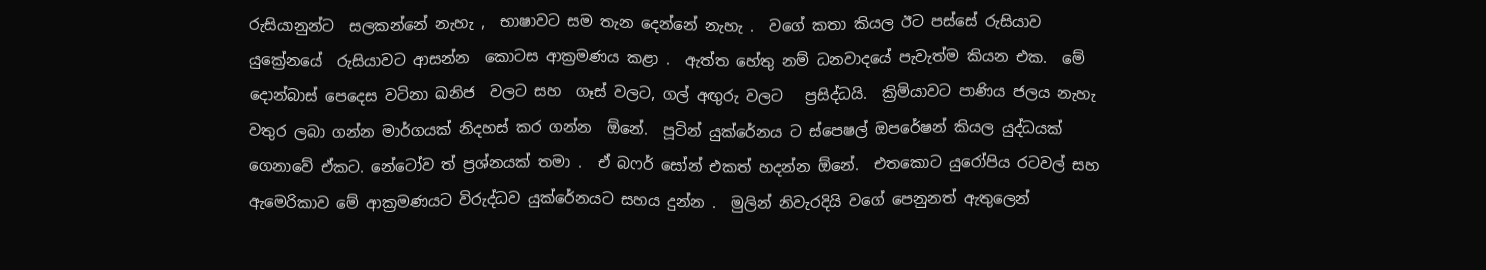රුසියානුන්ට  සලකන්නේ නැහැ ,  භාෂාවට සම තැන දෙන්නේ නැහැ .  වගේ කතා කියල ඊට පස්සේ රුසියාව  යුක්‍රේනයේ  රුසියාවට ආසන්න  කොටස ආක්‍රමණය කළා .  ඇත්ත හේතු නම් ධනවාදයේ පැවැත්ම කියන එක.  මේ  දොන්බාස් පෙදෙස වටිනා ඛනිජ  වලට සහ  ගෑස් වලට, ගල් අඟුරු වලට   ප්‍රසිද්ධයි.  ක්‍රිමියාවට පාණිය ජලය නැහැ  වතුර ලබා ගන්න මාර්ගයක් නිදහස් කර ගන්න  ඕනේ.  පූටින් යුක්රේනය ට ස්පෙෂල් ඔපරේෂන් කියල යුද්ධයක් ගෙනාවේ ඒකට. නේටෝව ත් ප්‍රශ්නයක් තමා .  ඒ බෆර් සෝන් එකත් හදන්න ඕනේ.  එතකොට යුරෝපිය රටවල් සහ ඇමෙරිකාව මේ ආක්‍රමණයට විරුද්ධව යුක්රේනයට සහය දුන්න .  මුලින් නිවැරදියි වගේ පෙනුනත් ඇතුලෙන්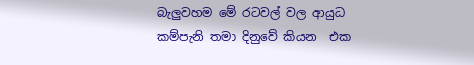බැලුවහම මේ රටවල් වල ආයුධ  කම්පැනි තමා දිනුවේ කියන  එක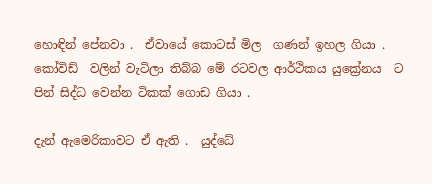හොඳින් පේනවා .  ඒවායේ කොටස් මිල  ගණන් ඉහල ගියා .  කෝවිඩ්  වලින් වැටිලා තිබ්බ මේ රටවල ආර්ථිකය යුක්‍රේනය  ට පින් සිද්ධ වෙන්න ටිකක් ගොඩ ගියා .

දැන් ඇමෙරිකාවට ඒ ඇති .  යුද්ධේ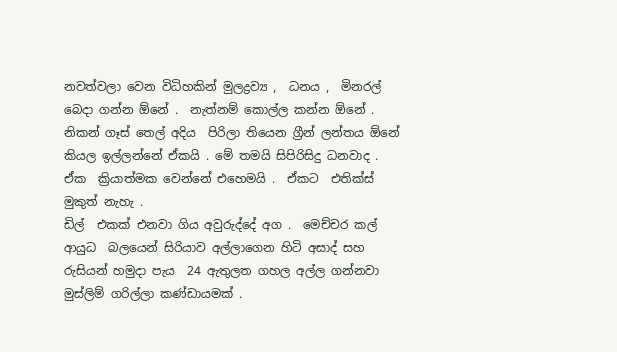නවත්වලා වෙන විධිහකින් මුලද්‍රව්‍ය ,  ධනය ,  මිනරල් බෙදා ගන්න ඕනේ .  නැත්නම් කොල්ල කන්න ඕනේ .  නිකන් ගෑස් තෙල් අදිය  පිරිලා තියෙන ග්‍රීන් ලන්තය ඕනේ කියල ඉල්ලන්නේ ඒකයි . මේ තමයි සිපිරිසිදු ධනවාද .  ඒක  ක්‍රියාත්මක වෙන්නේ එහෙමයි .  ඒකට  එතික්ස් මුකුත් නැහැ .
ඩිල්  එකක් එනවා ගිය අවුරුද්දේ අග .  මෙච්චර කල් ආයුධ  බලයෙන් සිරියාව අල්ලාගෙන හිටි අසාද් සහ රුසියන් හමුදා පැය  24 ඇතුලත ගහල අල්ල ගන්නවා  මුස්ලිම් ගරිල්ලා කණ්ඩායමක් .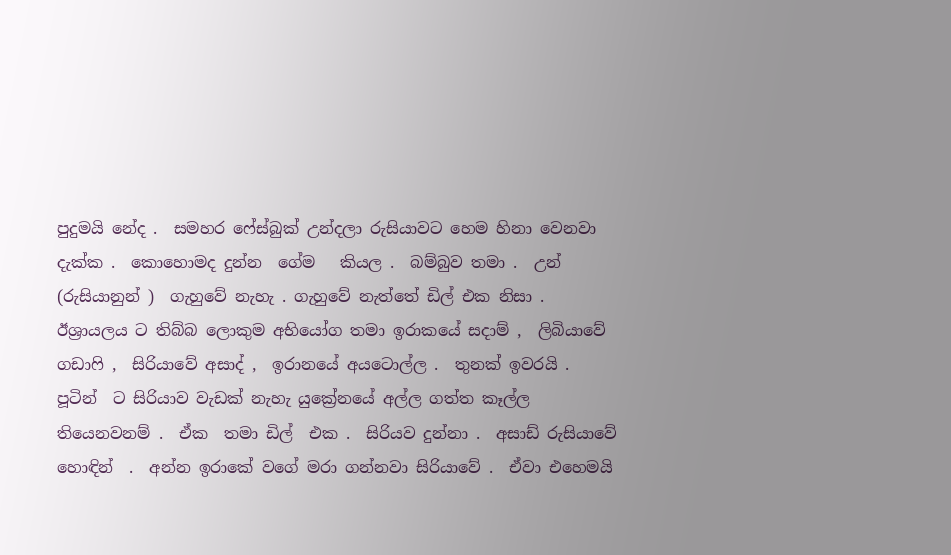පුදුමයි නේද .  සමහර ෆේස්බුක් උන්දලා රුසියාවට හෙම හිනා වෙනවා දැක්ක .  කොහොමද දුන්න  ගේම   කියල .  බම්බුව තමා .  උන් (රුසියානුන් )  ගැහුවේ නැහැ . ගැහුවේ නැත්තේ ඩිල් එක නිසා .  ඊශ්‍රායලය ට තිබ්බ ලොකුම අභියෝග තමා ඉරාකයේ සදාම් ,  ලිබියාවේ ගඩාෆි ,  සිරියාවේ අසාද් ,  ඉරානයේ අයටොල්ල .  තුනක් ඉවරයි .  පූටින්  ට සිරියාව වැඩක් නැහැ යුක්‍රේනයේ අල්ල ගත්ත කෑල්ල තියෙනවනම් .  ඒක  තමා ඩිල්  එක .  සිරියව දුන්නා .  අසාඩ් රුසියාවේ හොඳින්  .  අන්න ඉරාකේ වගේ මරා ගන්නවා සිරියාවේ .  ඒවා එහෙමයි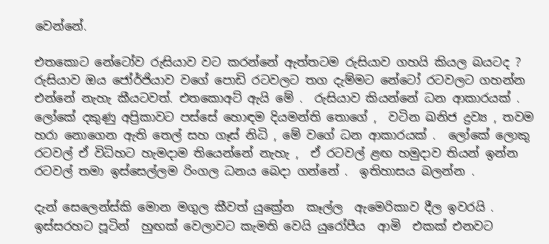වෙන්නේ.

එතකොට නේටෝව රුසියාව වට කරන්නේ ඇත්තටම රුසියාව ගහයි කියල බයටද ?  රුසියාව ඔය ජෝර්ජියාව වගේ පොඩි රටවලට තග දැම්මට නේටෝ රටවලට ගහන්න එන්නේ නැහැ කීයටවත්. එතකොඅට් ඇයි මේ .  රුසියාව කියන්නේ ධන ආකාරයක් .  ලෝකේ දකුණු අප්‍රිකාවට පස්සේ හොඳම දියමන්ති තොගේ ,  වටින ඛනිජ ද්‍රව්‍ය , තවම හරා නොගෙන ඇති තෙල් සහ ගෑස් නිධි , මේ වගේ ධන ආකාරයක් .  ලෝකේ ලොකු රටවල් ඒ විධිහට හැමදාම තියෙන්නේ නැහැ ,  ඒ රටවල් ළඟ හමුදාව තියන් ඉන්න රටවල් තමා ඉස්සෙල්ලම රිංගල ධනය බෙදා ගන්නේ .  ඉතිහාසය බලන්න .

දැන් සෙලෙන්ස්කි මොන මගුල කීවත් යුක්‍රේන  කෑල්ල  ඇමෙරිකාව දීල ඉවරයි .  ඉස්සරහට පූටින්  හුඟක් වෙලාවට කැමති වෙයි යුරෝපීය  ආමි  එකක් එනවට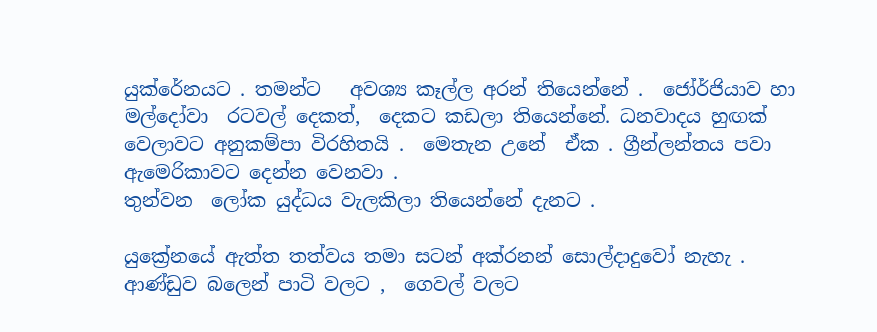යුක්රේනයට . තමන්ට   අවශ්‍ය කෑල්ල අරන් තියෙන්නේ .  ජෝර්ජියාව හා මල්දෝවා  රටවල් දෙකත්,  දෙකට කඩලා තියෙන්නේ. ධනවාදය හුඟක් වෙලාවට අනුකම්පා විරහිතයි .  මෙතැන උනේ  ඒක . ග්‍රීන්ලන්තය පවා ඇමෙරිකාවට දෙන්න වෙනවා .
තුන්වන  ලෝක යුද්ධය වැලකිලා තියෙන්නේ දැනට .

යුක්‍රේනයේ ඇත්ත තත්වය තමා සටන් අක්රනන් සොල්දාදුවෝ නැහැ .  ආණ්ඩුව බලෙන් පාටි වලට ,  ගෙවල් වලට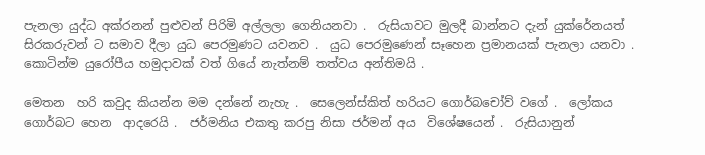පැනලා යුද්ධ අක්රනන් පුළුවන් පිරිමි අල්ලලා ගෙනියනවා .  රුසියාවට මුලදී බාන්නට දැන් යුක්රේනයත් සිරකරුවන් ට සමාව දීලා යුධ පෙරමුණට යවනව .  යුධ පෙරමුණෙන් සෑහෙන ප්‍රමානයක් පැනලා යනවා .  කොටින්ම යුරෝපීය හමුදාවක් වත් ගියේ නැත්නම් තත්වය අන්තිමයි .

මෙතන  හරි කවුද කියන්න මම දන්නේ නැහැ .  සෙලෙන්ස්කිත් හරියට ගොර්බචෝව් වගේ .  ලෝකය ගොර්බට හෙන  ආදරෙයි .  ජර්මනිය එකතු කරපු නිසා ජර්මන් අය  විශේෂයෙන් .  රුසියානුන්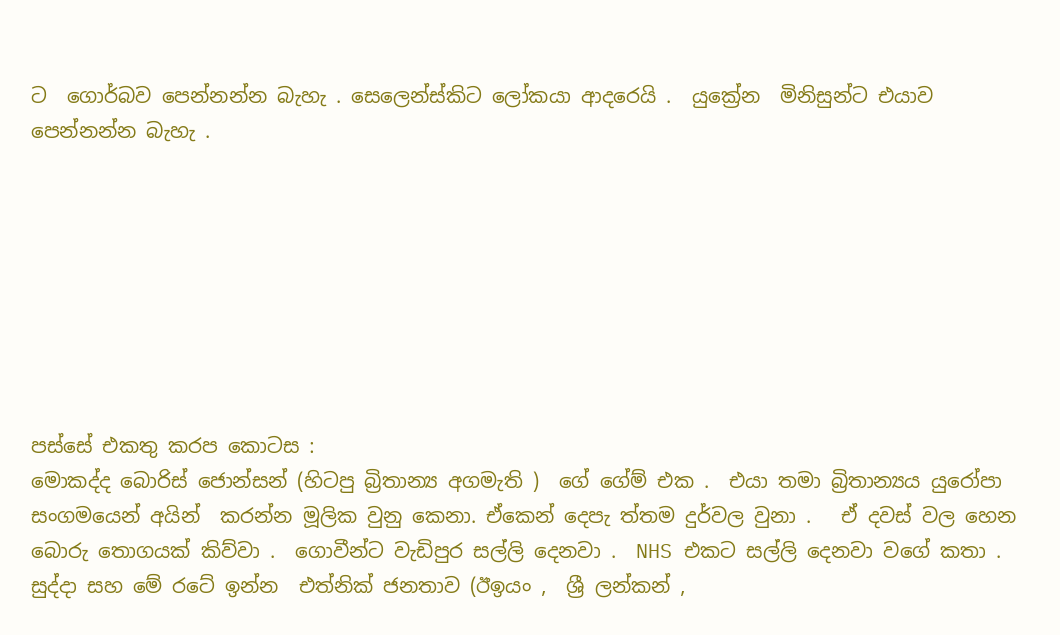ට  ගොර්බව පෙන්නන්න බැහැ . සෙලෙන්ස්කිට ලෝකයා ආදරෙයි .  යුක්‍රේන  මිනිසුන්ට එයාව පෙන්නන්න බැහැ .








පස්සේ එකතු කරප කොටස :
මොකද්ද බොරිස් ජොන්සන් (හිටපු බ්‍රිතාන්‍ය අගමැති )  ගේ ගේම් එක .  එයා තමා බ්‍රිතාන්‍යය යුරෝපා සංගමයෙන් අයින්  කරන්න මූලික වුනු කෙනා. ඒකෙන් දෙපැ ත්තම දුර්වල වුනා .   ඒ දවස් වල හෙන බොරු තොගයක් කිව්වා .  ගොවීන්ට වැඩිපුර සල්ලි දෙනවා .  NHS එකට සල්ලි දෙනවා වගේ කතා .  සුද්දා සහ මේ රටේ ඉන්න  එත්නික් ජනතාව (ඊඉයං ,  ශ්‍රී ලන්කන් ,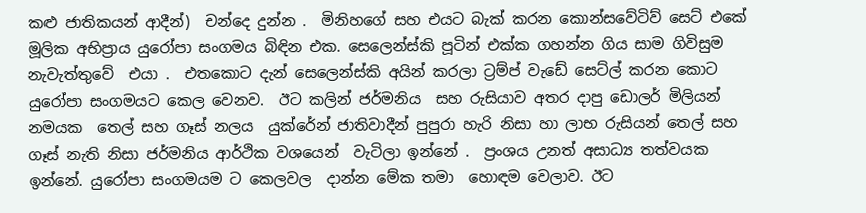කළු ජාතිකයන් ආදීන්)  චන්දෙ දුන්න .  මිනිහගේ සහ එයට බැක් කරන කොන්සවේටිව් සෙට් එකේ  මූලික අභිප්‍රාය යුරෝපා සංගමය බිඳින එක. සෙලෙන්ස්කි පූටින් එක්ක ගහන්න ගිය සාම ගිවිසුම නැවැත්තුවේ  එයා .  එතකොට දැන් සෙලෙන්ස්කි අයින් කරලා ට්‍රම්ප් වැඩේ සෙට්ල් කරන කොට යුරෝපා සංගමයට කෙල වෙනව.  ඊට කලින් ජර්මනිය  සහ රුසියාව අතර දාපු ඩොලර් මිලියන් නමයක  තෙල් සහ ගෑස් නලය  යුක්රේන් ජාතිවාදීන් පුපුරා හැරි නිසා හා ලාභ රුසියන් තෙල් සහ ගෑස් නැති නිසා ජර්මනිය ආර්ථික වශයෙන්  වැටිලා ඉන්නේ .  ප්‍රංශය උනත් අසාධ්‍ය තත්වයක ඉන්නේ. යුරෝපා සංගමයම ට කෙලවල  දාන්න මේක තමා  හොඳම වෙලාව. ඊට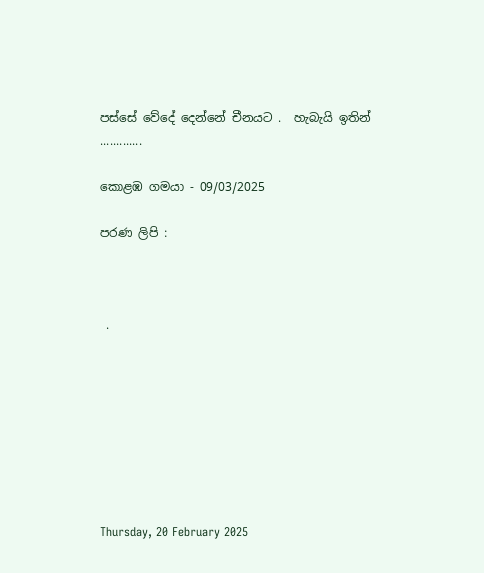පස්සේ වේදේ දෙන්නේ චීනයට .  හැබැයි ඉතින් .............

කොළඹ ගමයා - 09/03/2025

පරණ ලිපි :



 .








Thursday, 20 February 2025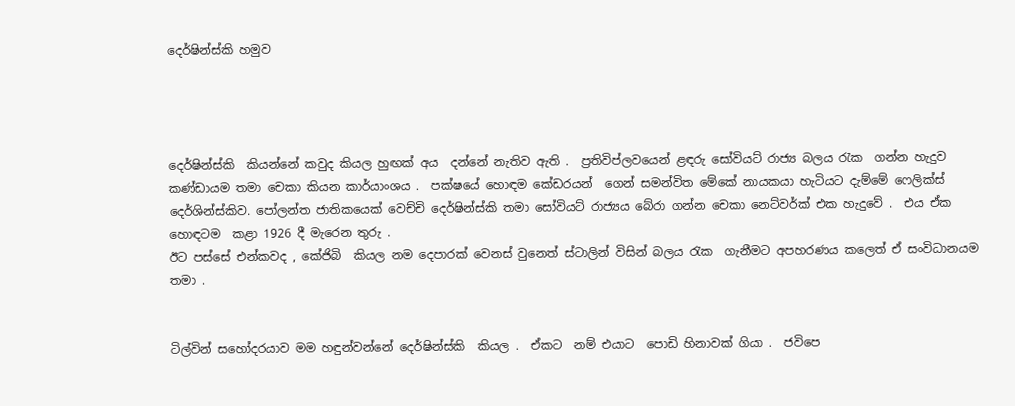දෙර්ෂින්ස්කි හමුව




දෙර්ෂින්ස්කි  කියන්නේ කවුද කියල හුඟක් අය  දන්නේ නැතිව ඇති .  ප්‍රතිවිප්ලවයෙන් ළඳරු සෝවියට් රාජ්‍ය බලය රැක  ගන්න හැදුව කණ්ඩායම තමා චෙකා කියන කාර්යාංශය .  පක්ෂයේ හොඳම කේඩරයන්  ගෙන් සමන්විත මේකේ නායකයා හැටියට දැම්මේ ෆෙලික්ස් දෙර්ශින්ස්කිව. පෝලන්ත ජාතිකයෙක් වෙච්චි දෙර්ෂින්ස්කි තමා සෝවියට් රාජ්‍යය බේරා ගන්න චෙකා නෙට්වර්ක් එක හැදුවේ .  එය ඒක  හොඳටම  කළා 1926 දී මැරෙන තුරු .
ඊට පස්සේ එන්කවද , කේජිබි  කියල නම දෙපාරක් වෙනස් වුනෙත් ස්ටාලින් විසින් බලය රැක  ගැනීමට අපහරණය කලෙත් ඒ සංවිධානයම තමා .


ටිල්වින් සහෝදරයාව මම හඳුන්වන්නේ දෙර්ෂින්ස්කි  කියල .  ඒකට  නම් එයාට  පොඩි හිනාවක් ගියා .  ජවිපෙ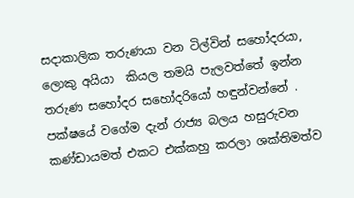සදාකාලික තරුණයා වන ටිල්වින් සහෝදරයා, ලොකු අයියා  කියල තමයි පැලවත්තේ ඉන්න තරුණ සහෝදර සහෝදරියෝ හඳුන්වන්නේ .  පක්ෂයේ වගේම දැන් රාජ්‍ය බලය හසුරුවන කණ්ඩායමත් එකට එක්කහු කරලා ශක්තිමත්ව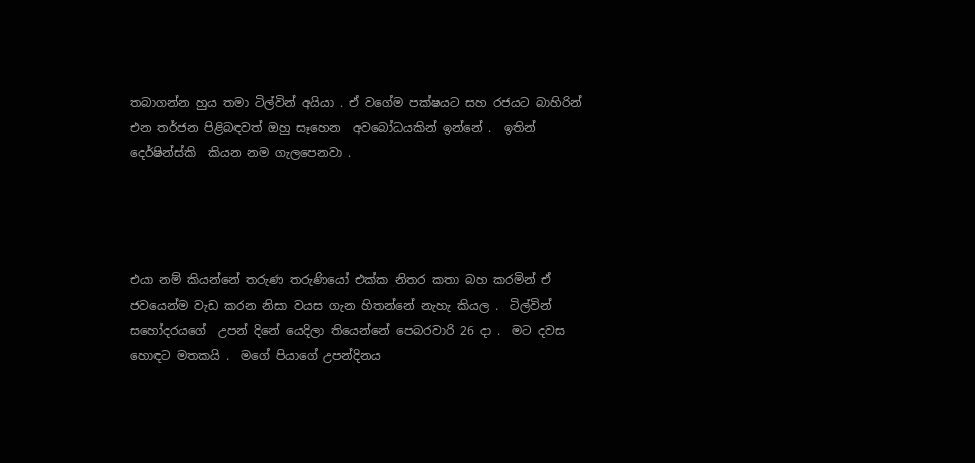තබාගන්න හුය තමා ටිල්වින් අයියා . ඒ වගේම පක්ෂයට සහ රජයට බාහිරින් එන තර්ජන පිළිබඳවත් ඔහු සෑහෙන  අවබෝධයකින් ඉන්නේ .  ඉතින් දෙර්ෂින්ස්කි  කියන නම ගැලපෙනවා .




එයා නම් කියන්නේ තරුණ තරුණියෝ එක්ක නිතර කතා බහ කරමින් ඒ ජවයෙන්ම වැඩ කරන නිසා වයස ගැන හිතන්නේ නැහැ කියල .  ටිල්වින් සහෝදරයගේ  උපන් දිනේ යෙදිලා තියෙන්නේ පෙබරවාරි 26 දා .  මට දවස හොඳට මතකයි .  මගේ පියාගේ උපන්දිනය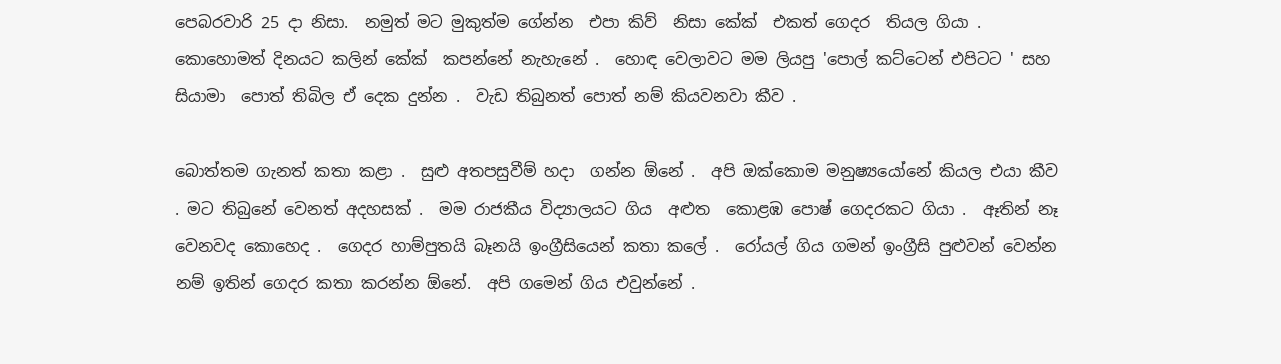පෙබරවාරි 25 දා නිසා.  නමුත් මට මුකුත්ම ගේන්න  එපා කිව්  නිසා කේක්  එකත් ගෙදර  තියල ගියා .  කොහොමත් දිනයට කලින් කේක්  කපන්නේ නැහැනේ .  හොඳ වෙලාවට මම ලියපු 'පොල් කට්ටෙන් එපිටට ' සහ සියාමා  පොත් තිබිල ඒ දෙක දුන්න .  වැඩ තිබුනත් පොත් නම් කියවනවා කීව .

බොත්තම ගැනත් කතා කළා .  සුළු අතපසුවීම් හදා  ගන්න ඕනේ .  අපි ඔක්කොම මනුෂ්‍යයෝනේ කියල එයා කීව . මට තිබුනේ වෙනත් අදහසක් .  මම රාජකීය විද්‍යාලයට ගිය  අළුත  කොළඹ පොෂ් ගෙදරකට ගියා .  ඈතින් නෑ  වෙනවද කොහෙද .  ගෙදර හාම්පුතයි බෑනයි ඉංග්‍රීසියෙන් කතා කලේ .  රෝයල් ගිය ගමන් ඉංග්‍රීසි පුළුවන් වෙන්න නම් ඉතින් ගෙදර කතා කරන්න ඕනේ.  අපි ගමෙන් ගිය එවුන්නේ .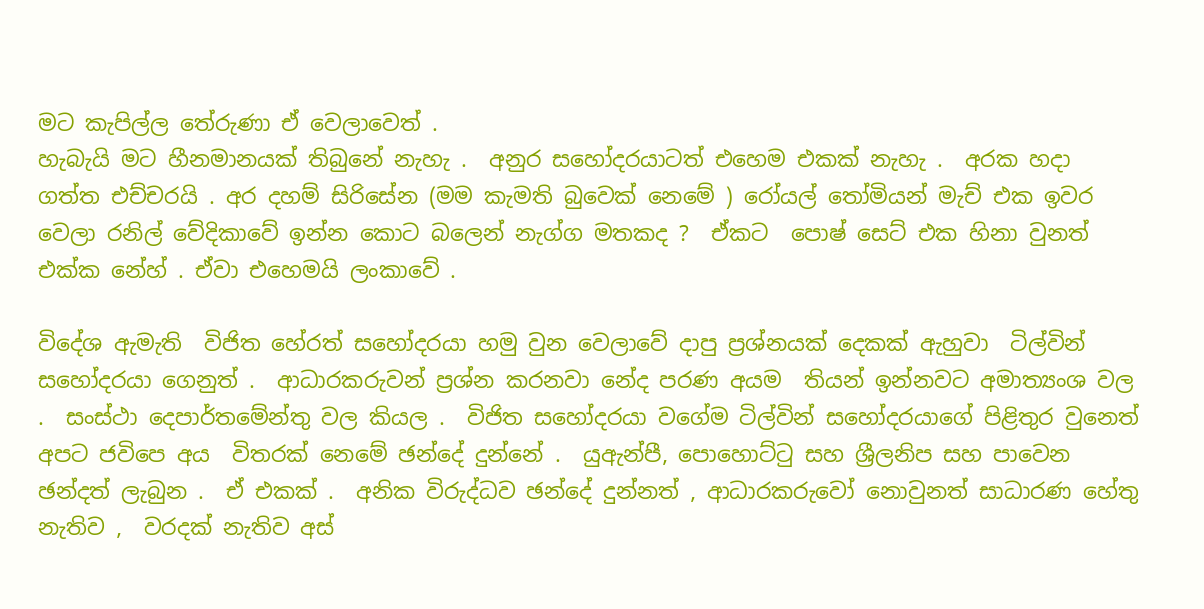මට කැපිල්ල තේරුණා ඒ වෙලාවෙත් .
හැබැයි මට හීනමානයක් තිබුනේ නැහැ .  අනුර සහෝදරයාටත් එහෙම එකක් නැහැ .  අරක හදා ගත්ත එච්චරයි . අර දහම් සිරිසේන (මම කැමති බුවෙක් නෙමේ ) රෝයල් තෝමියන් මැච් එක ඉවර වෙලා රනිල් වේදිකාවේ ඉන්න කොට බලෙන් නැග්ග මතකද ?  ඒකට  පොෂ් සෙට් එක හිනා වුනත් එක්ක නේහ් . ඒවා එහෙමයි ලංකාවේ .

විදේශ ඇමැති  විජිත හේරත් සහෝදරයා හමු වුන වෙලාවේ දාපු ප්‍රශ්නයක් දෙකක් ඇහුවා  ටිල්වින් සහෝදරයා ගෙනුත් .  ආධාරකරුවන් ප්‍රශ්න කරනවා නේද පරණ අයම  තියන් ඉන්නවට අමාත්‍යංශ වල .  සංස්ථා දෙපාර්තමේන්තු වල කියල .  විජිත සහෝදරයා වගේම ටිල්වින් සහෝදරයාගේ පිළිතුර වුනෙත් අපට ජවිපෙ අය  විතරක් නෙමේ ඡන්දේ දුන්නේ .  යුඇන්පී, පොහොට්ටු සහ ශ්‍රීලනිප සහ පාවෙන ඡන්දත් ලැබුන .  ඒ එකක් .  අනික විරුද්ධව ඡන්දේ දුන්නත් , ආධාරකරුවෝ නොවුනත් සාධාරණ හේතු නැතිව ,  වරදක් නැතිව අස්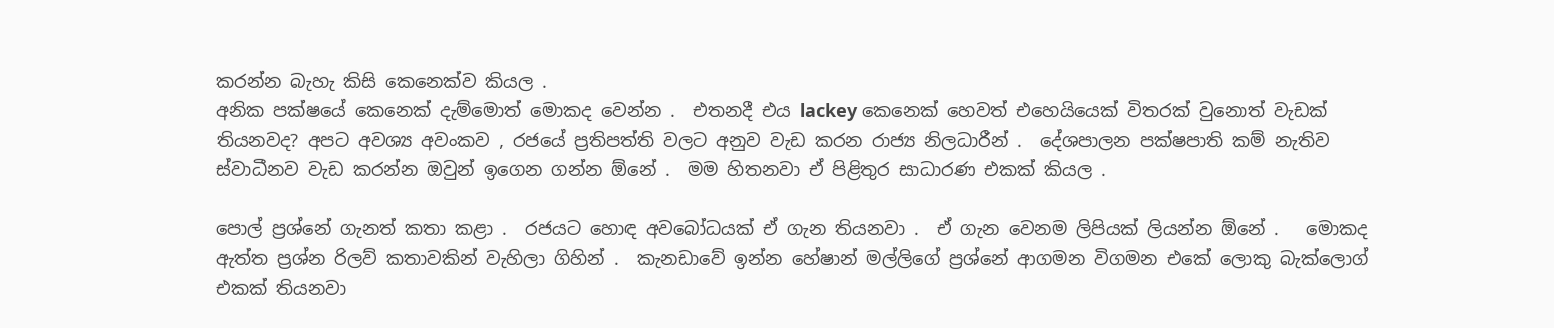කරන්න බැහැ කිසි කෙනෙක්ව කියල .
අනික පක්ෂයේ කෙනෙක් දැම්මොත් මොකද වෙන්න .  එතනදී එය lackey කෙනෙක් හෙවත් එහෙයියෙක් විතරක් වුනොත් වැඩක් තියනවද? අපට අවශ්‍ය අවංකව , රජයේ ප්‍රතිපත්ති වලට අනුව වැඩ කරන රාජ්‍ය නිලධාරීන් .  දේශපාලන පක්ෂපාති කම් නැතිව ස්වාධීනව වැඩ කරන්න ඔවුන් ඉගෙන ගන්න ඕනේ .  මම හිතනවා ඒ පිළිතුර සාධාරණ එකක් කියල .

පොල් ප්‍රශ්නේ ගැනත් කතා කළා .  රජයට හොඳ අවබෝධයක් ඒ ගැන තියනවා .  ඒ ගැන වෙනම ලිපියක් ලියන්න ඕනේ .   මොකද ඇත්ත ප්‍රශ්න රිලව් කතාවකින් වැහිලා ගිහින් .  කැනඩාවේ ඉන්න හේෂාන් මල්ලිගේ ප්‍රශ්නේ ආගමන විගමන එකේ ලොකු බැක්ලොග් එකක් තියනවා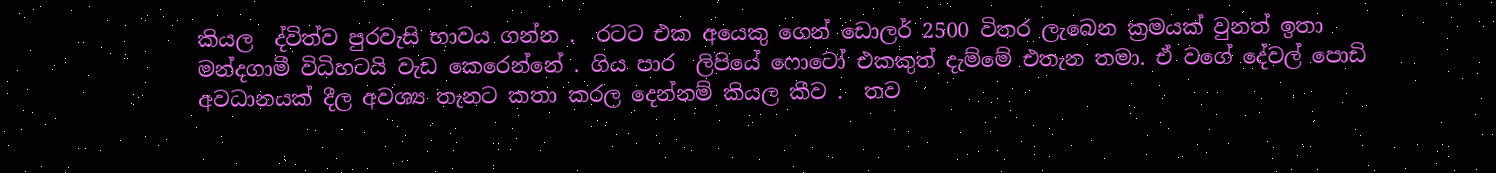කියල  ද්විත්ව පුරවැසි භාවය ගන්න .  රටට එක අයෙකු ගෙන් ඩොලර් 2500 විතර ලැබෙන ක්‍රමයක් වුනත් ඉතා මන්දගාමී විධිහටයි වැඩ කෙරෙන්නේ . ගිය පාර  ලිපියේ ෆොටෝ එකකුත් දැම්මේ එතැන තමා. ඒ වගේ දේවල් පොඩි  අවධානයක් දීල අවශ්‍ය තැනට කතා කරල දෙන්නම් කියල කීව .  තව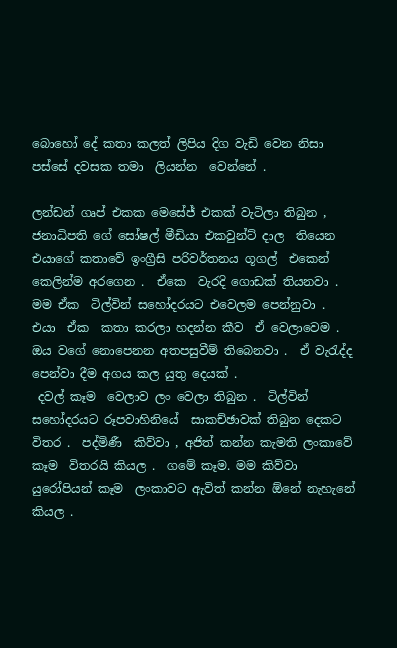බොහෝ දේ කතා කලත් ලිපිය දිග වැඩි වෙන නිසා පස්සේ දවසක තමා  ලියන්න  වෙන්නේ .

ලන්ඩන් ගෘප් එකක මෙසේජ් එකක් වැටිලා තිබුන ,  ජනාධිපති ගේ සෝෂල් මීඩියා එකවුන්ට් දාල  තියෙන එයාගේ කතාවේ ඉංග්‍රීසි පරිවර්තනය ගූගල්  එකෙන් කෙලින්ම අරගෙන .  ඒකෙ  වැරදි ගොඩක් තියනවා .  මම ඒක  ටිල්වින් සහෝදරයට එවෙලම පෙන්නුවා .  එයා  ඒක  කතා කරලා හදන්න කීව  ඒ වෙලාවෙම .  ඔය වගේ නොපෙනන අතපසුවීම් තිබෙනවා .  ඒ වැරැද්ද පෙන්වා දීම අගය කල යුතු දෙයක් .
 දවල් කෑම  වෙලාව ලං වෙලා තිබුන .  ටිල්වින් සහෝදරයට රූපවාහිනියේ  සාකච්ඡාවක් තිබුන දෙකට විතර .  පද්මිණී  කිව්වා , අජිත් කන්න කැමති ලංකාවේ කෑම  විතරයි කියල .  ගමේ කෑම. මම කිව්වා යුරෝපියන් කෑම  ලංකාවට ඇවිත් කන්න ඕනේ නැහැනේ කියල .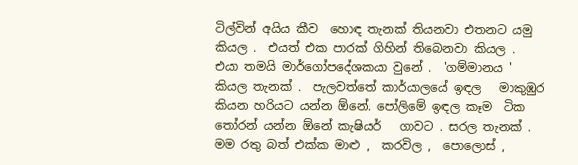ටිල්වින් අයිය කීව  හොඳ තැනක් තියනවා එතනට යමු කියල .  එයත් එක පාරක් ගිහින් තිබෙනවා කියල .
එයා තමයි මාර්ගෝපදේශකයා වුනේ .  'ගම්මානය ' කියල තැනක් .  පැලවත්තේ කාර්යාලයේ ඉඳල   මාකුඹුර කියන හරියට යන්න ඕනේ. පෝලිමේ ඉඳල කෑම  ටික තෝරන් යන්න ඕනේ කැෂියර්   ගාවට . සරල තැනක් .  මම රතු බත් එක්ක මාළු ,  කරවිල ,  පොලොස් ,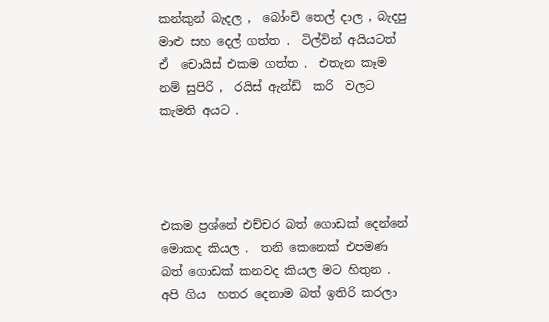කන්කුන් බැදල ,  බෝංචි තෙල් දාල , බැදපු මාළු සහ දෙල් ගත්ත .  ටිල්වින් අයියටත් ඒ  චොයිස් එකම ගත්ත .  එතැන කෑම  නම් සුපිරි ,  රයිස් ඇන්ඩ්  කරි  වලට කැමති අයට .




එකම ප්‍රශ්නේ එච්චර බත් ගොඩක් දෙන්නේ මොකද කියල .  තනි කෙනෙක් එපමණ බත් ගොඩක් කනවද කියල මට හිතුන .  අපි ගිය  හතර දෙනාම බත් ඉතිරි කරලා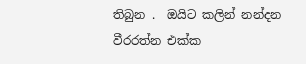තිබුන .  ඔයිට කලින් නන්දන වීරරත්න එක්ක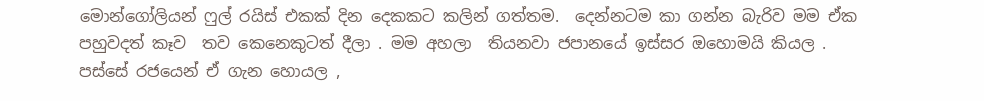මොන්ගෝලියන් ෆුල් රයිස් එකක් දින දෙකකට කලින් ගත්තම.  දෙන්නටම කා ගන්න බැරිව මම ඒක  පහුවදත් කෑව  තව කෙනෙකුටත් දීලා . මම අහලා  තියනවා ජපානයේ ඉස්සර ඔහොමයි කියල .   පස්සේ රජයෙන් ඒ ගැන හොයල ,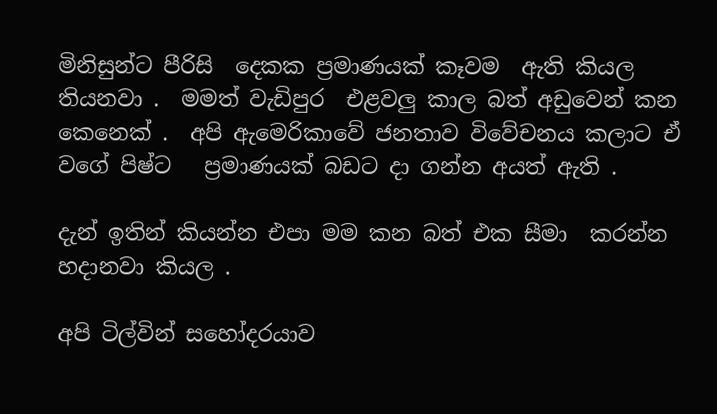මිනිසුන්ට පීරිසි  දෙකක ප්‍රමාණයක් කෑවම  ඇති කියල තියනවා .  මමත් වැඩිපුර  එළවලු කාල බත් අඩුවෙන් කන කෙනෙක් .  අපි ඇමෙරිකාවේ ජනතාව විවේචනය කලාට ඒ වගේ පිෂ්ට   ප්‍රමාණයක් බඩට දා ගන්න අයත් ඇති .

දැන් ඉතින් කියන්න එපා මම කන බත් එක සීමා  කරන්න හදානවා කියල .

අපි ටිල්වින් සහෝදරයාව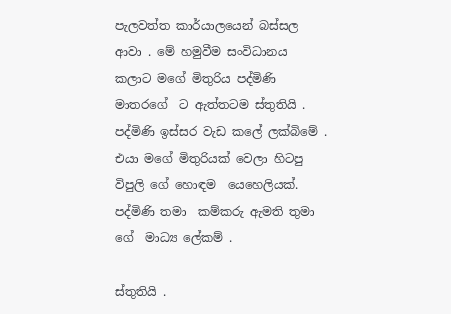පැලවත්ත කාර්යාලයෙන් බස්සල ආවා . මේ හමුවීම සංවිධානය කලාට මගේ මිතුරිය පද්මිණි මාතරගේ  ට ඇත්තටම ස්තුතියි .  පද්මිණි ඉස්සර වැඩ කලේ ලක්බිමේ .  එයා මගේ මිතුරියක් වෙලා හිටපු විපුලි ගේ හොඳම  යෙහෙලියක්.  පද්මිණි තමා  කම්කරු ඇමති තුමා ගේ  මාධ්‍ය ලේකම් .

ස්තුතියි .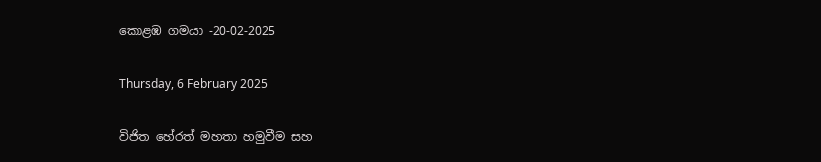කොළඹ ගමයා -20-02-2025

Thursday, 6 February 2025

විජිත හේරත් මහතා හමුවීම සහ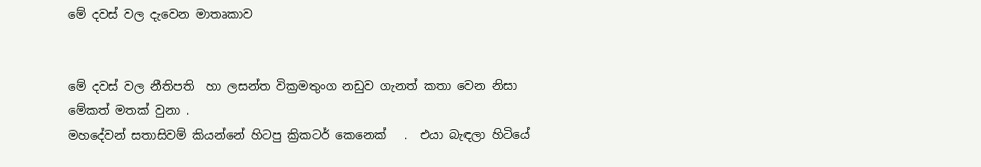මේ දවස් වල දැවෙන මාතෘකාව


මේ දවස් වල නීතිපති  හා ලසන්ත වික්‍රමතුංග නඩුව ගැනත් කතා වෙන නිසා මේකත් මතක් වුනා .
මහදේවන් සතාසිවම් කියන්නේ හිටපු ක්‍රිකටර් කෙනෙක්   .  එයා බැඳලා හිටියේ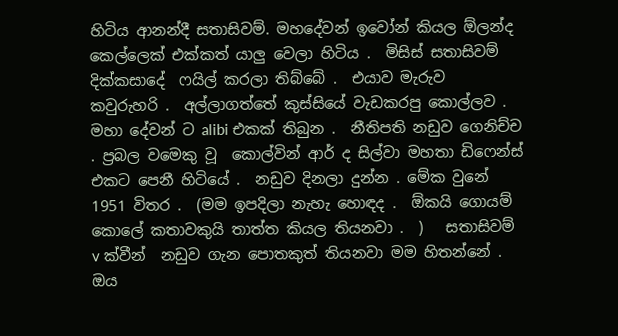හිටිය ආනන්දී සතාසිවම්. මහදේවන් ඉවෝන් කියල ඕලන්ද කෙල්ලෙක් එක්කත් යාලු වෙලා හිටිය .  මිසිස් සතාසිවම් දික්කසාදේ  ෆයිල් කරලා තිබ්බේ .  එයාව මැරුව  කවුරුහරි .  අල්ලාගත්තේ කුස්සියේ වැඩකරපු කොල්ලව .  මහා දේවන් ට alibi එකක් තිබුන .  නීතිපති නඩුව ගෙනිච්ච . ප්‍රබල වමෙකු වූ  කොල්වින් ආර් ද සිල්වා මහතා ඩිෆෙන්ස් එකට පෙනී හිටියේ .  නඩුව දිනලා දුන්න . මේක වුනේ 1951 විතර .  (මම ඉපදිලා නැහැ හොඳද .  ඕකයි ගොයම් කොලේ කතාවකුයි තාත්ත කියල තියනවා .  )   සතාසිවම් v ක්වීන්  නඩුව ගැන පොතකුත් තියනවා මම හිතන්නේ .  ඔය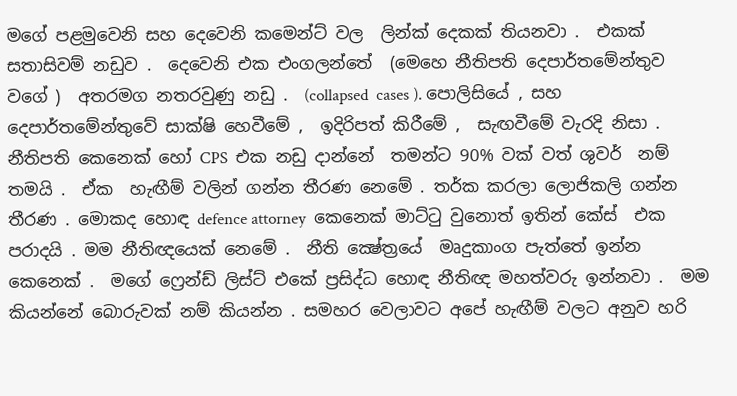මගේ පළමුවෙනි සහ දෙවෙනි කමෙන්ට් වල  ලින්ක් දෙකක් තියනවා .  එකක් සතාසිවම් නඩුව .  දෙවෙනි එක එංගලන්තේ  (මෙහෙ නීතිපති දෙපාර්තමේන්තුව වගේ )  අතරමග නතරවුණු නඩු .  (collapsed  cases ). පොලිසියේ , සහ දෙපාර්තමේන්තුවේ සාක්ෂි හෙවීමේ ,  ඉදිරිපත් කිරීමේ ,  සැඟවීමේ වැරදි නිසා .  නීතිපති කෙනෙක් හෝ CPS  එක නඩු දාන්නේ  තමන්ට 90% වක් වත් ශුවර්  නම් තමයි .  ඒක  හැඟීම් වලින් ගන්න තීරණ නෙමේ . තර්ක කරලා ලොජිකලි ගන්න තීරණ . මොකද හොඳ defence attorney  කෙනෙක් මාට්ටු වුනොත් ඉතින් කේස්  එක පරාදයි . මම නීතිඥයෙක් නෙමේ .  නීති ක්‍ෂේත්‍රයේ  මෘදුකාංග පැත්තේ ඉන්න කෙනෙක් .  මගේ ෆ්‍රෙන්ඩ් ලිස්ට් එකේ ප්‍රසිද්ධ හොඳ නීතිඥ මහත්වරු ඉන්නවා .  මම කියන්නේ බොරුවක් නම් කියන්න . සමහර වෙලාවට අපේ හැඟීම් වලට අනුව හරි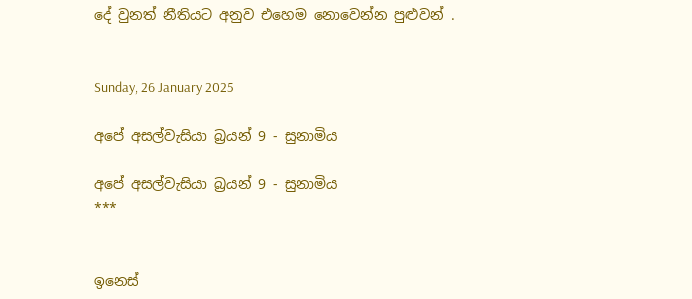දේ වුනත් නීතියට අනුව එහෙම නොවෙන්න පුළුවන් .


Sunday, 26 January 2025

අපේ අසල්වැසියා බ්‍රයන් 9 - සුනාමිය

අපේ අසල්වැසියා බ්‍රයන් 9 - සුනාමිය
***


ඉනෙස්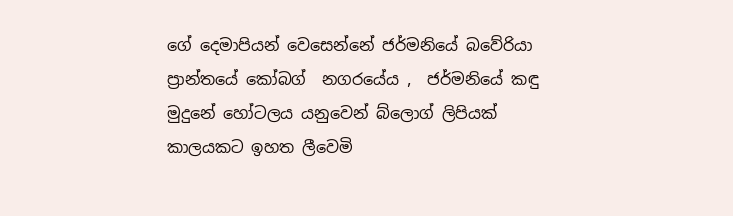ගේ දෙමාපියන් වෙසෙන්නේ ජර්මනියේ බවේරියා  ප්‍රාන්තයේ කෝබග්  නගරයේය ,  ජර්මනියේ කඳු මුදුනේ හෝටලය යනුවෙන් බ්ලොග් ලිපියක් කාලයකට ඉහත ලීවෙමි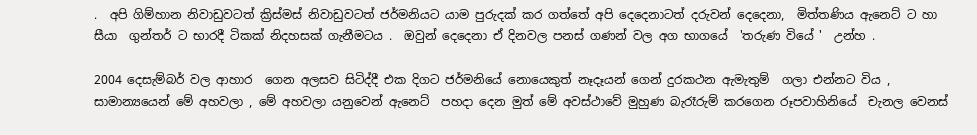.  අපි ගිම්හාන නිවාඩුවටත් ක්‍රිස්මස් නිවාඩුවටත් ජර්මනියට යාම පුරුදක් කර ගත්තේ අපි දෙදෙනාටත් දරුවන් දෙදෙනා,  මිත්තණිය ඇනෙට් ට හා සීයා  ගුන්තර් ට භාරදී ටිකක් නිදහසක් ගැනීමටය .  ඔවුන් දෙදෙනා ඒ දිනවල පනස් ගණන් වල අග භාගයේ  'තරුණ වියේ '  උන්හ .

2004 දෙසැම්බර් වල ආහාර  ගෙන අලසව සිටිද්දී එක දිගට ජර්මනියේ නොයෙකුත් නෑදෑයන් ගෙන් දුරකථන ඇමැතුම්  ගලා එන්නට විය ,  සාමාන්‍යයෙන් මේ අහවලා , මේ අහවලා යනුවෙන් ඇනෙට්  පහදා දෙන මුත් මේ අවස්ථාවේ මුහුණ බැරෑරුම් කරගෙන රූපවාහිනියේ  චැනල වෙනස්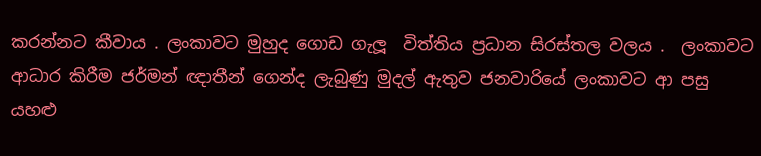කරන්නට කීවාය . ලංකාවට මුහුද ගොඩ ගැලූ  විත්තිය ප්‍රධාන සිරස්තල වලය .  ලංකාවට ආධාර කිරීම ජර්මන් ඥාතීන් ගෙන්ද ලැබුණු මුදල් ඇතුව ජනවාරියේ ලංකාවට ආ පසු යහළු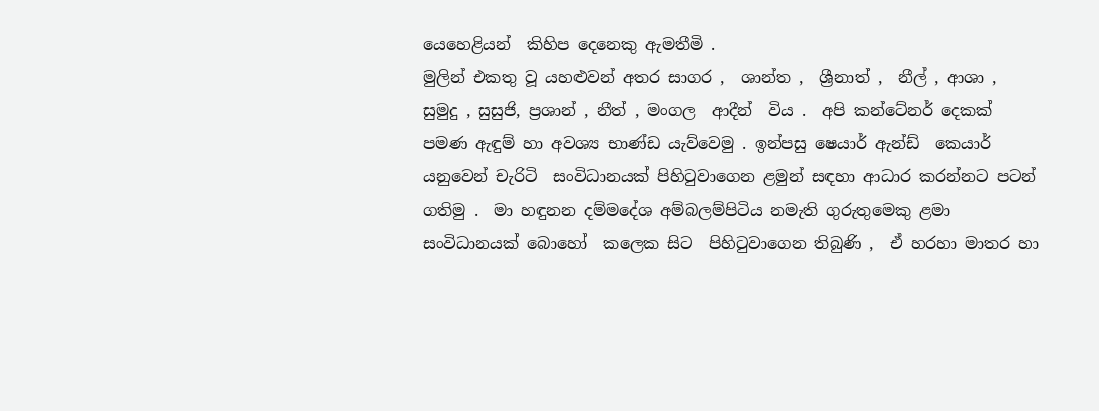යෙහෙළියන්  කිහිප දෙනෙකු ඇමතීමි .
මුලින් එකතු වූ යහළුවන් අතර සාගර ,  ශාන්ත ,  ශ්‍රීනාත් ,  නීල් , ආශා ,  සුමුදු , සුසුජි, ප්‍රශාන් , නීත් , මංගල  ආදීන්  විය .  අපි කන්ටේනර් දෙකක් පමණ ඇඳුම් හා අවශ්‍ය භාණ්ඩ යැව්වෙමු . ඉන්පසු ෂෙයාර් ඇන්ඩ්  කෙයාර් යනුවෙන් චැරිටි  සංවිධානයක් පිහිටුවාගෙන ළමුන් සඳහා ආධාර කරන්නට පටන් ගතිමු .  මා හඳුනන දම්මදේශ අම්බලම්පිටිය නමැති ගුරුතුමෙකු ළමා සංවිධානයක් බොහෝ  කලෙක සිට  පිහිටුවාගෙන තිබුණි ,  ඒ හරහා මාතර හා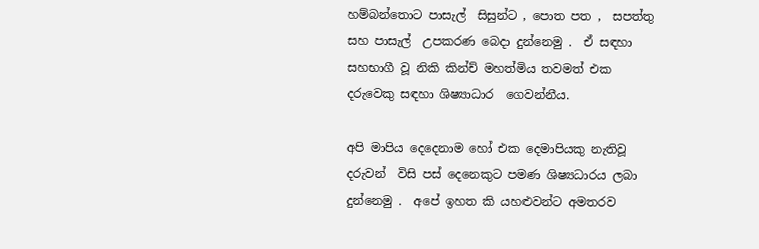හම්බන්තොට පාසැල්  සිසුන්ට , පොත පත ,  සපත්තු සහ පාසැල්  උපකරණ බෙදා දුන්නෙමු .  ඒ සඳහා සහභාගී වූ නිකි කින්ච් මහත්මිය තවමත් එක දරුවෙකු සඳහා ශිෂ්‍යාධාර  ගෙවන්නීය.

අපි මාපිය දෙදෙනාම හෝ එක දෙමාපියකු නැතිවූ දරුවන්  විසි පස් දෙනෙකුට පමණ ශිෂ්‍යධාරය ලබා දුන්නෙමු .  අපේ ඉහත කි යහළුවන්ට අමතරව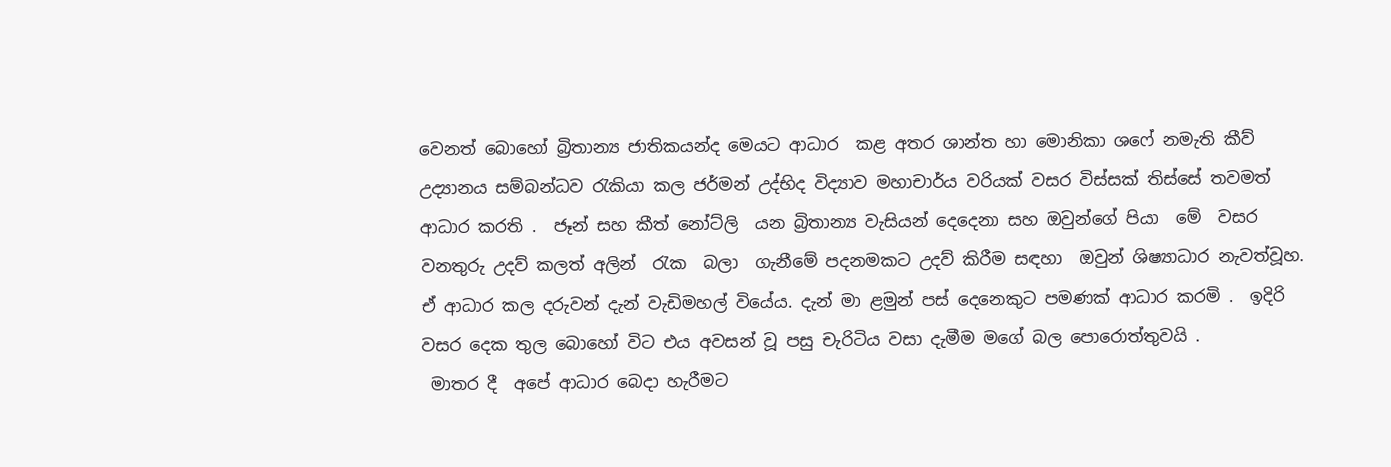වෙනත් බොහෝ බ්‍රිතාන්‍ය ජාතිකයන්ද මෙයට ආධාර  කළ අතර ශාන්ත හා මොනිකා ශෆේ නමැති කීව් උද්‍යානය සම්බන්ධව රැකියා කල ජර්මන් උද්භිද විද්‍යාව මහාචාර්ය වරියක් වසර විස්සක් තිස්සේ තවමත් ආධාර කරති .  ජෑන් සහ කීත් නෝට්ලි  යන බ්‍රිතාන්‍ය වැසියන් දෙදෙනා සහ ඔවුන්ගේ පියා  මේ  වසර  වනතුරු උදව් කලත් අලින්  රැක  බලා  ගැනීමේ පදනමකට උදව් කිරීම සඳහා  ඔවුන් ශිෂ්‍යාධාර නැවත්වූහ. ඒ ආධාර කල දරුවන් දැන් වැඩිමහල් වියේය. දැන් මා ළමුන් පස් දෙනෙකුට පමණක් ආධාර කරමි .  ඉදිරි වසර දෙක තුල බොහෝ විට එය අවසන් වූ පසු චැරිටිය වසා දැමීම මගේ බල පොරොත්තුවයි .
 මාතර දී  අපේ ආධාර බෙදා හැරීමට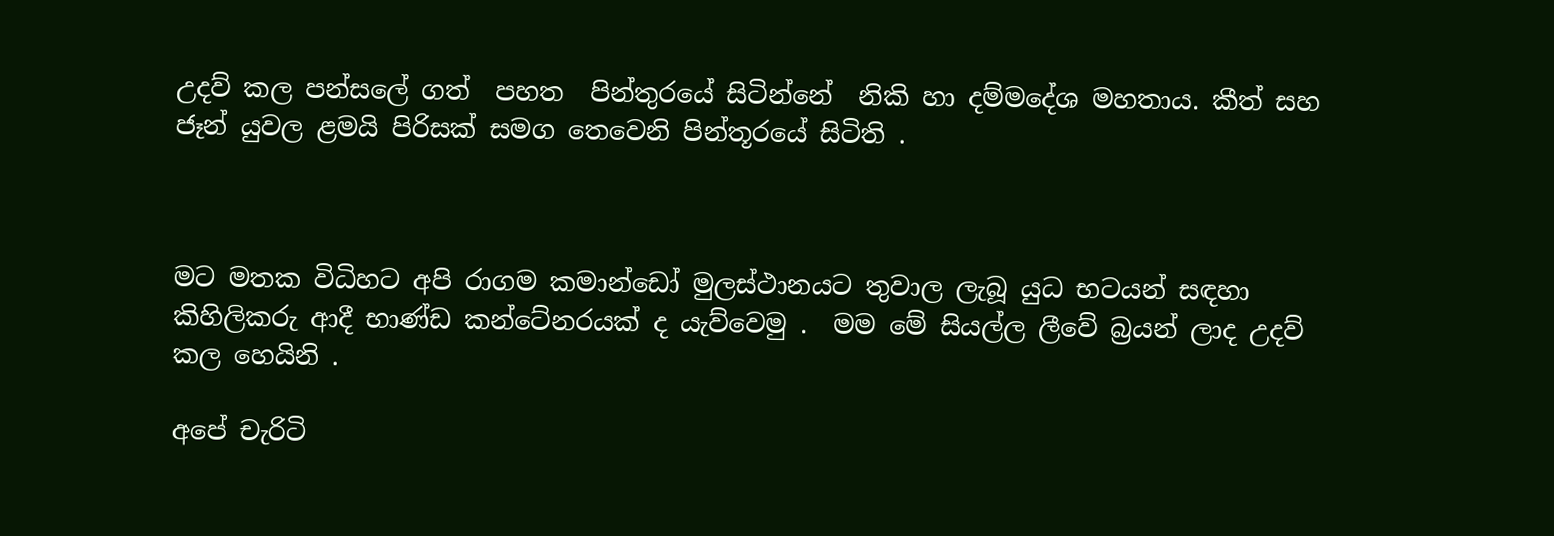උදව් කල පන්සලේ ගත්  පහත  පින්තුරයේ සිටින්නේ  නිකි හා දම්මදේශ මහතාය. කීත් සහ ජෑන් යුවල ළමයි පිරිසක් සමග තෙවෙනි පින්තූරයේ සිටිති .



මට මතක විධිහට අපි රාගම කමාන්ඩෝ මුලස්ථානයට තුවාල ලැබූ යුධ භටයන් සඳහා කිහිලිකරු ආදී භාණ්ඩ කන්ටේනරයක් ද යැව්වෙමු .  මම මේ සියල්ල ලීවේ බ්‍රයන් ලාද උදව් කල හෙයිනි .

අපේ චැරිටි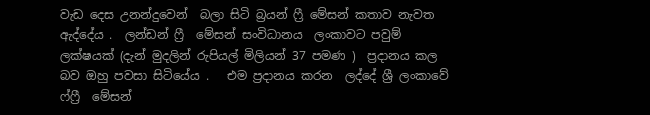වැඩ දෙස උනන්දුවෙන්  බලා සිටි බ්‍රයන් ෆ්‍රී මේසන් කතාව නැවත ඇද්දේය .  ලන්ඩන් ෆ්‍රී  මේසන් සංවිධානය  ලංකාවට පවුම් ලක්ෂයක් (දැන් මුදලින් රුපියල් මිලියන් 37 පමණ )  ප්‍රදානය කල බව ඔහු පවසා සිටියේය .   එම ප්‍රදානය කරන  ලද්දේ ශ්‍රී ලංකාවේ ෆ්ෆ්‍රී  මේසන්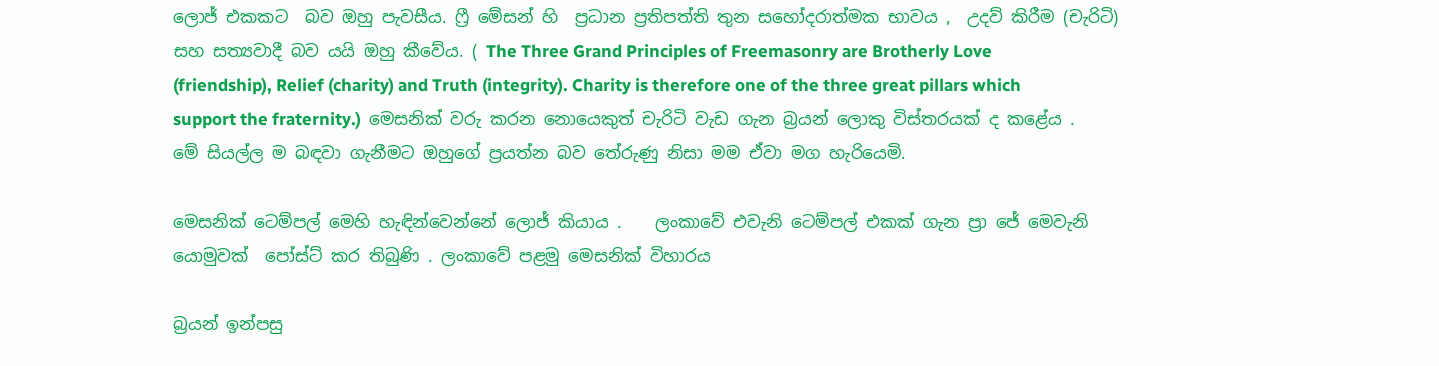ලොජ් එකකට  බව ඔහු පැවසීය. ෆ්‍රී මේසන් හි  ප්‍රධාන ප්‍රතිපත්ති තුන සහෝදරාත්මක භාවය ,  උදව් කිරීම (චැරිටි) සහ සත්‍යවාදී බව යයි ඔහු කීවේය. ( The Three Grand Principles of Freemasonry are Brotherly Love (friendship), Relief (charity) and Truth (integrity). Charity is therefore one of the three great pillars which support the fraternity.)  මෙසනික් වරු කරන නොයෙකුත් චැරිටි වැඩ ගැන බ්‍රයන් ලොකු විස්තරයක් ද කළේය .  මේ සියල්ල ම බඳවා ගැනීමට ඔහුගේ ප්‍රයත්න බව තේරුණු නිසා මම ඒවා මග හැරියෙමි.

මෙසනික් ටෙම්පල් මෙහි හැඳින්වෙන්නේ ලොජ් කියාය .    ලංකාවේ එවැනි ටෙම්පල් එකක් ගැන ප්‍රා ජේ මෙවැනි යොමුවක්  පෝස්ට් කර තිබුණි . ලංකාවේ පළමු මෙසනික් විහාරය

බ්‍රයන් ඉන්පසු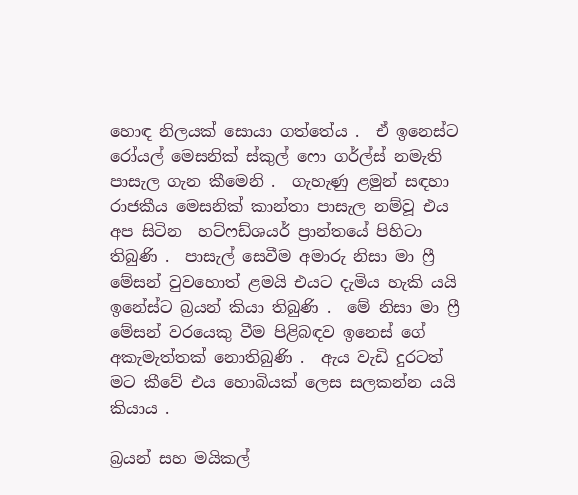හොඳ නිලයක් සොයා ගත්තේය .  ඒ ඉනෙස්ට රෝයල් මෙසනික් ස්කුල් ෆො ගර්ල්ස් නමැති පාසැල ගැන කීමෙනි .  ගැහැණු ළමුන් සඳහා රාජකීය මෙසනික් කාන්තා පාසැල නම්වූ එය අප සිටින  හට්ෆඩ්ශයර් ප්‍රාන්තයේ පිහිටා  තිබුණි .  පාසැල් සෙවීම අමාරු නිසා මා ෆ්‍රී මේසන් වුවහොත් ළමයි එයට දැමිය හැකි යයි ඉනේස්ට බ්‍රයන් කියා තිබුණි .  මේ නිසා මා ෆ්‍රී මේසන් වරයෙකු වීම පිළිබඳව ඉනෙස් ගේ අකැමැත්තක් නොතිබුණි .  ඇය වැඩි දුරටත් මට කීවේ එය හොබියක් ලෙස සලකන්න යයි කියාය .

බ්‍රයන් සහ මයිකල්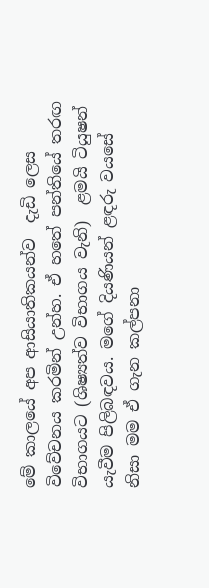මේ කාලයේ අප ආසියාතිකයන්ව  දැඩි ලෙස විවේචනය කරමින් උන්හ. ඒ හතේ පන්තියේ තරඟ විභාගයට (ශිෂ්‍යත්ව විභාගය වැනි)  ළමයි ටියුෂන් යැවීම පිලිබඳවය. මගේ දියණියන් ළඳරු වයසේ  නිසා මම ඒ ගැන කල්පනා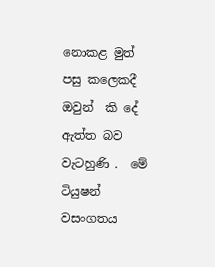නොකළ මුත් පසු කලෙකදී ඔවුන්  කි දේ ඇත්ත බව වැටහුණි .  මේ ටියුෂන් වසංගතය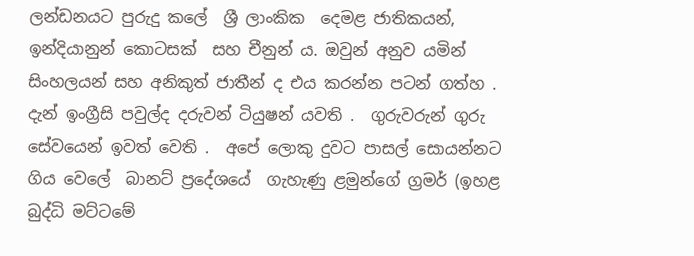ලන්ඩනයට පුරුදු කලේ  ශ්‍රී ලාංකික  දෙමළ ජාතිකයන්, ඉන්දියානුන් කොටසක්  සහ චීනුන් ය. ඔවුන් අනුව යමින් සිංහලයන් සහ අනිකුත් ජාතීන් ද එය කරන්න පටන් ගත්හ .  දැන් ඉංග්‍රීසි පවුල්ද දරුවන් ටියුෂන් යවති .  ගුරුවරුන් ගුරු සේවයෙන් ඉවත් වෙති .  අපේ ලොකු දුවට පාසල් සොයන්නට ගිය වෙලේ  බානට් ප්‍රදේශයේ  ගැහැණු ළමුන්ගේ ග්‍රමර් (ඉහළ බුද්ධි මට්ටමේ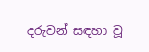දරුවන් සඳහා වූ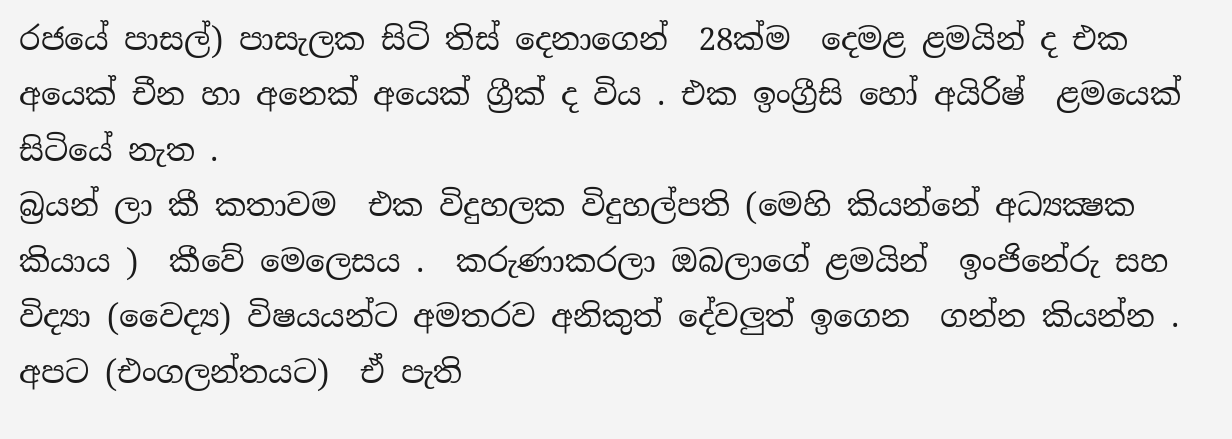රජයේ පාසල්) පාසැලක සිටි තිස් දෙනාගෙන්  28ක්ම  දෙමළ ළමයින් ද එක අයෙක් චීන හා අනෙක් අයෙක් ග්‍රීක් ද විය . එක ඉංග්‍රීසි හෝ අයිරිෂ්  ළමයෙක් සිටියේ නැත .
බ්‍රයන් ලා කී කතාවම  එක විදුහලක විදුහල්පති (මෙහි කියන්නේ අධ්‍යක්‍ෂක කියාය )  කීවේ මෙලෙසය .  කරුණාකරලා ඔබලාගේ ළමයින්  ඉංජිනේරු සහ විද්‍යා (වෛද්‍ය) විෂයයන්ට අමතරව අනිකුත් දේවලුත් ඉගෙන  ගන්න කියන්න .  අපට (එංගලන්තයට)  ඒ පැති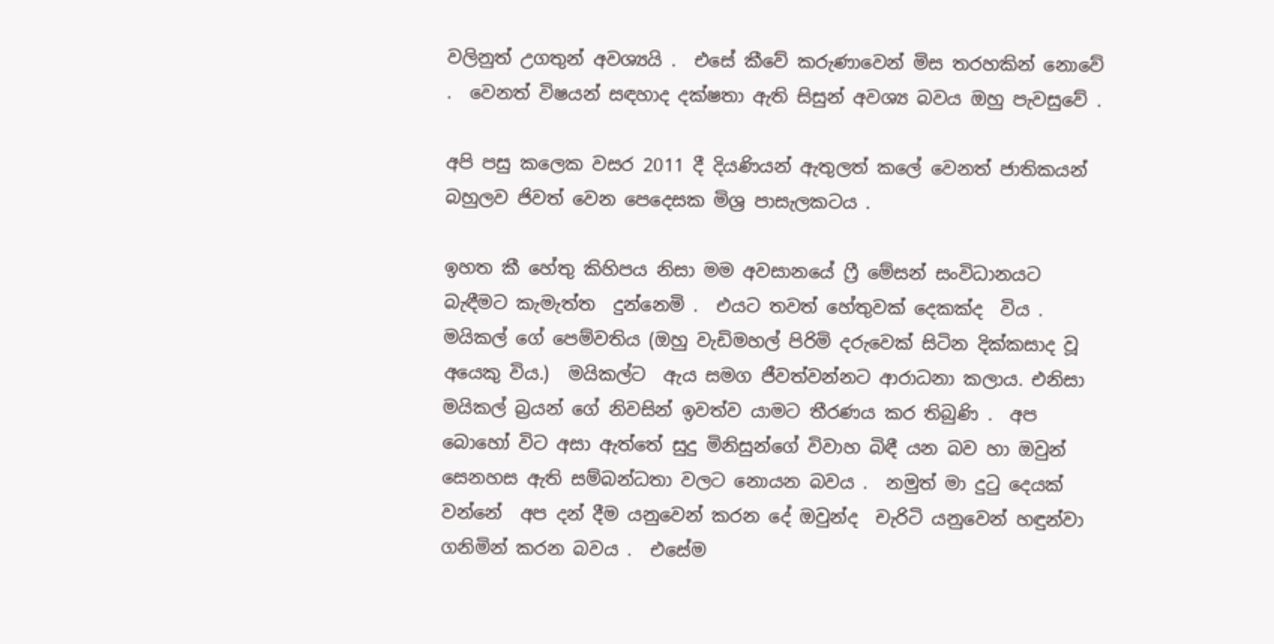වලිනුත් උගතුන් අවශ්‍යයි .  එසේ කීවේ කරුණාවෙන් මිස තරහකින් නොවේ .  වෙනත් විෂයන් සඳහාද දක්ෂතා ඇති සිසුන් අවශ්‍ය බවය ඔහු පැවසුවේ .

අපි පසු කලෙක වසර 2011 දී දියණියන් ඇතුලත් කලේ වෙනත් ජාතිකයන් බහුලව ජිවත් වෙන පෙදෙසක මිශ්‍ර පාසැලකටය .

ඉහත කී හේතු කිහිපය නිසා මම අවසානයේ ෆ්‍රී මේසන් සංවිධානයට බැඳීමට කැමැත්ත  දුන්නෙමි .  එයට තවත් හේතුවක් දෙකක්ද  විය .  මයිකල් ගේ පෙම්වතිය (ඔහු වැඩිමහල් පිරිමි දරුවෙක් සිටින දික්කසාද වූ අයෙකු විය.)  මයිකල්ට  ඇය සමග ජීවත්වන්නට ආරාධනා කලාය. එනිසා මයිකල් බ්‍රයන් ගේ නිවසින් ඉවත්ව යාමට තීරණය කර තිබුණි .  අප බොහෝ විට අසා ඇත්තේ සුදු මිනිසුන්ගේ විවාහ බිඳී යන බව හා ඔවුන් සෙනහස ඇති සම්බන්ධතා වලට නොයන බවය .  නමුත් මා දුටු දෙයක් වන්නේ  අප දන් දීම යනුවෙන් කරන දේ ඔවුන්ද  චැරිටි යනුවෙන් හඳුන්වා ගනිමින් කරන බවය .  එසේම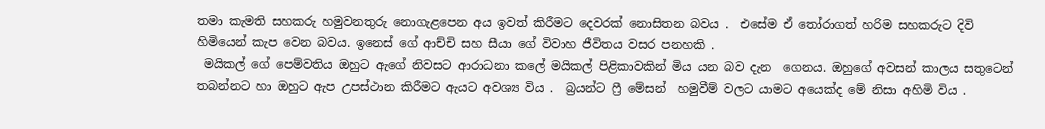තමා කැමති සහකරු හමුවනතුරු නොගැළපෙන අය ඉවත් කිරීමට දෙවරක් නොසිතන බවය .  එසේම ඒ තෝරාගත් හරිම සහකරුට දිවි හිමියෙන් කැප වෙන බවය. ඉනෙස් ගේ ආච්චි සහ සීයා ගේ විවාහ ජීවිතය වසර පනහකි .
 මයිකල් ගේ පෙම්වතිය ඔහුට ඇගේ නිවසට ආරාධනා කලේ මයිකල් පිළිකාවකින් මිය යන බව දැන  ගෙනය. ඔහුගේ අවසන් කාලය සතුටෙන් තබන්නට හා ඔහුට ඇප උපස්ථාන කිරීමට ඇයට අවශ්‍ය විය .  බ්‍රයන්ට ෆ්‍රී මේසන්  හමුවීම් වලට යාමට අයෙක්ද මේ නිසා අහිමි විය .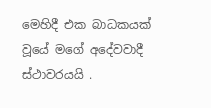මෙහිදී එක බාධකයක්  වූයේ මගේ අදේවවාදී ස්ථාවරයයි .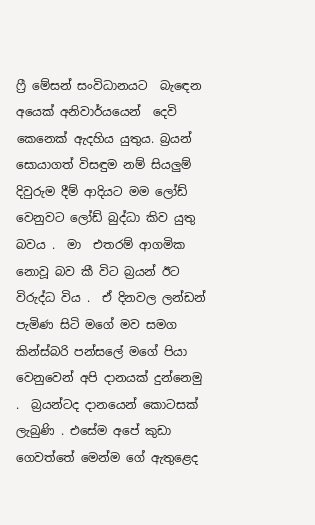ෆ්‍රී මේසන් සංවිධානයට  බැඳෙන අයෙක් අනිවාර්යයෙන්  දෙවි කෙනෙක් ඇදහිය යුතුය. බ්‍රයන් සොයාගත් විසඳුම නම් සියලුම් දිවුරුම දීම් ආදියට මම ලෝඩ් වෙනුවට ලෝඩ් බුද්ධා කිව යුතු බවය .  මා  එතරම් ආගමික නොවූ බව කී විට බ්‍රයන් ඊට විරුද්ධ විය .  ඒ දිනවල ලන්ඩන් පැමිණ සිටි මගේ මව සමග කින්ස්බරි පන්සලේ මගේ පියා වෙනුවෙන් අපි දානයක් දුන්නෙමු .  බ්‍රයන්ටද දානයෙන් කොටසක් ලැබුණි . එසේම අපේ කුඩා ගෙවත්තේ මෙන්ම ගේ ඇතුළෙද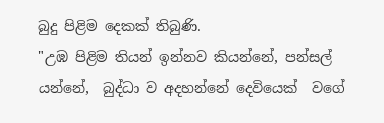බුදු පිළිම දෙකක් තිබුණි.
"උඹ පිළිම තියන් ඉන්නව කියන්නේ, පන්සල් යන්නේ,  බුද්ධා ව අදහන්නේ දෙවියෙක්  වගේ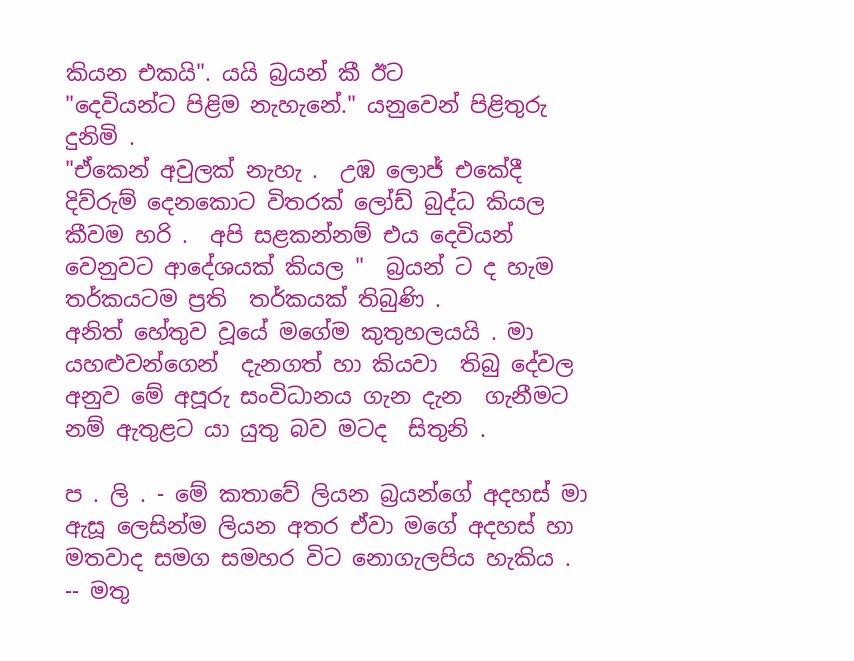කියන එකයි". යයි බ්‍රයන් කී ඊට
"දෙවියන්ට පිළිම නැහැනේ." යනුවෙන් පිළිතුරු දුනිමි .
"ඒකෙන් අවුලක් නැහැ .  උඹ ලොජ් එකේදී දිව්රුම් දෙනකොට විතරක් ලෝඩ් බුද්ධ කියල කීවම හරි .  අපි සළකන්නම් එය දෙවියන් වෙනුවට ආදේශයක් කියල "  බ්‍රයන් ට ද හැම තර්කයටම ප්‍රති  තර්කයක් තිබුණි .
අනිත් හේතුව වූයේ මගේම කුතුහලයයි . මා යහළුවන්ගෙන්  දැනගත් හා කියවා  තිබු දේවල අනුව මේ අපූරු සංවිධානය ගැන දැන  ගැනීමට නම් ඇතුළට යා යුතු බව මටද  සිතුනි .

ප . ලි . - මේ කතාවේ ලියන බ්‍රයන්ගේ අදහස් මා ඇසූ ලෙසින්ම ලියන අතර ඒවා මගේ අදහස් හා මතවාද සමග සමහර විට නොගැලපිය හැකිය .
-- මතු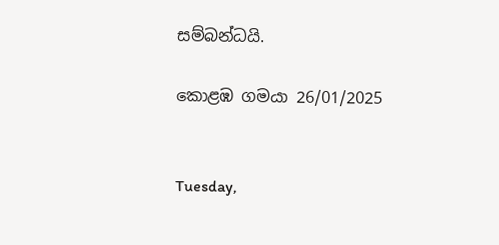සම්බන්ධයි.

කොළඹ ගමයා 26/01/2025


Tuesday,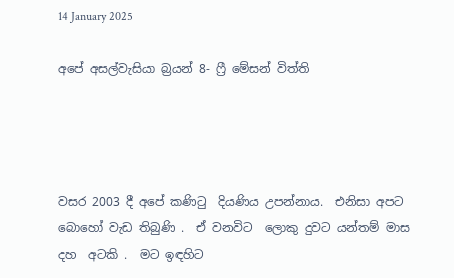14 January 2025

අපේ අසල්වැසියා බ්‍රයන් 8- ෆ්‍රී මේසන් විත්ති




වසර 2003 දී අපේ කණිටු  දියණිය උපන්නාය.  එනිසා අපට බොහෝ වැඩ තිබුණි .  ඒ වනවිට  ලොකු දුවට යන්තම් මාස  දහ  අටකි .  මට ඉඳහිට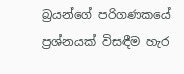බ්‍රයන්ගේ පරිගණකයේ ප්‍රශ්නයක් විසඳීම හැර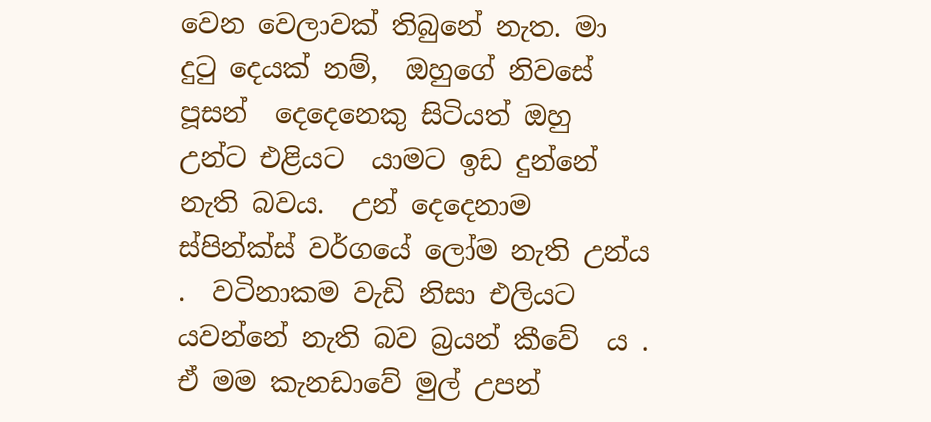වෙන වෙලාවක් තිබුනේ නැත. මා දුටු දෙයක් නම්,  ඔහුගේ නිවසේ පූසන්  දෙදෙනෙකු සිටියත් ඔහු උන්ට එළියට  යාමට ඉඩ දුන්නේ නැති බවය.  උන් දෙදෙනාම ස්පින්ක්ස් වර්ගයේ ලෝම නැති උන්ය .  වටිනාකම වැඩි නිසා එලියට යවන්නේ නැති බව බ්‍රයන් කීවේ  ය . ඒ මම කැනඩාවේ මුල් උපන්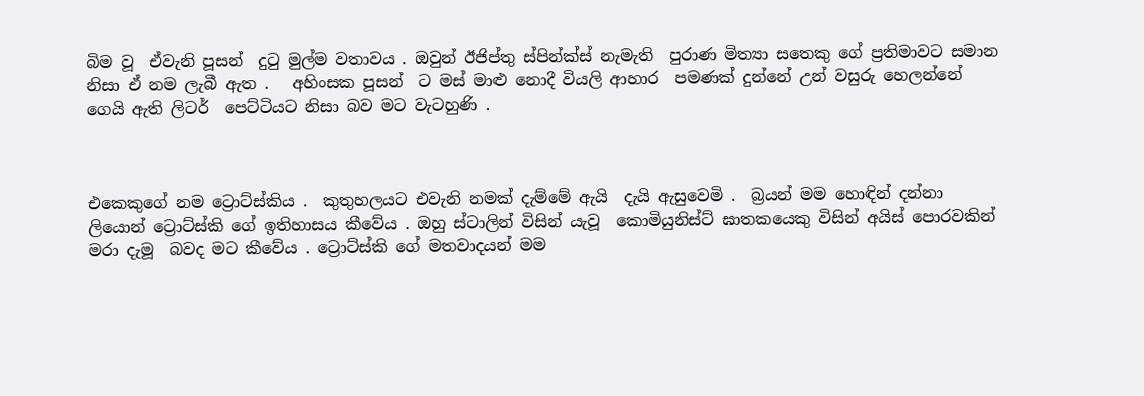බිම වූ  ඒවැනි පූසන්  දුටු මුල්ම වතාවය . ඔවුන් ඊජිප්තු ස්පින්ක්ස් නැමැති  පුරාණ මිත්‍යා සතෙකු ගේ ප්‍රතිමාවට සමාන නිසා ඒ නම ලැබී ඇත .   අහිංසක පූසන්  ට මස් මාළු නොදී වියලි ආහාර  පමණක් දුන්නේ උන් වසුරු හෙලන්නේ ගෙයි ඇති ලිටර්  පෙට්ටියට නිසා බව මට වැටහුණි .



එකෙකුගේ නම ට්‍රොට්ස්කිය .  කුතුහලයට එවැනි නමක් දැම්මේ ඇයි  දැයි ඇසුවෙමි .  බ්‍රයන් මම හොඳින් දන්නා ලියොන් ට්‍රොට්ස්කි ගේ ඉතිහාසය කීවේය . ඔහු ස්ටාලින් විසින් යැවූ  කොමියුනිස්ට් ඝාතකයෙකු විසින් අයිස් පොරවකින් මරා දැමූ  බවද මට කීවේය . ට්‍රොට්ස්කි ගේ මතවාදයන් මම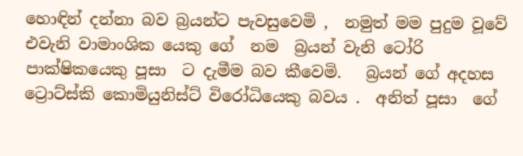හොඳින් දන්නා බව බ්‍රයන්ට පැවසුවෙමි ,  නමුත් මම පුදුම වූවේ  එවැනි වාමාංශික යෙකු ගේ  නම  බ්‍රයන් වැනි ටෝරි  පාක්ෂිකයෙකු පූසා  ට දැමීම බව කීවෙමි.   බ්‍රයන් ගේ අදහස ට්‍රොට්ස්කි කොමියුනිස්ට් විරෝධියෙකු බවය .  අනිත් පූසා  ගේ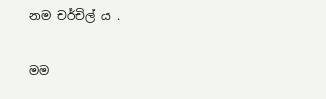නම චර්චිල් ය .

මම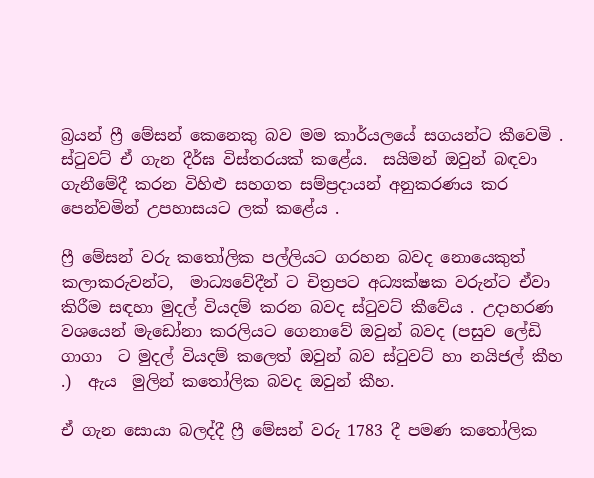බ්‍රයන් ෆ්‍රී මේසන් කෙනෙකු බව මම කාර්යලයේ සගයන්ට කීවෙමි .  ස්ටුවට් ඒ ගැන දීර්ඝ විස්තරයක් කළේය.  සයිමන් ඔවුන් බඳවා ගැනීමේදී කරන විහිළු සහගත සම්ප්‍රදායන් අනුකරණය කර පෙන්වමින් උපහාසයට ලක් කළේය .

ෆ්‍රී මේසන් වරු කතෝලික පල්ලියට ගරහන බවද නොයෙකුත් කලාකරුවන්ට,  මාධ්‍යවේදීන් ට චිත්‍රපට අධ්‍යක්ෂක වරුන්ට ඒවා  කිරීම සඳහා මුදල් වියදම් කරන බවද ස්ටුවට් කීවේය . උදාහරණ වශයෙන් මැඩෝනා කරලියට ගෙනාවේ ඔවුන් බවද (පසුව ලේඩි  ගාගා  ට මුදල් වියදම් කලෙත් ඔවුන් බව ස්ටුවට් හා නයිජල් කීහ .)  ඇය  මුලින් කතෝලික බවද ඔවුන් කීහ.

ඒ ගැන සොයා බලද්දී ෆ්‍රී මේසන් වරු 1783 දී පමණ කතෝලික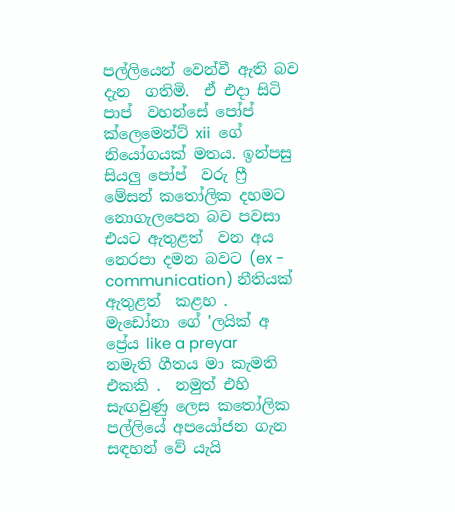පල්ලියෙන් වෙන්වී ඇති බව දැන  ගතිමි.  ඒ එදා සිටි පාප්  වහන්සේ පෝප්  ක්ලෙමෙන්ට් xii  ගේ නියෝගයක් මතය. ඉන්පසු සියලු පෝප්  වරු ෆ්‍රී මේසන් කතෝලික දහමට නොගැලපෙන බව පවසා එයට ඇතුළත්  වන අය  නෙරපා දමන බවට (ex - communication) නීතියක් ඇතුළත්  කළහ .   මැඩෝනා ගේ 'ලයික් අ ප්‍රේය like a preyar  නමැති ගීතය මා කැමති එකකි .  නමුත් එහි සැඟවුණු ලෙස කතෝලික පල්ලියේ අපයෝජන ගැන සඳහන් වේ යැයි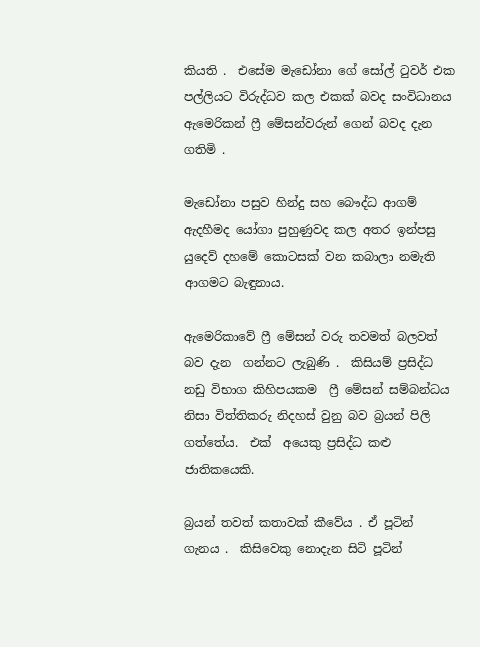කියති .  එසේම මැඩෝනා ගේ සෝල් ටුවර් එක පල්ලියට විරුද්ධව කල එකක් බවද සංවිධානය ඇමෙරිකන් ෆ්‍රී මේසන්වරුන් ගෙන් බවද දැන  ගතිමි .

මැඩෝනා පසුව හින්දු සහ බෞද්ධ ආගම් ඇදහීමද යෝගා පුහුණුවද කල අතර ඉන්පසු යුදෙව් දහමේ කොටසක් වන කබාලා නමැති ආගමට බැඳුනාය.

ඇමෙරිකාවේ ෆ්‍රී මේසන් වරු තවමත් බලවත් බව දැන  ගන්නට ලැබුණි .  කිසියම් ප්‍රසිද්ධ නඩු විභාග කිහිපයකම  ෆ්‍රී මේසන් සම්බන්ධය නිසා විත්තිකරු නිදහස් වුනු බව බ්‍රයන් පිලි ගත්තේය.  එක්  අයෙකු ප්‍රසිද්ධ කළු ජාතිකයෙකි.

බ්‍රයන් තවත් කතාවක් කීවේය . ඒ පූටින්  ගැනය .  කිසිවෙකු නොදැන සිටි පූටින්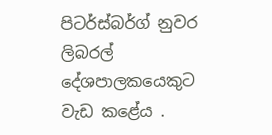පිටර්ස්බර්ග් නුවර ලිබරල් දේශපාලකයෙකුට වැඩ කළේය .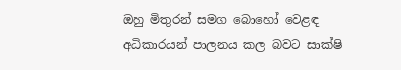ඔහු මිතුරන් සමග බොහෝ වෙළඳ අධිකාරයන් පාලනය කල බවට සාක්ෂි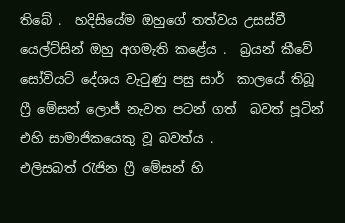තිබේ .  හදිසියේම ඔහුගේ තත්වය උසස්වී යෙල්ට්සින් ඔහු අගමැති කළේය .  බ්‍රයන් කීවේ  සෝවියට් දේශය වැටුණු පසු සාර්  කාලයේ තිබූ  ෆ්‍රී මේසන් ලොජ් නැවත පටන් ගත්  බවත් පූටින්  එහි සාමාජිකයෙකු වූ බවත්ය .
එලිසබත් රැජින ෆ්‍රී මේසන් හි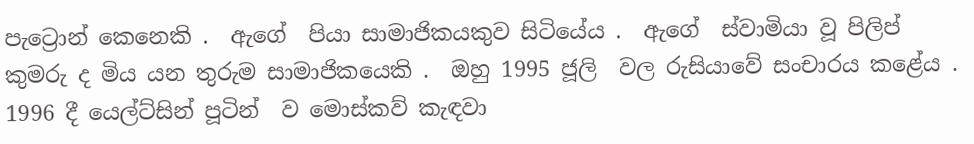පැට්‍රොන් කෙනෙකි .  ඇගේ  පියා සාමාජිකයකුව සිටියේය .  ඇගේ  ස්වාමියා වූ පිලිප් කුමරු ද මිය යන තුරුම සාමාජිකයෙකි .  ඔහු 1995 ජූලි  වල රුසියාවේ සංචාරය කළේය .  1996 දී යෙල්ට්සින් පූටින්  ව මොස්කව් කැඳවා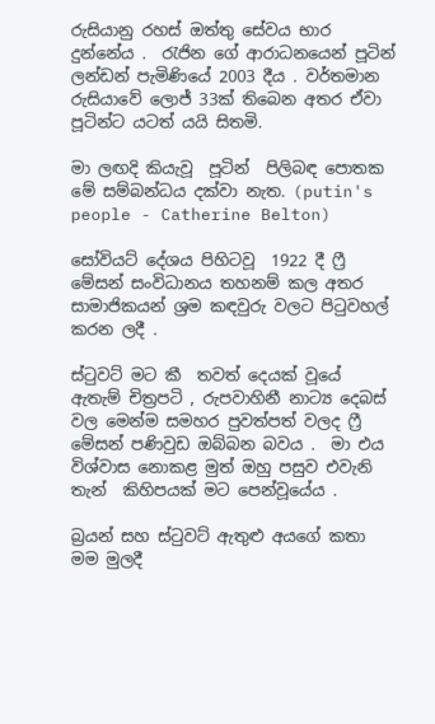රුසියානු රහස් ඔත්තු සේවය භාර දුන්නේය .  රැජින ගේ ආරාධනයෙන් පූටින්  ලන්ඩන් පැමිණියේ 2003 දීය . වර්තමාන රුසියාවේ ලොජ් 33ක් තිබෙන අතර ඒවා පූටින්ට යටත් යයි සිතමි.

මා ලඟදි කියැවූ  පූටින්  පිලිබඳ පොතක මේ සම්බන්ධය දක්වා නැත. (putin's people - Catherine Belton)

සෝවියට් දේශය පිහිටවූ  1922 දී ෆ්‍රී මේසන් සංවිධානය තහනම් කල අතර සාමාජිකයන් ශ්‍රම කඳවුරු වලට පිටුවහල් කරන ලදී .

ස්ටුවට් මට කී  තවත් දෙයක් වූයේ  ඇතැම් චිත්‍රපටි , රුපවාහිනී නාට්‍ය දෙබස් වල මෙන්ම සමහර පුවත්පත් වලද ෆ්‍රී මේසන් පණිවුඩ ඔබ්බන බවය .  මා එය විශ්වාස නොකළ මුත් ඔහු පසුව එවැනි තැන්  කිහිපයක් මට පෙන්වූයේය .

බ්‍රයන් සහ ස්ටුවට් ඇතුළු අයගේ කතා මම මුලදී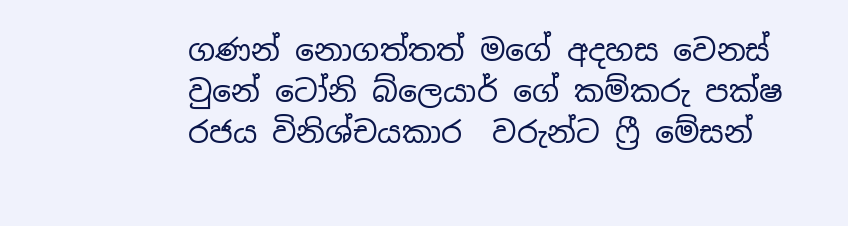ගණන් නොගත්තත් මගේ අදහස වෙනස් වුනේ ටෝනි බ්ලෙයාර් ගේ කම්කරු පක්ෂ රජය විනිශ්චයකාර  වරුන්ට ෆ්‍රී මේසන්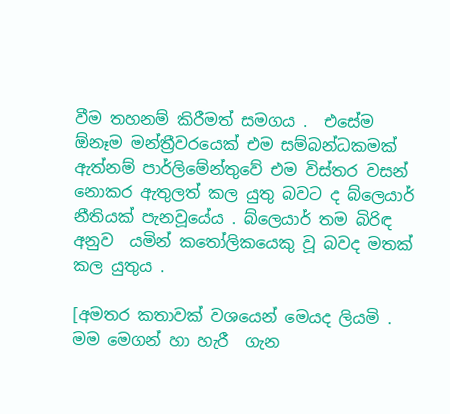වීම තහනම් කිරීමත් සමගය .  එසේම ඕනෑම මන්ත්‍රීවරයෙක් එම සම්බන්ධකමක් ඇත්නම් පාර්ලිමේන්තුවේ එම විස්තර වසන් නොකර ඇතුලත් කල යුතු බවට ද බ්ලෙයාර් නීතියක් පැනවූයේය . බ්ලෙයාර් තම බිරිඳ අනුව  යමින් කතෝලිකයෙකු වූ බවද මතක් කල යුතුය .

[අමතර කතාවක් වශයෙන් මෙයද ලියමි .  මම මෙගන් හා හැරී  ගැන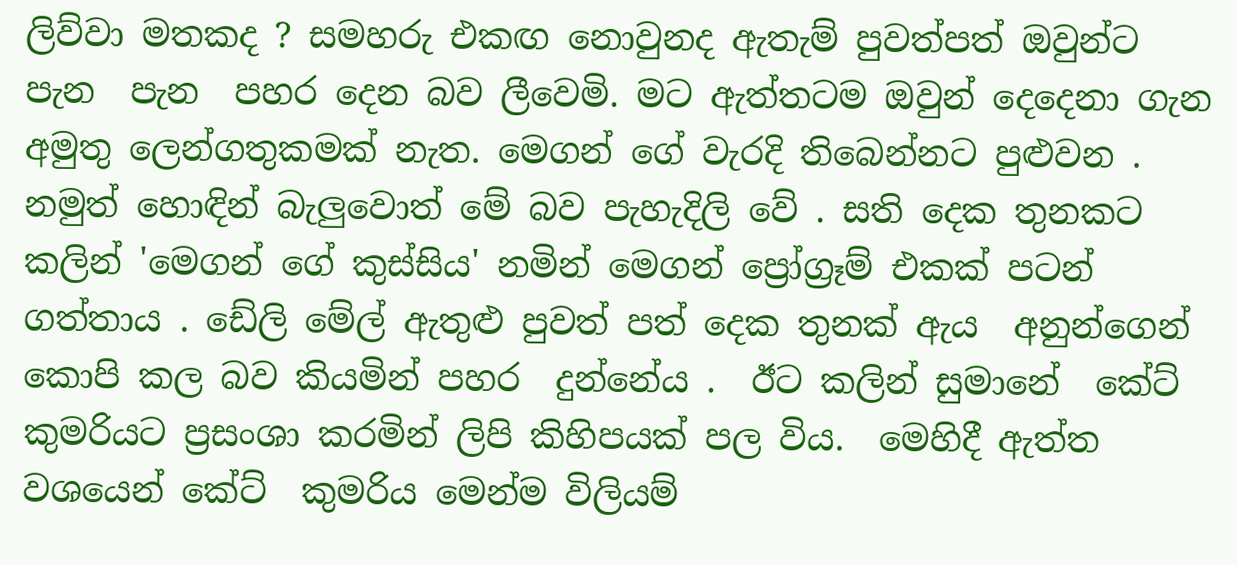ලිව්වා මතකද ? සමහරු එකඟ නොවුනද ඇතැම් පුවත්පත් ඔවුන්ට පැන  පැන  පහර දෙන බව ලීවෙමි. මට ඇත්තටම ඔවුන් දෙදෙනා ගැන අමුතු ලෙන්ගතුකමක් නැත. මෙගන් ගේ වැරදි තිබෙන්නට පුළුවන .  නමුත් හොඳින් බැලුවොත් මේ බව පැහැදිලි වේ . සති දෙක තුනකට කලින් 'මෙගන් ගේ කුස්සිය' නමින් මෙගන් ප්‍රෝග්‍රෑම් එකක් පටන් ගත්තාය . ඩේලි මේල් ඇතුළු පුවත් පත් දෙක තුනක් ඇය  අනුන්ගෙන් කොපි කල බව කියමින් පහර  දුන්නේය .  ඊට කලින් සුමානේ  කේට්  කුමරියට ප්‍රසංශා කරමින් ලිපි කිහිපයක් පල විය.  මෙහිදී ඇත්ත වශයෙන් කේට්  කුමරිය මෙන්ම විලියම්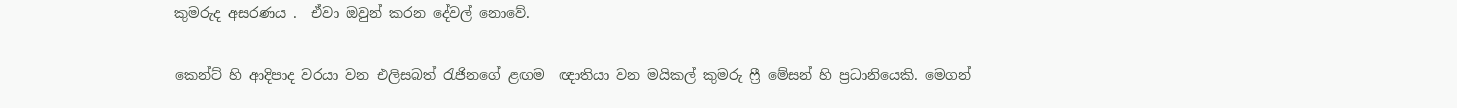කුමරුද අසරණය .  ඒවා ඔවුන් කරන දේවල් නොවේ.

කෙන්ට් හි ආදිපාද වරයා වන එලිසබත් රැජිනගේ ළඟම  ඥාතියා වන මයිකල් කුමරු ෆ්‍රී මේසන් හි ප්‍රධානියෙකි. මෙගන්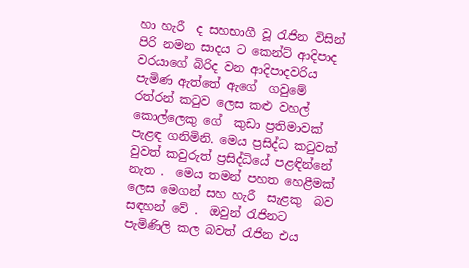හා හැරී  ද සහභාගී වූ රැජින විසින් පිරි නමන සාදය ට කෙන්ට් ආදිපාද  වරයාගේ බිරිද වන ආදිපාදවරිය පැමිණ ඇත්තේ ඇගේ  ගවුමේ රත්රන් කටුව ලෙස කළු වහල් කොල්ලෙකු ගේ  කුඩා ප්‍රතිමාවක් පැළඳ ගනිමිනි. මෙය ප්‍රසිද්ධ කටුවක් වුවත් කවුරුත් ප්‍රසිද්ධියේ පළඳින්නේ නැත .  මෙය තමන් පහත හෙළීමක්  ලෙස මෙගන් සහ හැරී  සැළකු  බව සඳහන් වේ .  ඔවුන් රැජිනට පැමිණිලි කල බවත් රැජින එය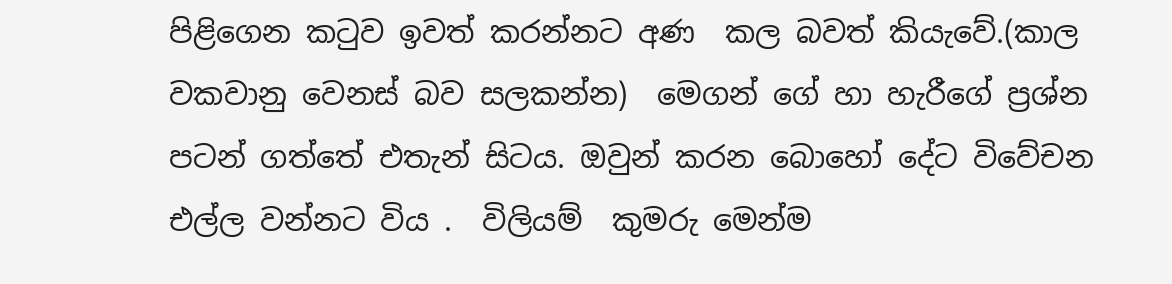පිළිගෙන කටුව ඉවත් කරන්නට අණ  කල බවත් කියැවේ.(කාල වකවානු වෙනස් බව සලකන්න)  මෙගන් ගේ හා හැරීගේ ප්‍රශ්න පටන් ගත්තේ එතැන් සිටය. ඔවුන් කරන බොහෝ දේට විවේචන එල්ල වන්නට විය .  විලියම්  කුමරු මෙන්ම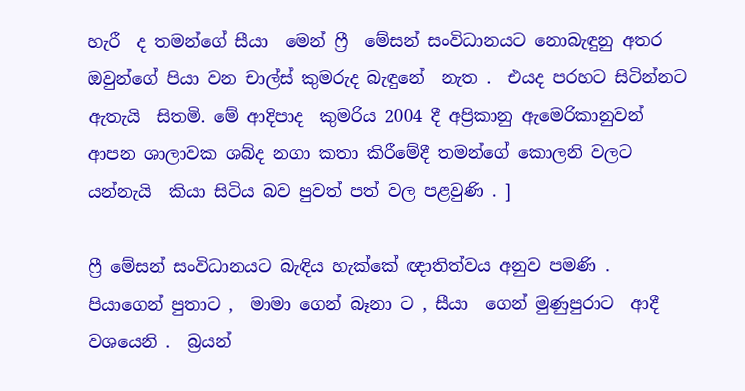හැරී  ද තමන්ගේ සීයා  මෙන් ෆ්‍රී  මේසන් සංවිධානයට නොබැඳුනු අතර ඔවුන්ගේ පියා වන චාල්ස් කුමරුද බැඳුනේ  නැත .  එයද පරහට සිටින්නට ඇතැයි  සිතමි. මේ ආදිපාද  කුමරිය 2004 දී අප්‍රිකානු ඇමෙරිකානුවන් ආපන ශාලාවක ශබ්ද නගා කතා කිරීමේදී තමන්ගේ කොලනි වලට යන්නැයි  කියා සිටිය බව පුවත් පත් වල පළවුණි . ]

ෆ්‍රී මේසන් සංවිධානයට බැඳිය හැක්කේ ඥාතිත්වය අනුව පමණි .  පියාගෙන් පුතාට ,  මාමා ගෙන් බෑනා ට , සීයා  ගෙන් මුණුපුරාට  ආදී වශයෙනි .  බ්‍රයන්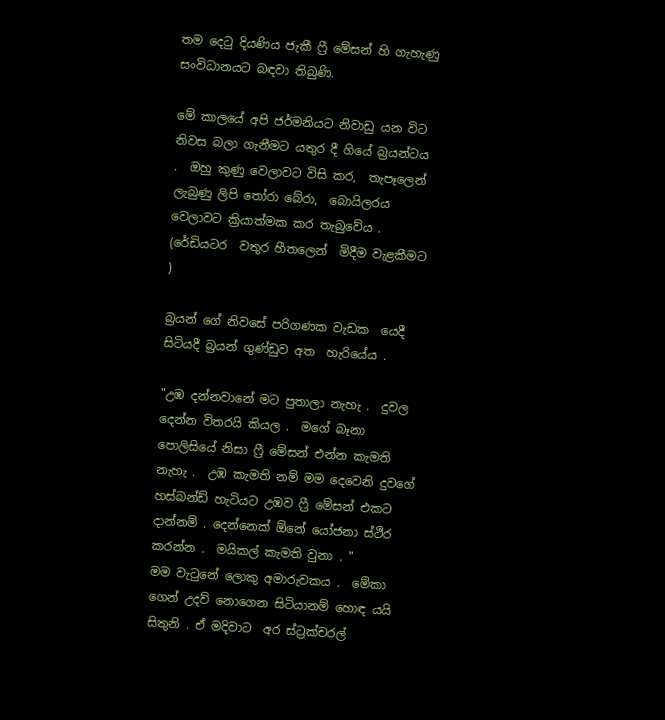තම දෙටු දියණිය ජැකී ෆ්‍රී මේසන් හි ගැහැණු සංවිධානයට බඳවා තිබුණි.

මේ කාලයේ අපි ජර්මනියට නිවාඩු යන විට නිවස බලා ගැනීමට යතුර දී ගියේ බ්‍රයන්ටය .  ඔහු කුණු වෙලාවට විසි කර,  තැපෑලෙන් ලැබුණු ලිපි තෝරා බේරා,  බොයිලරය  වෙලාවට ක්‍රියාත්මක කර තැබුවේය .  (රේඩියටර  වතුර හීතලෙන්  මිදීම වැළකීමට )

බ්‍රයන් ගේ නිවසේ පරිගණක වැඩක  යෙදී  සිටියදී බ්‍රයන් ගුණ්ඩුව අත  හැරියේය .

"උඹ දන්නවානේ මට පුතාලා නැහැ .  දුවල දෙන්න විතරයි කියල .  මගේ බෑනා  පොලිසියේ නිසා ෆ්‍රී මේසන් එන්න කැමති නැහැ .  උඹ කැමති නම් මම දෙවෙනි දුවගේ හස්බන්ඩ් හැටියට උඹව ෆ්‍රී මේසන් එකට දාන්නම් . දෙන්නෙක් ඕනේ යෝජනා ස්ථිර කරන්න .  මයිකල් කැමති වුනා . "
මම වැටුනේ ලොකු අමාරුවකය .  මේකා ගෙන් උදව් නොගෙන සිටියානම් හොඳ යයි සිතුනි . ඒ මදිවාට  අර ස්ට්‍රක්චරල්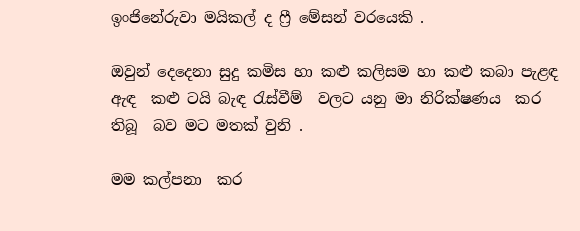ඉංජිනේරුවා මයිකල් ද ෆ්‍රී මේසන් වරයෙකි .

ඔවුන් දෙදෙනා සුදු කමිස හා කළු කලිසම හා කළු කබා පැළඳ  ඇඳ  කළු ටයි බැඳ රැස්වීම්  වලට යනු මා නිරික්ෂණය  කර තිබූ  බව මට මතක් වුනි .

මම කල්පනා  කර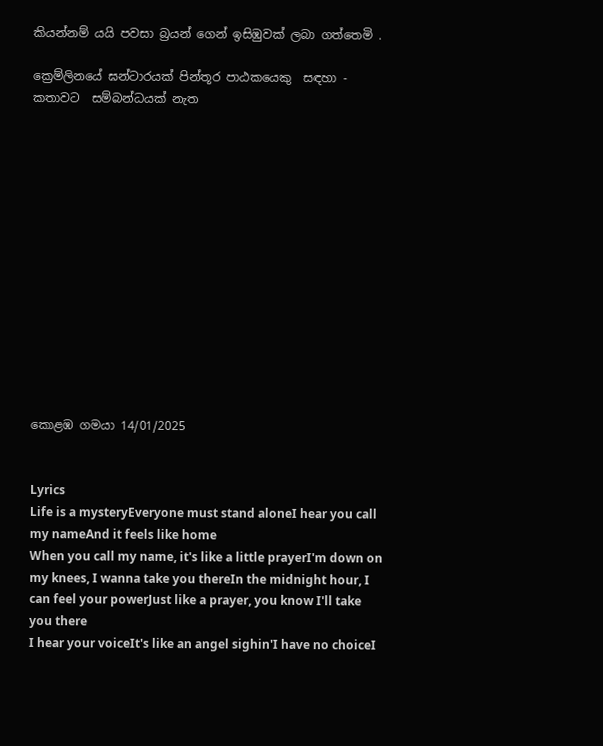කියන්නම් යයි පවසා බ්‍රයන් ගෙන් ඉසිඹුවක් ලබා ගත්තෙමි .

ක්‍රෙම්ලිනයේ ඝන්ටාරයක් පින්තූර පාඨකයෙකු  සඳහා - කතාවට  සම්බන්ධයක් නැත














කොළඹ ගමයා 14/01/2025


Lyrics
Life is a mysteryEveryone must stand aloneI hear you call my nameAnd it feels like home
When you call my name, it's like a little prayerI'm down on my knees, I wanna take you thereIn the midnight hour, I can feel your powerJust like a prayer, you know I'll take you there
I hear your voiceIt's like an angel sighin'I have no choiceI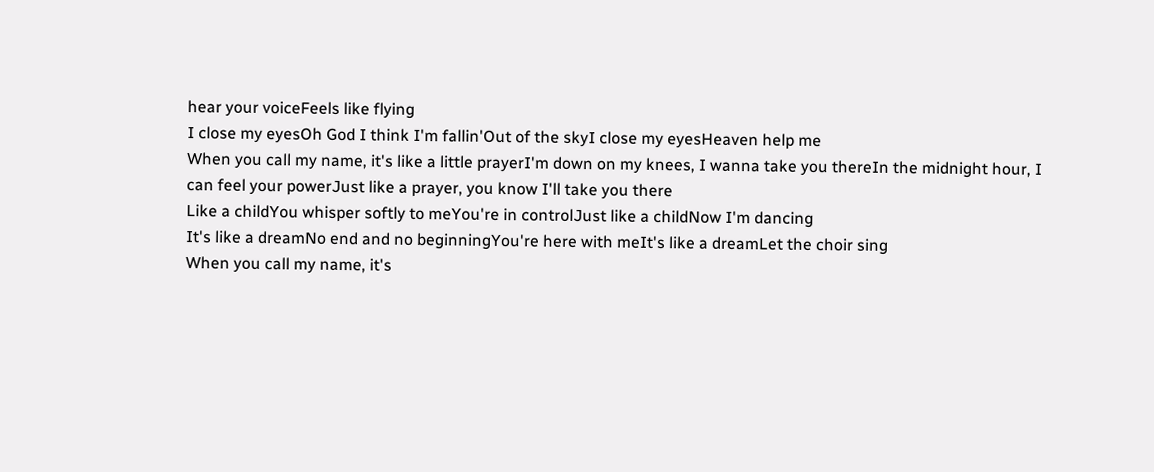hear your voiceFeels like flying
I close my eyesOh God I think I'm fallin'Out of the skyI close my eyesHeaven help me
When you call my name, it's like a little prayerI'm down on my knees, I wanna take you thereIn the midnight hour, I can feel your powerJust like a prayer, you know I'll take you there
Like a childYou whisper softly to meYou're in controlJust like a childNow I'm dancing
It's like a dreamNo end and no beginningYou're here with meIt's like a dreamLet the choir sing
When you call my name, it's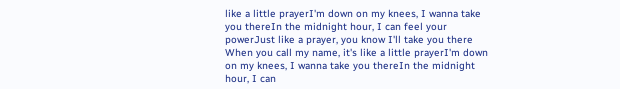like a little prayerI'm down on my knees, I wanna take you thereIn the midnight hour, I can feel your powerJust like a prayer, you know I'll take you there
When you call my name, it's like a little prayerI'm down on my knees, I wanna take you thereIn the midnight hour, I can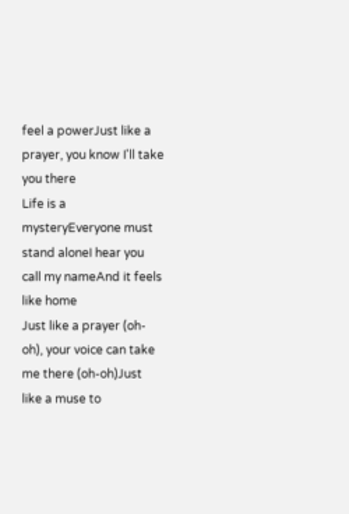feel a powerJust like a prayer, you know I'll take you there
Life is a mysteryEveryone must stand aloneI hear you call my nameAnd it feels like home
Just like a prayer (oh-oh), your voice can take me there (oh-oh)Just like a muse to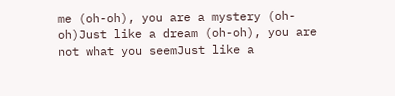me (oh-oh), you are a mystery (oh-oh)Just like a dream (oh-oh), you are not what you seemJust like a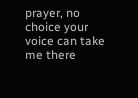prayer, no choice your voice can take me there